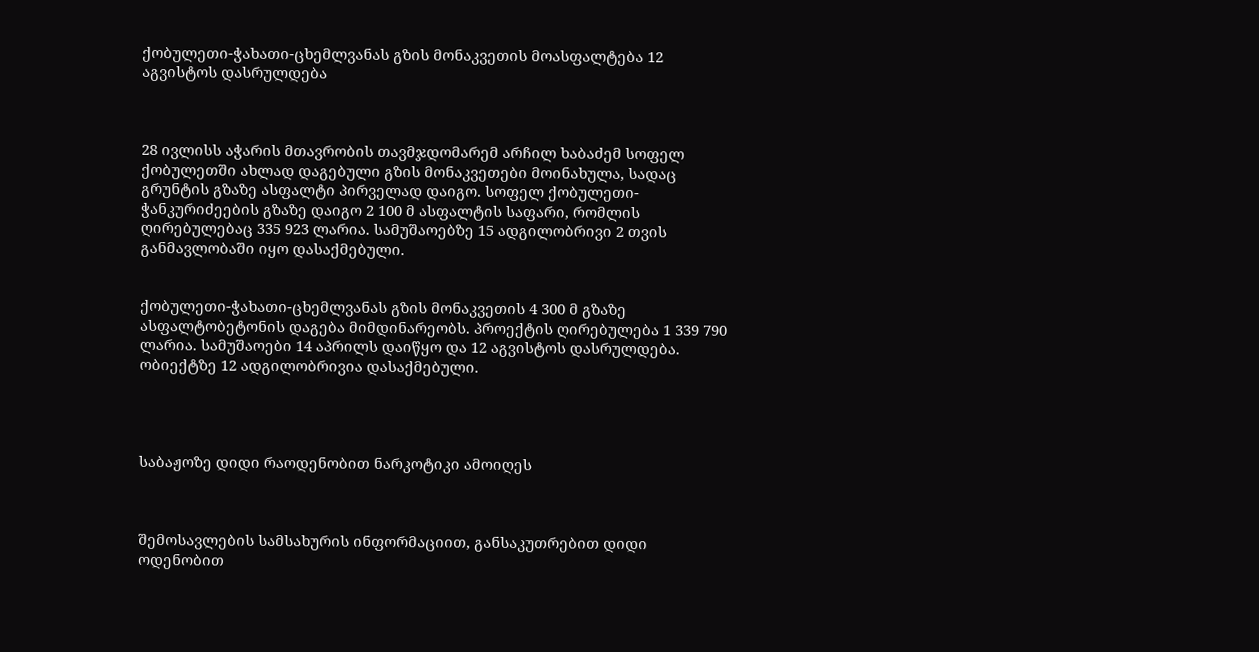ქობულეთი-ჭახათი-ცხემლვანას გზის მონაკვეთის მოასფალტება 12 აგვისტოს დასრულდება



28 ივლისს აჭარის მთავრობის თავმჯდომარემ არჩილ ხაბაძემ სოფელ ქობულეთში ახლად დაგებული გზის მონაკვეთები მოინახულა, სადაც გრუნტის გზაზე ასფალტი პირველად დაიგო. სოფელ ქობულეთი-ჭანკურიძეების გზაზე დაიგო 2 100 მ ასფალტის საფარი, რომლის ღირებულებაც 335 923 ლარია. სამუშაოებზე 15 ადგილობრივი 2 თვის განმავლობაში იყო დასაქმებული.


ქობულეთი-ჭახათი-ცხემლვანას გზის მონაკვეთის 4 300 მ გზაზე ასფალტობეტონის დაგება მიმდინარეობს. პროექტის ღირებულება 1 339 790 ლარია. სამუშაოები 14 აპრილს დაიწყო და 12 აგვისტოს დასრულდება. ობიექტზე 12 ადგილობრივია დასაქმებული.




საბაჟოზე დიდი რაოდენობით ნარკოტიკი ამოიღეს



შემოსავლების სამსახურის ინფორმაციით, განსაკუთრებით დიდი ოდენობით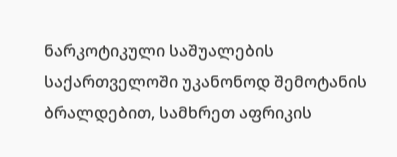ნარკოტიკული საშუალების საქართველოში უკანონოდ შემოტანის ბრალდებით, სამხრეთ აფრიკის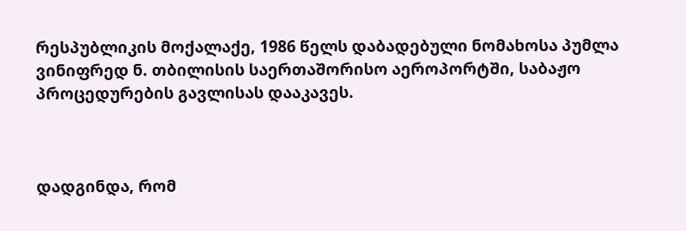რესპუბლიკის მოქალაქე, 1986 წელს დაბადებული ნომახოსა პუმლა ვინიფრედ ნ. თბილისის საერთაშორისო აეროპორტში, საბაჟო პროცედურების გავლისას დააკავეს.



დადგინდა, რომ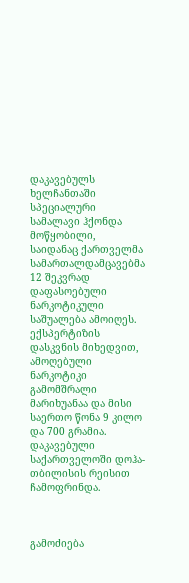დაკავებულს ხელჩანთაში სპეციალური სამალავი ჰქონდა მოწყობილი, საიდანაც ქართველმა სამართალდამცავებმა 12 შეკვრად დაფასოებული ნარკოტიკული საშუალება ამოიღეს. ექსპერტიზის დასკვნის მიხედვით, ამოღებული ნარკოტიკი გამომშრალი მარიხუანაა და მისი საერთო წონა 9 კილო და 700 გრამია. დაკავებული საქართველოში დოჰა-თბილისის რეისით ჩამოფრინდა.



გამოძიება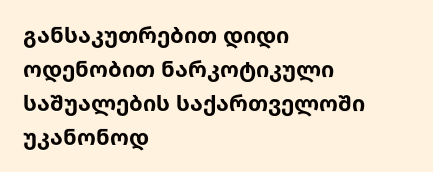განსაკუთრებით დიდი ოდენობით ნარკოტიკული საშუალების საქართველოში უკანონოდ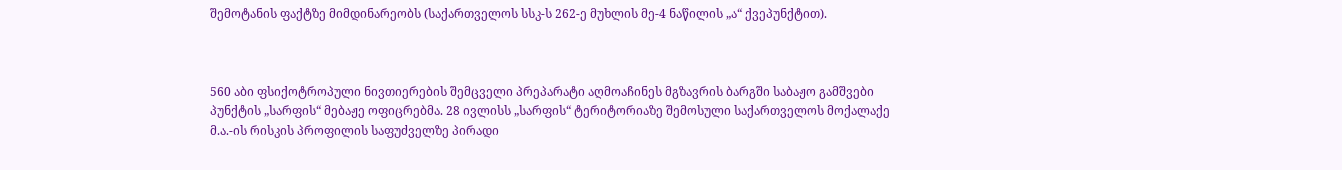შემოტანის ფაქტზე მიმდინარეობს (საქართველოს სსკ-ს 262-ე მუხლის მე-4 ნაწილის „ა“ ქვეპუნქტით).



560 აბი ფსიქოტროპული ნივთიერების შემცველი პრეპარატი აღმოაჩინეს მგზავრის ბარგში საბაჟო გამშვები პუნქტის „სარფის“ მებაჟე ოფიცრებმა. 28 ივლისს „სარფის“ ტერიტორიაზე შემოსული საქართველოს მოქალაქე მ.ა.-ის რისკის პროფილის საფუძველზე პირადი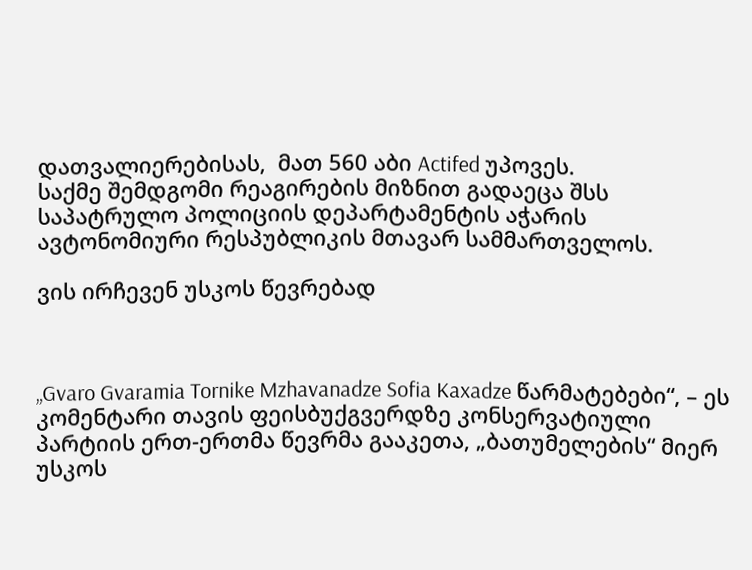დათვალიერებისას,  მათ 560 აბი Actifed უპოვეს.
საქმე შემდგომი რეაგირების მიზნით გადაეცა შსს საპატრულო პოლიციის დეპარტამენტის აჭარის ავტონომიური რესპუბლიკის მთავარ სამმართველოს.

ვის ირჩევენ უსკოს წევრებად



„Gvaro Gvaramia Tornike Mzhavanadze Sofia Kaxadze წარმატებები“, – ეს კომენტარი თავის ფეისბუქგვერდზე კონსერვატიული პარტიის ერთ-ერთმა წევრმა გააკეთა, „ბათუმელების“ მიერ უსკოს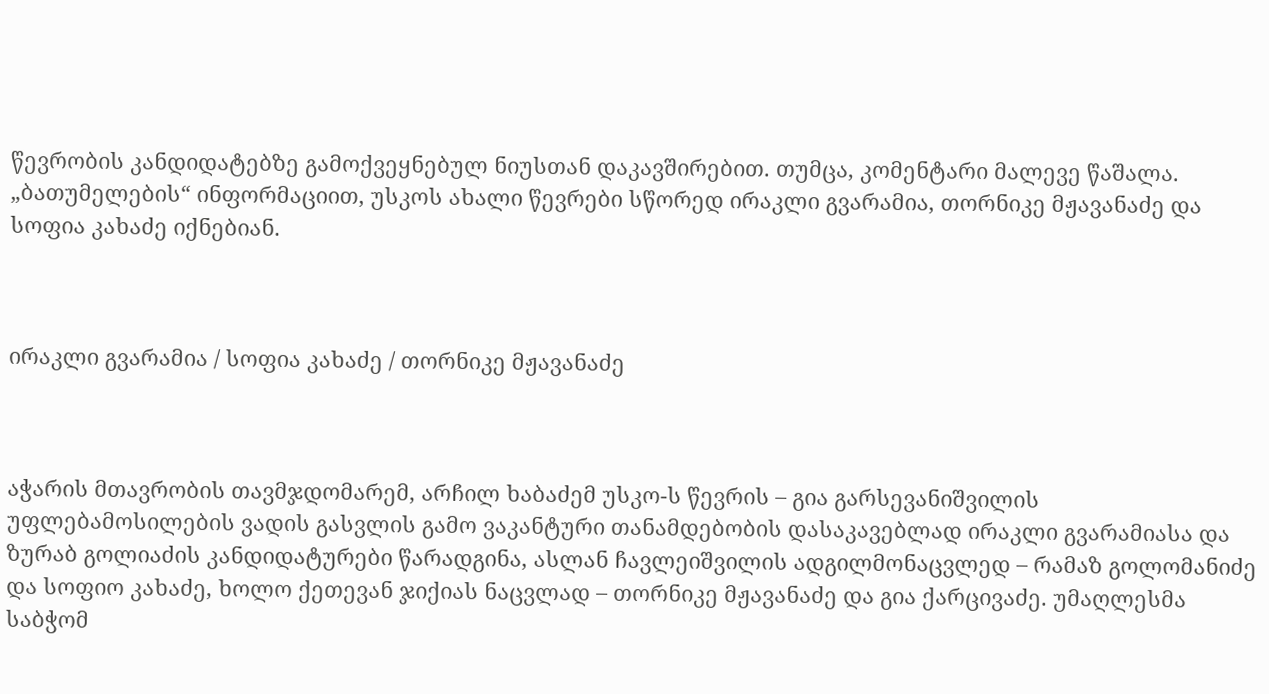წევრობის კანდიდატებზე გამოქვეყნებულ ნიუსთან დაკავშირებით. თუმცა, კომენტარი მალევე წაშალა. „ბათუმელების“ ინფორმაციით, უსკოს ახალი წევრები სწორედ ირაკლი გვარამია, თორნიკე მჟავანაძე და სოფია კახაძე იქნებიან.



ირაკლი გვარამია / სოფია კახაძე / თორნიკე მჟავანაძე



აჭარის მთავრობის თავმჯდომარემ, არჩილ ხაბაძემ უსკო-ს წევრის – გია გარსევანიშვილის უფლებამოსილების ვადის გასვლის გამო ვაკანტური თანამდებობის დასაკავებლად ირაკლი გვარამიასა და ზურაბ გოლიაძის კანდიდატურები წარადგინა, ასლან ჩავლეიშვილის ადგილმონაცვლედ – რამაზ გოლომანიძე და სოფიო კახაძე, ხოლო ქეთევან ჯიქიას ნაცვლად – თორნიკე მჟავანაძე და გია ქარცივაძე. უმაღლესმა საბჭომ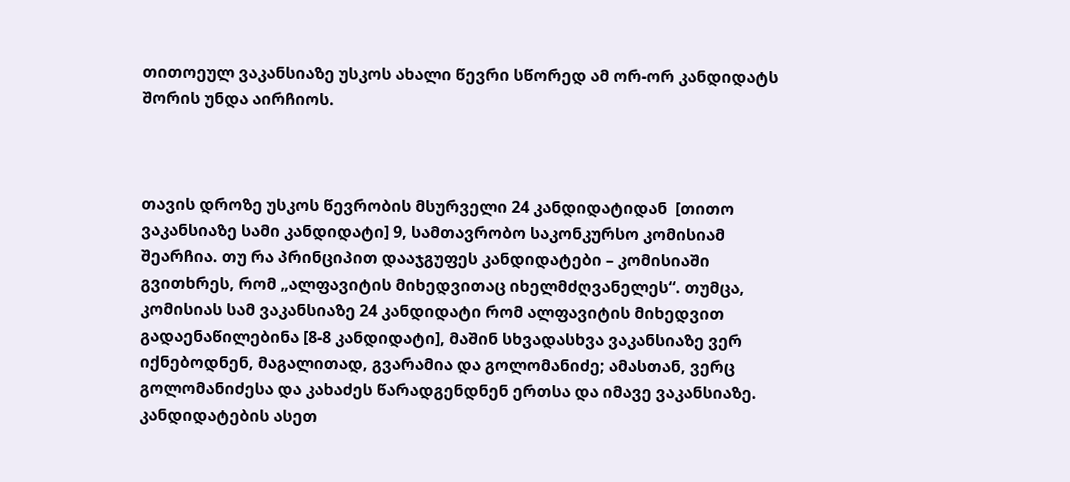თითოეულ ვაკანსიაზე უსკოს ახალი წევრი სწორედ ამ ორ-ორ კანდიდატს შორის უნდა აირჩიოს.



თავის დროზე უსკოს წევრობის მსურველი 24 კანდიდატიდან  [თითო ვაკანსიაზე სამი კანდიდატი] 9, სამთავრობო საკონკურსო კომისიამ შეარჩია. თუ რა პრინციპით დააჯგუფეს კანდიდატები – კომისიაში გვითხრეს, რომ „ალფავიტის მიხედვითაც იხელმძღვანელეს“. თუმცა, კომისიას სამ ვაკანსიაზე 24 კანდიდატი რომ ალფავიტის მიხედვით გადაენაწილებინა [8-8 კანდიდატი], მაშინ სხვადასხვა ვაკანსიაზე ვერ იქნებოდნენ, მაგალითად, გვარამია და გოლომანიძე; ამასთან, ვერც გოლომანიძესა და კახაძეს წარადგენდნენ ერთსა და იმავე ვაკანსიაზე. კანდიდატების ასეთ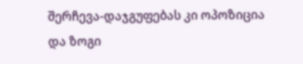შერჩევა-დაჯგუფებას კი ოპოზიცია და ზოგი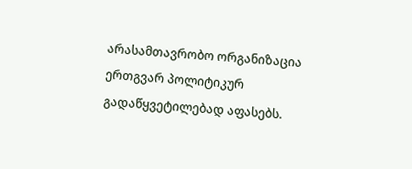არასამთავრობო ორგანიზაცია ერთგვარ პოლიტიკურ გადაწყვეტილებად აფასებს.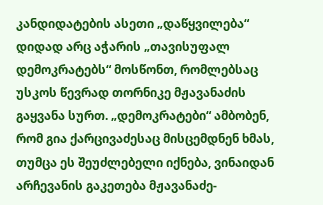კანდიდატების ასეთი „დაწყვილება“ დიდად არც აჭარის „თავისუფალ დემოკრატებს“ მოსწონთ, რომლებსაც უსკოს წევრად თორნიკე მჟავანაძის გაყვანა სურთ. „დემოკრატები“ ამბობენ, რომ გია ქარცივაძესაც მისცემდნენ ხმას, თუმცა ეს შეუძლებელი იქნება, ვინაიდან არჩევანის გაკეთება მჟავანაძე-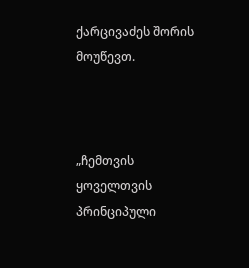ქარცივაძეს შორის მოუწევთ.



„ჩემთვის ყოველთვის პრინციპული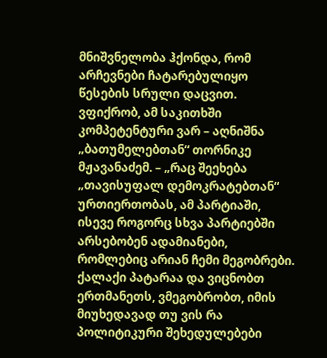მნიშვნელობა ჰქონდა, რომ არჩევნები ჩატარებულიყო წესების სრული დაცვით. ვფიქრობ, ამ საკითხში კომპეტენტური ვარ – აღნიშნა „ბათუმელებთან“ თორნიკე მჟავანაძემ. – „რაც შეეხება „თავისუფალ დემოკრატებთან“ ურთიერთობას, ამ პარტიაში, ისევე როგორც სხვა პარტიებში არსებობენ ადამიანები, რომლებიც არიან ჩემი მეგობრები. ქალაქი პატარაა და ვიცნობთ ერთმანეთს, ვმეგობრობთ, იმის მიუხედავად თუ ვის რა პოლიტიკური შეხედულებები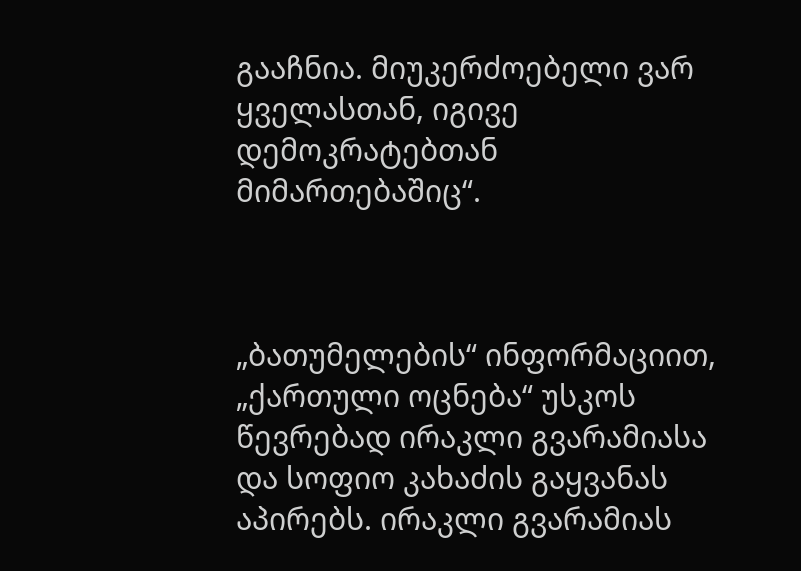გააჩნია. მიუკერძოებელი ვარ ყველასთან, იგივე დემოკრატებთან მიმართებაშიც“.



„ბათუმელების“ ინფორმაციით, „ქართული ოცნება“ უსკოს წევრებად ირაკლი გვარამიასა და სოფიო კახაძის გაყვანას აპირებს. ირაკლი გვარამიას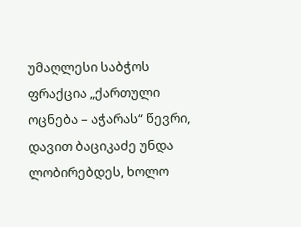უმაღლესი საბჭოს ფრაქცია „ქართული ოცნება – აჭარას“ წევრი, დავით ბაციკაძე უნდა ლობირებდეს, ხოლო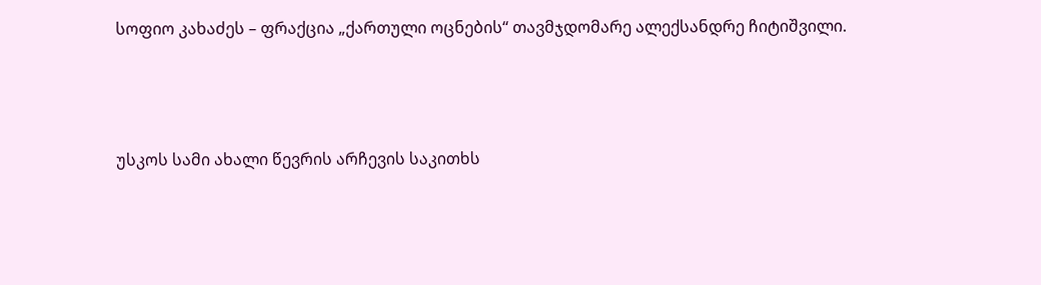სოფიო კახაძეს – ფრაქცია „ქართული ოცნების“ თავმჯდომარე ალექსანდრე ჩიტიშვილი.



უსკოს სამი ახალი წევრის არჩევის საკითხს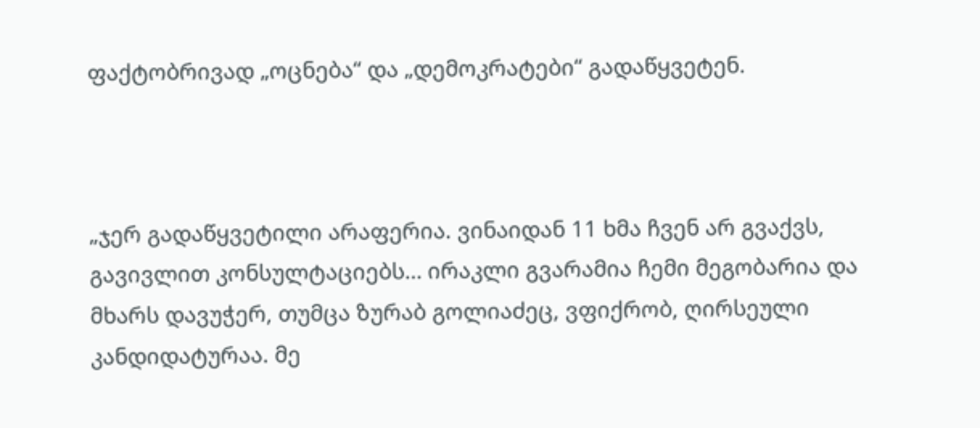ფაქტობრივად „ოცნება“ და „დემოკრატები“ გადაწყვეტენ.



„ჯერ გადაწყვეტილი არაფერია. ვინაიდან 11 ხმა ჩვენ არ გვაქვს, გავივლით კონსულტაციებს… ირაკლი გვარამია ჩემი მეგობარია და მხარს დავუჭერ, თუმცა ზურაბ გოლიაძეც, ვფიქრობ, ღირსეული კანდიდატურაა. მე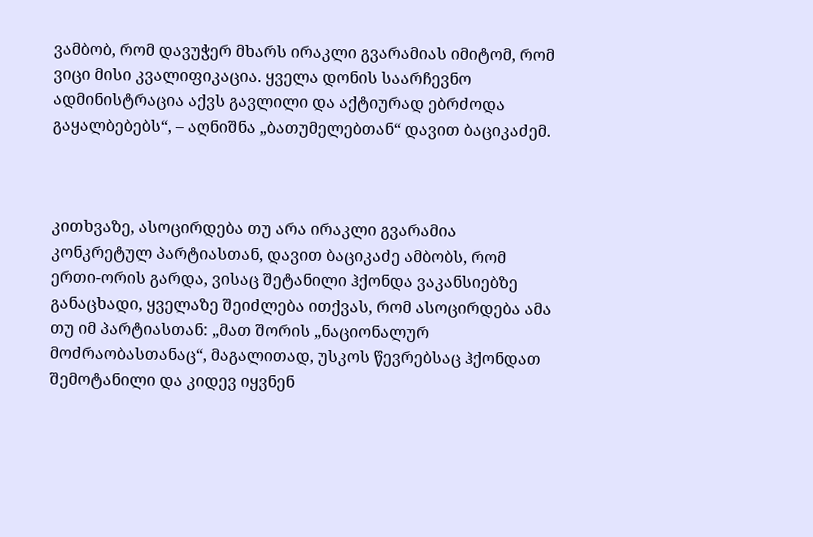ვამბობ, რომ დავუჭერ მხარს ირაკლი გვარამიას იმიტომ, რომ ვიცი მისი კვალიფიკაცია. ყველა დონის საარჩევნო ადმინისტრაცია აქვს გავლილი და აქტიურად ებრძოდა გაყალბებებს“, – აღნიშნა „ბათუმელებთან“ დავით ბაციკაძემ.



კითხვაზე, ასოცირდება თუ არა ირაკლი გვარამია კონკრეტულ პარტიასთან, დავით ბაციკაძე ამბობს, რომ ერთი-ორის გარდა, ვისაც შეტანილი ჰქონდა ვაკანსიებზე განაცხადი, ყველაზე შეიძლება ითქვას, რომ ასოცირდება ამა თუ იმ პარტიასთან: „მათ შორის „ნაციონალურ მოძრაობასთანაც“, მაგალითად, უსკოს წევრებსაც ჰქონდათ შემოტანილი და კიდევ იყვნენ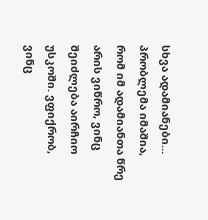სხვა ადამიანები… პრობლემა იმაშია, რომ იმ ადამიანთა წრე არის ვიწრო, ვინც შეიძლება აირჩიო უსკოში. ვფიქრობ, ვინც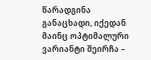წარადგინა განაცხადი, იქედან მაინც ოპტიმალური ვარიანტი შეირჩა –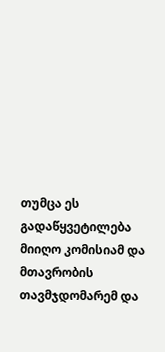თუმცა ეს გადაწყვეტილება მიიღო კომისიამ და მთავრობის თავმჯდომარემ და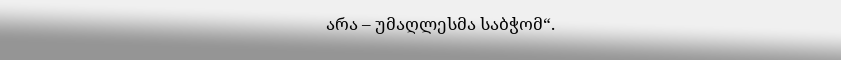არა – უმაღლესმა საბჭომ“.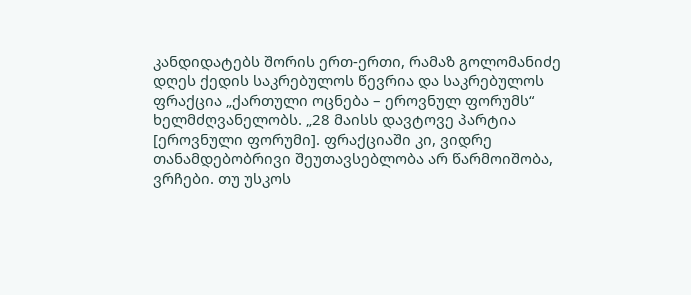კანდიდატებს შორის ერთ-ერთი, რამაზ გოლომანიძე დღეს ქედის საკრებულოს წევრია და საკრებულოს ფრაქცია „ქართული ოცნება – ეროვნულ ფორუმს“ ხელმძღვანელობს. „28 მაისს დავტოვე პარტია [ეროვნული ფორუმი]. ფრაქციაში კი, ვიდრე თანამდებობრივი შეუთავსებლობა არ წარმოიშობა, ვრჩები. თუ უსკოს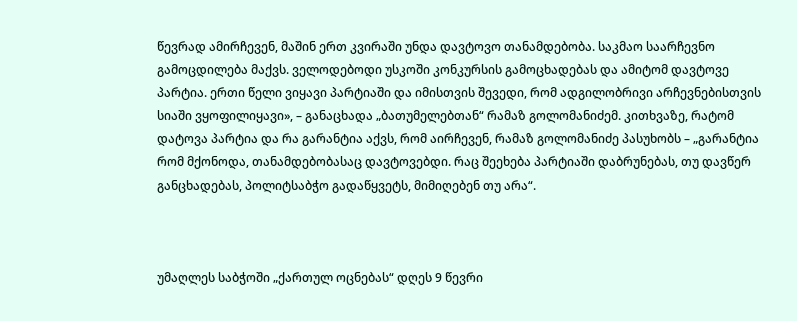წევრად ამირჩევენ, მაშინ ერთ კვირაში უნდა დავტოვო თანამდებობა. საკმაო საარჩევნო გამოცდილება მაქვს. ველოდებოდი უსკოში კონკურსის გამოცხადებას და ამიტომ დავტოვე პარტია. ერთი წელი ვიყავი პარტიაში და იმისთვის შევედი, რომ ადგილობრივი არჩევნებისთვის სიაში ვყოფილიყავი», – განაცხადა „ბათუმელებთან“ რამაზ გოლომანიძემ. კითხვაზე, რატომ დატოვა პარტია და რა გარანტია აქვს, რომ აირჩევენ, რამაზ გოლომანიძე პასუხობს – „გარანტია რომ მქონოდა, თანამდებობასაც დავტოვებდი. რაც შეეხება პარტიაში დაბრუნებას, თუ დავწერ განცხადებას, პოლიტსაბჭო გადაწყვეტს, მიმიღებენ თუ არა“.



უმაღლეს საბჭოში „ქართულ ოცნებას“ დღეს 9 წევრი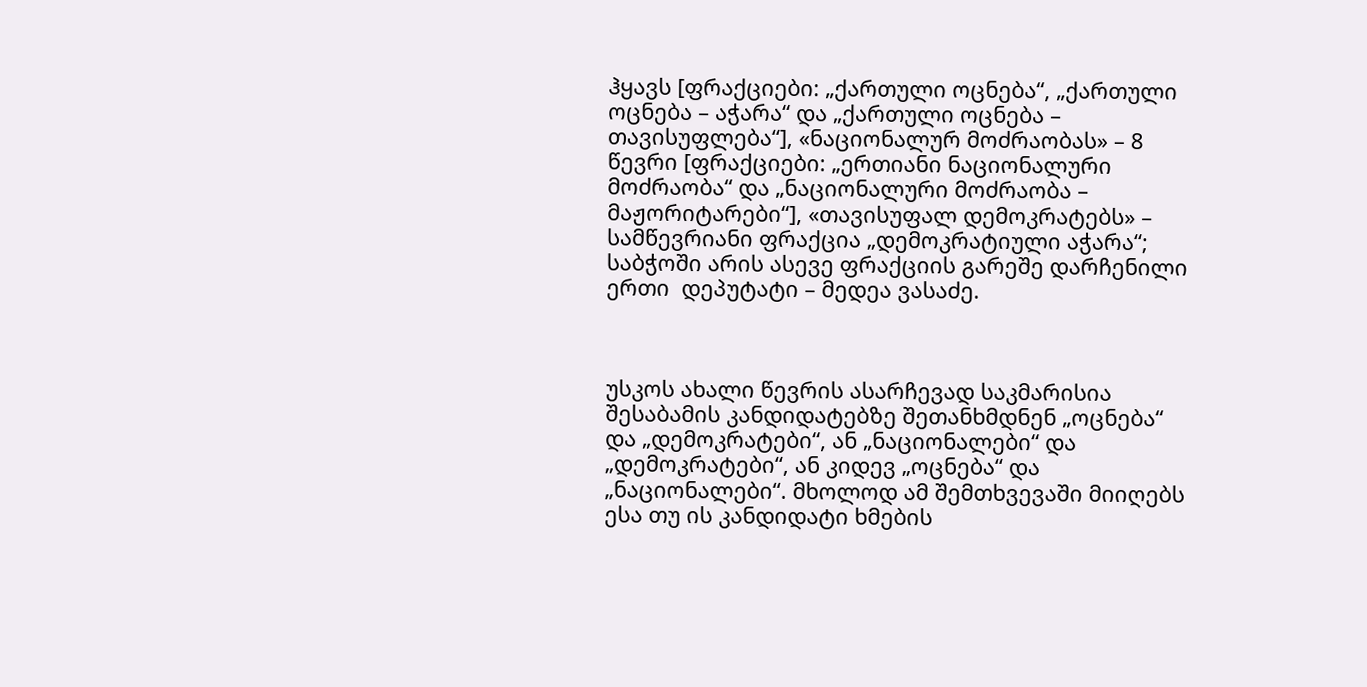ჰყავს [ფრაქციები: „ქართული ოცნება“, „ქართული ოცნება – აჭარა“ და „ქართული ოცნება – თავისუფლება“], «ნაციონალურ მოძრაობას» – 8 წევრი [ფრაქციები: „ერთიანი ნაციონალური მოძრაობა“ და „ნაციონალური მოძრაობა – მაჟორიტარები“], «თავისუფალ დემოკრატებს» – სამწევრიანი ფრაქცია „დემოკრატიული აჭარა“; საბჭოში არის ასევე ფრაქციის გარეშე დარჩენილი ერთი  დეპუტატი – მედეა ვასაძე.



უსკოს ახალი წევრის ასარჩევად საკმარისია შესაბამის კანდიდატებზე შეთანხმდნენ „ოცნება“ და „დემოკრატები“, ან „ნაციონალები“ და „დემოკრატები“, ან კიდევ „ოცნება“ და „ნაციონალები“. მხოლოდ ამ შემთხვევაში მიიღებს ესა თუ ის კანდიდატი ხმების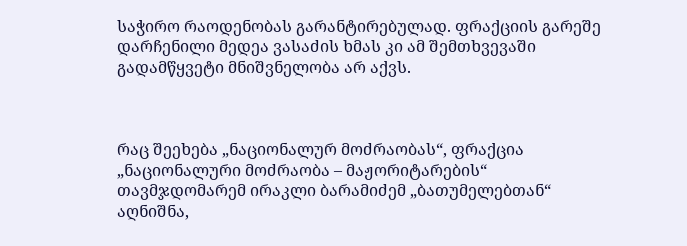საჭირო რაოდენობას გარანტირებულად. ფრაქციის გარეშე დარჩენილი მედეა ვასაძის ხმას კი ამ შემთხვევაში გადამწყვეტი მნიშვნელობა არ აქვს.



რაც შეეხება „ნაციონალურ მოძრაობას“, ფრაქცია „ნაციონალური მოძრაობა – მაჟორიტარების“ თავმჯდომარემ ირაკლი ბარამიძემ „ბათუმელებთან“ აღნიშნა,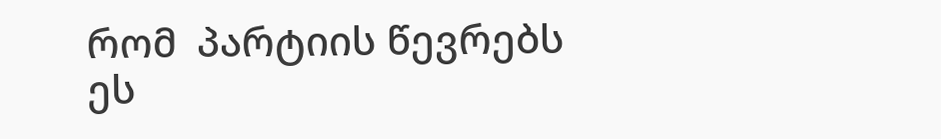რომ  პარტიის წევრებს ეს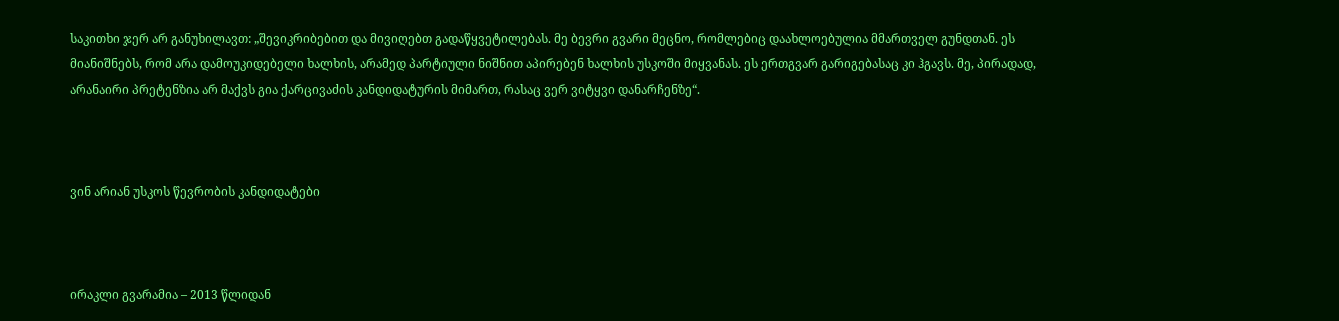საკითხი ჯერ არ განუხილავთ: „შევიკრიბებით და მივიღებთ გადაწყვეტილებას. მე ბევრი გვარი მეცნო, რომლებიც დაახლოებულია მმართველ გუნდთან. ეს მიანიშნებს, რომ არა დამოუკიდებელი ხალხის, არამედ პარტიული ნიშნით აპირებენ ხალხის უსკოში მიყვანას. ეს ერთგვარ გარიგებასაც კი ჰგავს. მე, პირადად, არანაირი პრეტენზია არ მაქვს გია ქარცივაძის კანდიდატურის მიმართ, რასაც ვერ ვიტყვი დანარჩენზე“.



ვინ არიან უსკოს წევრობის კანდიდატები



ირაკლი გვარამია – 2013 წლიდან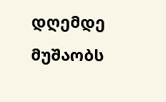დღემდე მუშაობს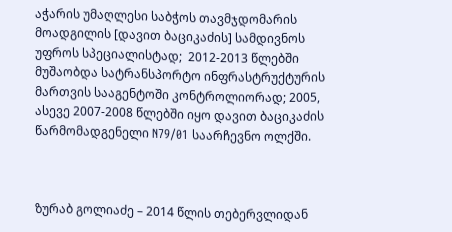აჭარის უმაღლესი საბჭოს თავმჯდომარის მოადგილის [დავით ბაციკაძის] სამდივნოს უფროს სპეციალისტად;  2012-2013 წლებში მუშაობდა სატრანსპორტო ინფრასტრუქტურის მართვის სააგენტოში კონტროლიორად; 2005, ასევე 2007-2008 წლებში იყო დავით ბაციკაძის წარმომადგენელი N79/01 საარჩევნო ოლქში.



ზურაბ გოლიაძე – 2014 წლის თებერვლიდან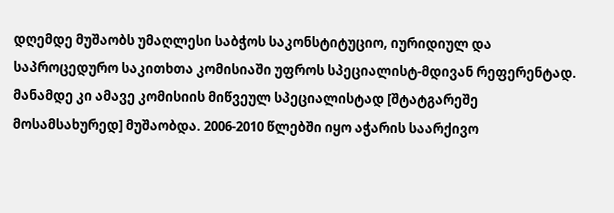დღემდე მუშაობს უმაღლესი საბჭოს საკონსტიტუციო, იურიდიულ და საპროცედურო საკითხთა კომისიაში უფროს სპეციალისტ-მდივან რეფერენტად. მანამდე კი ამავე კომისიის მიწვეულ სპეციალისტად [შტატგარეშე მოსამსახურედ] მუშაობდა. 2006-2010 წლებში იყო აჭარის საარქივო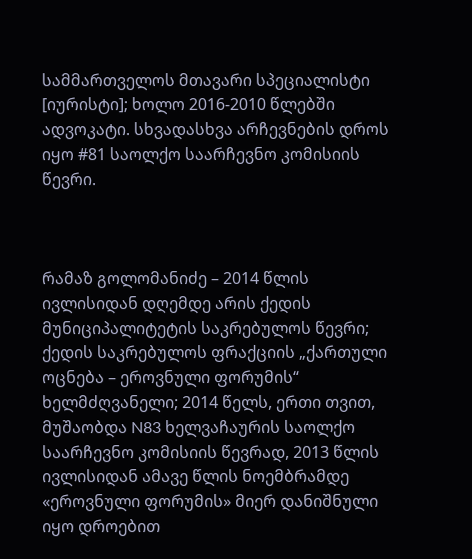სამმართველოს მთავარი სპეციალისტი [იურისტი]; ხოლო 2016-2010 წლებში ადვოკატი. სხვადასხვა არჩევნების დროს იყო #81 საოლქო საარჩევნო კომისიის წევრი.



რამაზ გოლომანიძე – 2014 წლის ივლისიდან დღემდე არის ქედის მუნიციპალიტეტის საკრებულოს წევრი; ქედის საკრებულოს ფრაქციის „ქართული ოცნება – ეროვნული ფორუმის“ ხელმძღვანელი; 2014 წელს, ერთი თვით, მუშაობდა N83 ხელვაჩაურის საოლქო საარჩევნო კომისიის წევრად, 2013 წლის ივლისიდან ამავე წლის ნოემბრამდე «ეროვნული ფორუმის» მიერ დანიშნული იყო დროებით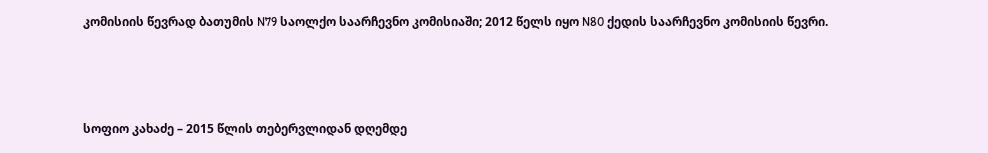კომისიის წევრად ბათუმის N79 საოლქო საარჩევნო კომისიაში; 2012 წელს იყო N80 ქედის საარჩევნო კომისიის წევრი.



სოფიო კახაძე – 2015 წლის თებერვლიდან დღემდე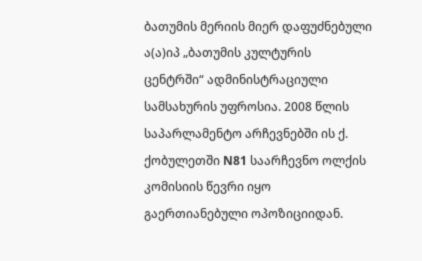ბათუმის მერიის მიერ დაფუძნებული ა(ა)იპ „ბათუმის კულტურის ცენტრში“ ადმინისტრაციული სამსახურის უფროსია. 2008 წლის საპარლამენტო არჩევნებში ის ქ. ქობულეთში N81 საარჩევნო ოლქის კომისიის წევრი იყო გაერთიანებული ოპოზიციიდან.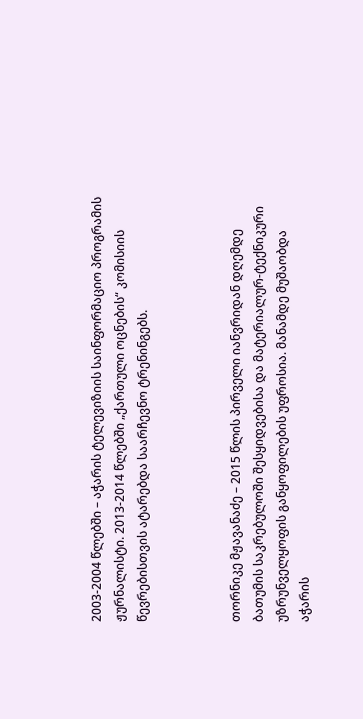2003-2004 წლებში – აჭარის ტელევიზიის საინფორმაციო პროგრამის ჟურნალისტი. 2013-2014 წლებში „ქართული ოცნების“ კომისიის წევრებისთვის ატარებდა საარჩევნო ტრენინგებს.



თორნიკე მჟავანაძე – 2015 წლის პირველი იანვრიდან დღემდე ბათუმის საკრებულოში შესყიდვებისა და მატერიალურ-ტექნიკური უზრუნველყოფის განყოფილების უფროსია. მანამდე მუშაობდა აჭარის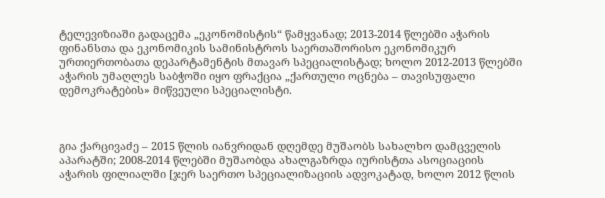ტელევიზიაში გადაცემა „ეკონომისტის“ წამყვანად; 2013-2014 წლებში აჭარის ფინანსთა და ეკონომიკის სამინისტროს საერთაშორისო ეკონომიკურ ურთიერთობათა დეპარტამენტის მთავარ სპეციალისტად; ხოლო 2012-2013 წლებში აჭარის უმაღლეს საბჭოში იყო ფრაქცია „ქართული ოცნება – თავისუფალი დემოკრატების» მიწვეული სპეციალისტი.



გია ქარცივაძე – 2015 წლის იანვრიდან დღემდე მუშაობს სახალხო დამცველის აპარატში; 2008-2014 წლებში მუშაობდა ახალგაზრდა იურისტთა ასოციაციის აჭარის ფილიალში [ჯერ საერთო სპეციალიზაციის ადვოკატად, ხოლო 2012 წლის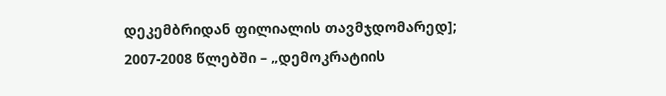დეკემბრიდან ფილიალის თავმჯდომარედ]; 2007-2008 წლებში – „დემოკრატიის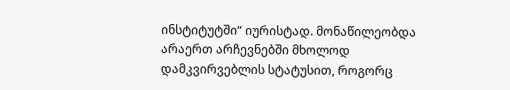ინსტიტუტში“ იურისტად. მონაწილეობდა არაერთ არჩევნებში მხოლოდ დამკვირვებლის სტატუსით, როგორც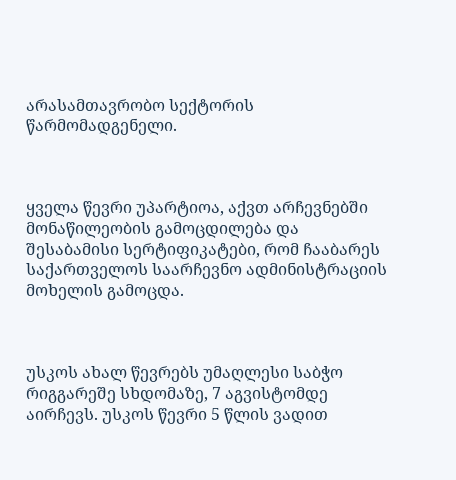არასამთავრობო სექტორის წარმომადგენელი.



ყველა წევრი უპარტიოა, აქვთ არჩევნებში მონაწილეობის გამოცდილება და შესაბამისი სერტიფიკატები, რომ ჩააბარეს საქართველოს საარჩევნო ადმინისტრაციის მოხელის გამოცდა.



უსკოს ახალ წევრებს უმაღლესი საბჭო რიგგარეშე სხდომაზე, 7 აგვისტომდე აირჩევს. უსკოს წევრი 5 წლის ვადით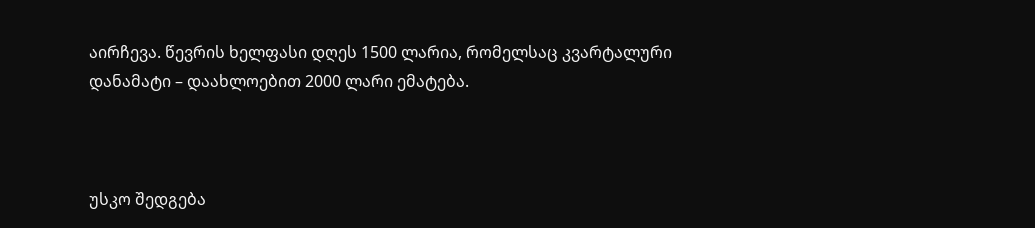აირჩევა. წევრის ხელფასი დღეს 1500 ლარია, რომელსაც კვარტალური დანამატი – დაახლოებით 2000 ლარი ემატება.



უსკო შედგება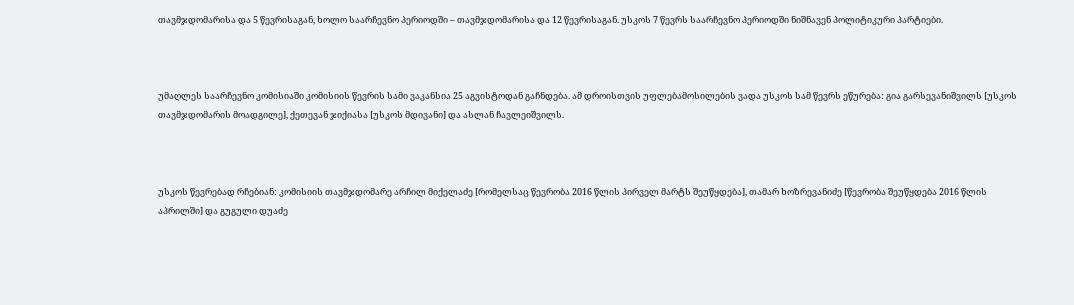თავმჯდომარისა და 5 წევრისაგან, ხოლო საარჩევნო პერიოდში – თავმჯდომარისა და 12 წევრისაგან. უსკოს 7 წევრს საარჩევნო პერიოდში ნიშნავენ პოლიტიკური პარტიები.



უმაღლეს საარჩევნო კომისიაში კომისიის წევრის სამი ვაკანსია 25 აგვისტოდან გაჩნდება. ამ დროისთვის უფლებამოსილების ვადა უსკოს სამ წევრს ეწურება: გია გარსევანიშვილს [უსკოს თავმჯდომარის მოადგილე], ქეთევან ჯიქიასა [უსკოს მდივანი] და ასლან ჩავლეიშვილს.



უსკოს წევრებად რჩებიან: კომისიის თავმჯდომარე არჩილ მიქელაძე [რომელსაც წევრობა 2016 წლის პირველ მარტს შეუწყდება], თამარ ხოზრევანიძე [წევრობა შეუწყდება 2016 წლის აპრილში] და გუგული დუაძე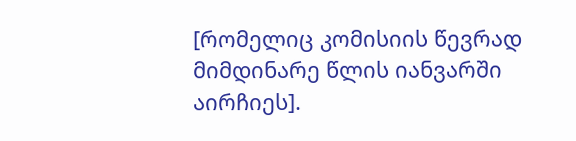[რომელიც კომისიის წევრად მიმდინარე წლის იანვარში აირჩიეს].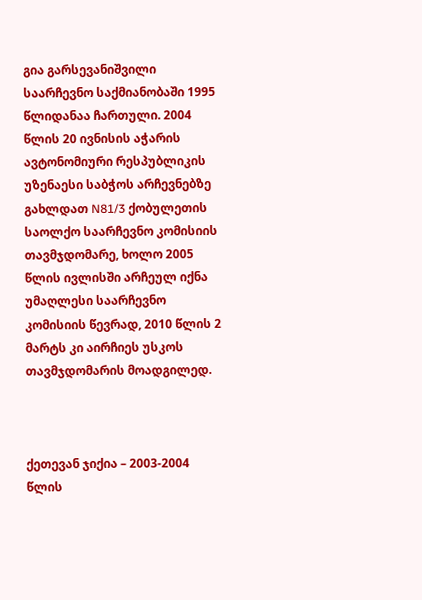გია გარსევანიშვილი საარჩევნო საქმიანობაში 1995 წლიდანაა ჩართული. 2004 წლის 20 ივნისის აჭარის ავტონომიური რესპუბლიკის უზენაესი საბჭოს არჩევნებზე გახლდათ N81/3 ქობულეთის საოლქო საარჩევნო კომისიის თავმჯდომარე, ხოლო 2005 წლის ივლისში არჩეულ იქნა უმაღლესი საარჩევნო კომისიის წევრად, 2010 წლის 2 მარტს კი აირჩიეს უსკოს თავმჯდომარის მოადგილედ.



ქეთევან ჯიქია – 2003-2004 წლის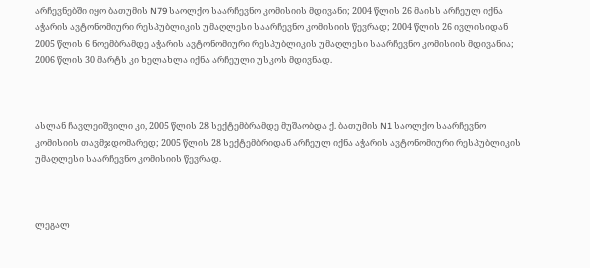არჩევნებში იყო ბათუმის N79 საოლქო საარჩევნო კომისიის მდივანი; 2004 წლის 26 მაისს არჩეულ იქნა აჭარის ავტონომიური რესპუბლიკის უმაღლესი საარჩევნო კომისიის წევრად; 2004 წლის 26 ივლისიდან 2005 წლის 6 ნოემბრამდე აჭარის ავტონომიური რესპუბლიკის უმაღლესი საარჩევნო კომისიის მდივანია; 2006 წლის 30 მარტს კი ხელახლა იქნა არჩეული უსკოს მდივნად.



ასლან ჩავლეიშვილი კი, 2005 წლის 28 სექტემბრამდე მუშაობდა ქ. ბათუმის N1 საოლქო საარჩევნო კომისიის თავმჯდომარედ; 2005 წლის 28 სექტემბრიდან არჩეულ იქნა აჭარის ავტონომიური რესპუბლიკის უმაღლესი საარჩევნო კომისიის წევრად.



ლეგალ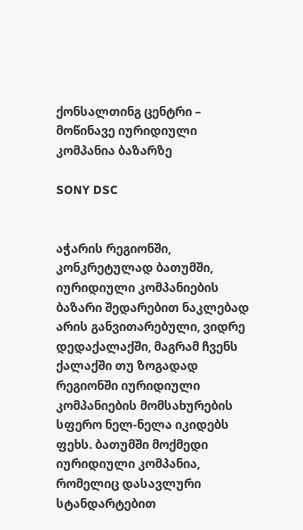ქონსალთინგ ცენტრი – მოწინავე იურიდიული კომპანია ბაზარზე

SONY DSC


აჭარის რეგიონში, კონკრეტულად ბათუმში, იურიდიული კომპანიების ბაზარი შედარებით ნაკლებად არის განვითარებული, ვიდრე დედაქალაქში, მაგრამ ჩვენს ქალაქში თუ ზოგადად რეგიონში იურიდიული კომპანიების მომსახურების სფერო ნელ-ნელა იკიდებს ფეხს. ბათუმში მოქმედი იურიდიული კომპანია, რომელიც დასავლური სტანდარტებით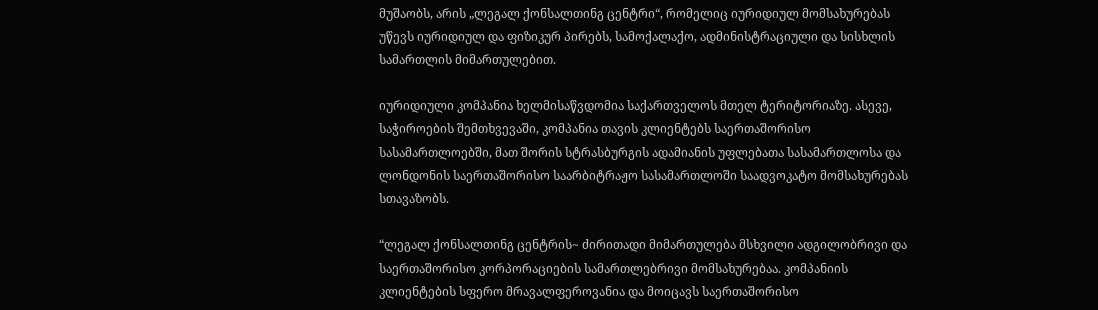მუშაობს, არის „ლეგალ ქონსალთინგ ცენტრი“, რომელიც იურიდიულ მომსახურებას უწევს იურიდიულ და ფიზიკურ პირებს, სამოქალაქო, ადმინისტრაციული და სისხლის სამართლის მიმართულებით.

იურიდიული კომპანია ხელმისაწვდომია საქართველოს მთელ ტერიტორიაზე. ასევე, საჭიროების შემთხვევაში, კომპანია თავის კლიენტებს საერთაშორისო სასამართლოებში, მათ შორის სტრასბურგის ადამიანის უფლებათა სასამართლოსა და ლონდონის საერთაშორისო საარბიტრაჟო სასამართლოში საადვოკატო მომსახურებას სთავაზობს.

“ლეგალ ქონსალთინგ ცენტრის~ ძირითადი მიმართულება მსხვილი ადგილობრივი და საერთაშორისო კორპორაციების სამართლებრივი მომსახურებაა. კომპანიის კლიენტების სფერო მრავალფეროვანია და მოიცავს საერთაშორისო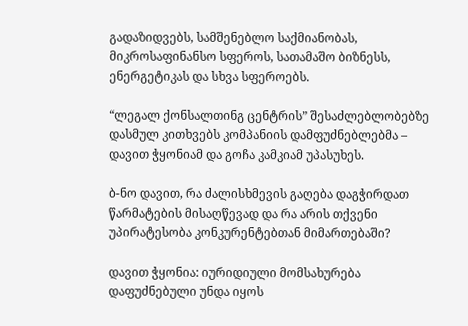გადაზიდვებს, სამშენებლო საქმიანობას, მიკროსაფინანსო სფეროს, სათამაშო ბიზნესს, ენერგეტიკას და სხვა სფეროებს.

“ლეგალ ქონსალთინგ ცენტრის” შესაძლებლობებზე დასმულ კითხვებს კომპანიის დამფუძნებლებმა – დავით ჭყონიამ და გოჩა კამკიამ უპასუხეს.

ბ-ნო დავით, რა ძალისხმევის გაღება დაგჭირდათ წარმატების მისაღწევად და რა არის თქვენი უპირატესობა კონკურენტებთან მიმართებაში?

დავით ჭყონია: იურიდიული მომსახურება დაფუძნებული უნდა იყოს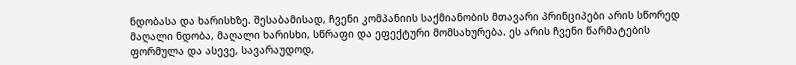ნდობასა და ხარისხზე. შესაბამისად, ჩვენი კომპანიის საქმიანობის მთავარი პრინციპები არის სწორედ მაღალი ნდობა, მაღალი ხარისხი, სწრაფი და ეფექტური მომსახურება. ეს არის ჩვენი წარმატების ფორმულა და ასევე, სავარაუდოდ,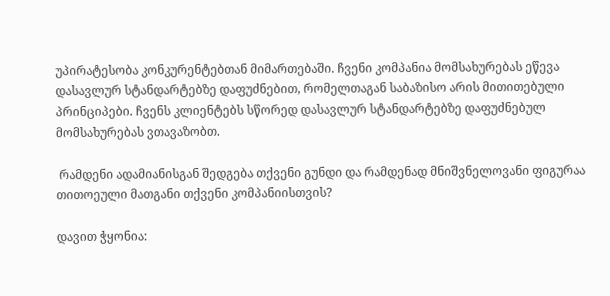უპირატესობა კონკურენტებთან მიმართებაში. ჩვენი კომპანია მომსახურებას ეწევა დასავლურ სტანდარტებზე დაფუძნებით, რომელთაგან საბაზისო არის მითითებული პრინციპები. ჩვენს კლიენტებს სწორედ დასავლურ სტანდარტებზე დაფუძნებულ მომსახურებას ვთავაზობთ.

 რამდენი ადამიანისგან შედგება თქვენი გუნდი და რამდენად მნიშვნელოვანი ფიგურაა თითოეული მათგანი თქვენი კომპანიისთვის?

დავით ჭყონია: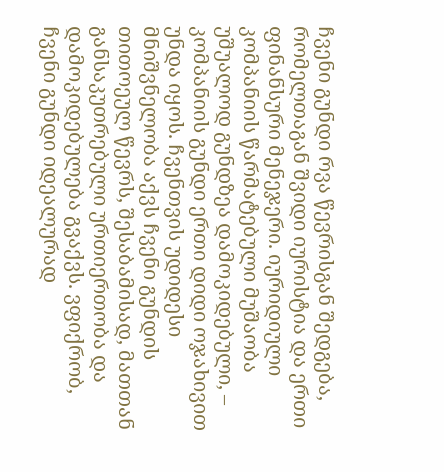ჩვენი გუნდი რვა წევრისგან შედგება, რომელთაგან შვიდი იურისტია და ერთი ფინანსური მენეჯერი. იურიდიული კომპანიის წარმატებული მუშაობა უშუალოდ გუნდზეა დამოკიდებული, – კომპანიის გუნდი ერთი დიდი ოჯახივით უნდა იყოს. ჩვენთვის უდიდესი მნიშვნელობა აქვს ჩვენი გუნდის თითოეულ წევრს, შესაბამისად, მათთან განსაკუთრებული ურთიერთობა და დამოკიდებულება გვაქვს. ვფიქრობ, ჩვენი გუნდი იდეალურად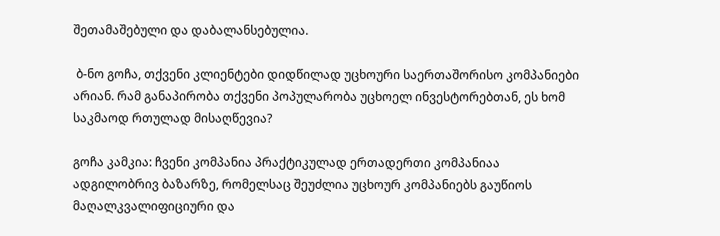შეთამაშებული და დაბალანსებულია.

 ბ-ნო გოჩა, თქვენი კლიენტები დიდწილად უცხოური საერთაშორისო კომპანიები არიან. რამ განაპირობა თქვენი პოპულარობა უცხოელ ინვესტორებთან, ეს ხომ საკმაოდ რთულად მისაღწევია?

გოჩა კამკია: ჩვენი კომპანია პრაქტიკულად ერთადერთი კომპანიაა ადგილობრივ ბაზარზე, რომელსაც შეუძლია უცხოურ კომპანიებს გაუწიოს მაღალკვალიფიციური და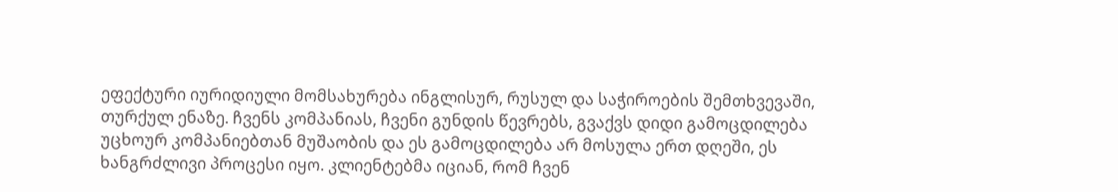ეფექტური იურიდიული მომსახურება ინგლისურ, რუსულ და საჭიროების შემთხვევაში, თურქულ ენაზე. ჩვენს კომპანიას, ჩვენი გუნდის წევრებს, გვაქვს დიდი გამოცდილება უცხოურ კომპანიებთან მუშაობის და ეს გამოცდილება არ მოსულა ერთ დღეში, ეს ხანგრძლივი პროცესი იყო. კლიენტებმა იციან, რომ ჩვენ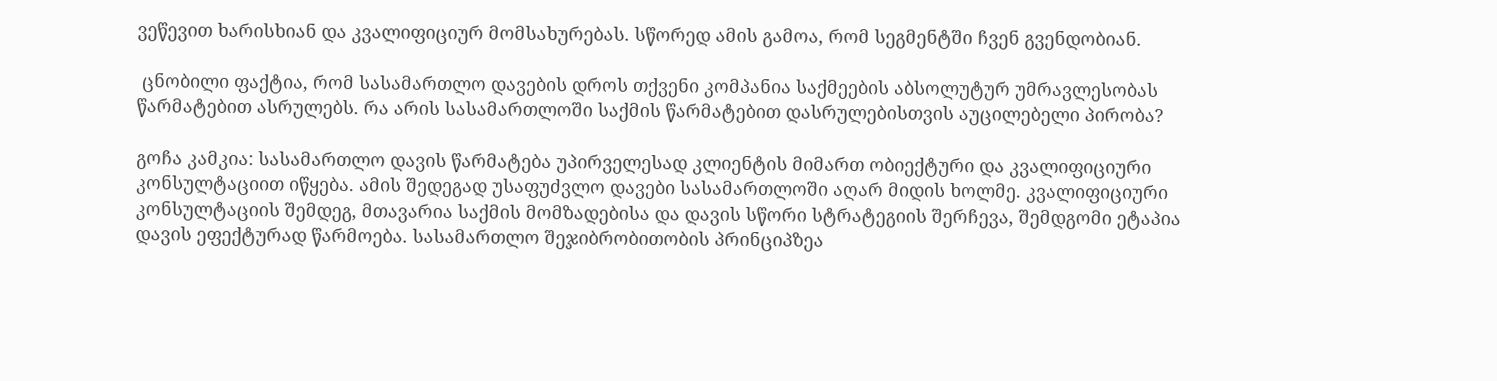ვეწევით ხარისხიან და კვალიფიციურ მომსახურებას. სწორედ ამის გამოა, რომ სეგმენტში ჩვენ გვენდობიან.

 ცნობილი ფაქტია, რომ სასამართლო დავების დროს თქვენი კომპანია საქმეების აბსოლუტურ უმრავლესობას წარმატებით ასრულებს. რა არის სასამართლოში საქმის წარმატებით დასრულებისთვის აუცილებელი პირობა?

გოჩა კამკია: სასამართლო დავის წარმატება უპირველესად კლიენტის მიმართ ობიექტური და კვალიფიციური კონსულტაციით იწყება. ამის შედეგად უსაფუძვლო დავები სასამართლოში აღარ მიდის ხოლმე. კვალიფიციური კონსულტაციის შემდეგ, მთავარია საქმის მომზადებისა და დავის სწორი სტრატეგიის შერჩევა, შემდგომი ეტაპია დავის ეფექტურად წარმოება. სასამართლო შეჯიბრობითობის პრინციპზეა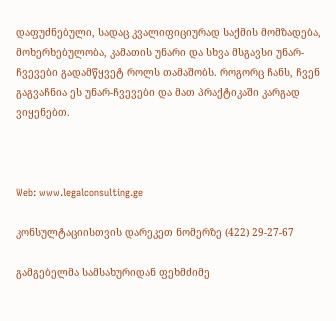დაფუძნებული, სადაც კვალიფიციურად საქმის მომზადება, მოხერხებულობა, კამათის უნარი და სხვა მსგავსი უნარ-ჩვევები გადამწყვეტ როლს თამაშობს. როგორც ჩანს, ჩვენ გაგვაჩნია ეს უნარ-ჩვევები და მათ პრაქტიკაში კარგად ვიყენებთ.



Web: www.legalconsulting.ge

კონსულტაციისთვის დარეკეთ ნომერზე (422) 29-27-67

გამგებელმა სამსახურიდან ფეხმძიმე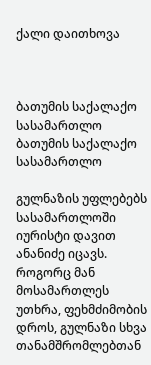ქალი დაითხოვა



ბათუმის საქალაქო სასამართლო
ბათუმის საქალაქო სასამართლო

გულნაზის უფლებებს სასამართლოში იურისტი დავით ანანიძე იცავს. როგორც მან მოსამართლეს უთხრა, ფეხმძიმობის დროს, გულნაზი სხვა თანამშრომლებთან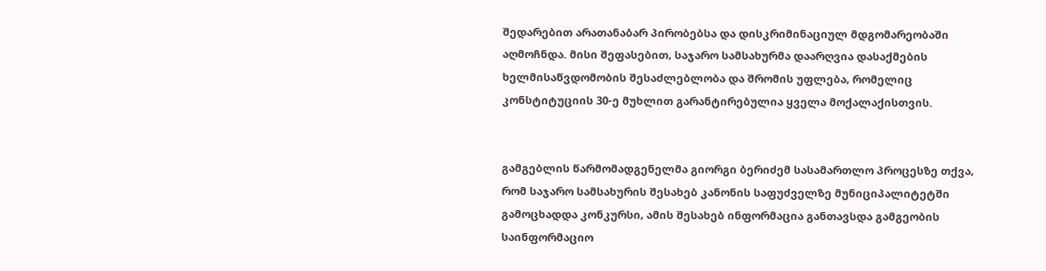შედარებით არათანაბარ პირობებსა და დისკრიმინაციულ მდგომარეობაში აღმოჩნდა. მისი შეფასებით, საჯარო სამსახურმა დაარღვია დასაქმების ხელმისაწვდომობის შესაძლებლობა და შრომის უფლება, რომელიც კონსტიტუციის 30-ე მუხლით გარანტირებულია ყველა მოქალაქისთვის.


გამგებლის წარმომადგენელმა გიორგი ბერიძემ სასამართლო პროცესზე თქვა, რომ საჯარო სამსახურის შესახებ კანონის საფუძველზე მუნიციპალიტეტში გამოცხადდა კონკურსი, ამის შესახებ ინფორმაცია განთავსდა გამგეობის საინფორმაციო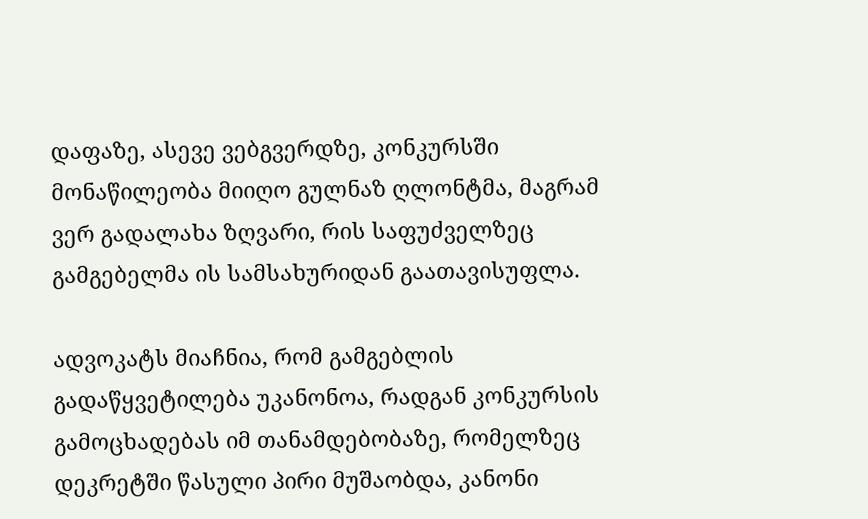დაფაზე, ასევე ვებგვერდზე, კონკურსში მონაწილეობა მიიღო გულნაზ ღლონტმა, მაგრამ ვერ გადალახა ზღვარი, რის საფუძველზეც გამგებელმა ის სამსახურიდან გაათავისუფლა.

ადვოკატს მიაჩნია, რომ გამგებლის გადაწყვეტილება უკანონოა, რადგან კონკურსის გამოცხადებას იმ თანამდებობაზე, რომელზეც დეკრეტში წასული პირი მუშაობდა, კანონი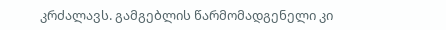კრძალავს. გამგებლის წარმომადგენელი კი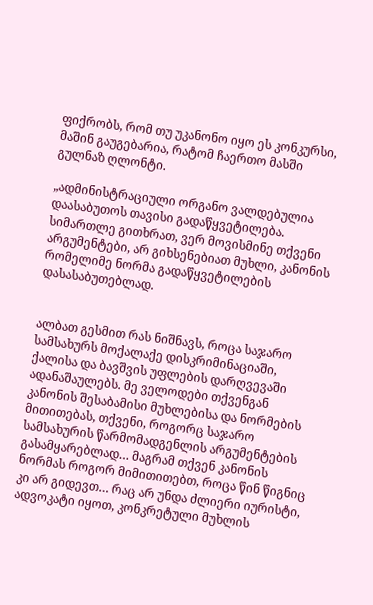ფიქრობს, რომ თუ უკანონო იყო ეს კონკურსი, მაშინ გაუგებარია, რატომ ჩაერთო მასში გულნაზ ღლონტი.

„ადმინისტრაციული ორგანო ვალდებულია დაასაბუთოს თავისი გადაწყვეტილება. სიმართლე გითხრათ, ვერ მოვისმინე თქვენი არგუმენტები, არ გიხსენებიათ მუხლი, კანონის რომელიმე ნორმა გადაწყვეტილების დასასაბუთებლად.


ალბათ გესმით რას ნიშნავს, როცა საჯარო სამსახურს მოქალაქე დისკრიმინაციაში, ქალისა და ბავშვის უფლების დარღვევაში ადანაშაულებს. მე ველოდები თქვენგან კანონის შესაბამისი მუხლებისა და ნორმების მითითებას, თქვენი, როგორც საჯარო სამსახურის წარმომადგენლის არგუმენტების გასამყარებლად… მაგრამ თქვენ კანონის ნორმას როგორ მიმითითებთ, როცა წინ წიგნიც კი არ გიდევთ… რაც არ უნდა ძლიერი იურისტი, ადვოკატი იყოთ, კონკრეტული მუხლის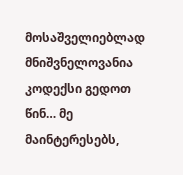მოსაშველიებლად მნიშვნელოვანია კოდექსი გედოთ წინ… მე მაინტერესებს,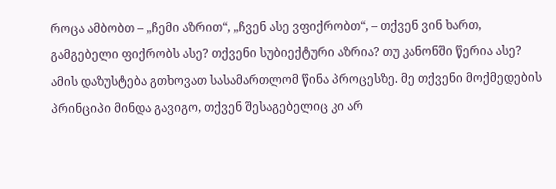როცა ამბობთ – „ჩემი აზრით“, „ჩვენ ასე ვფიქრობთ“, – თქვენ ვინ ხართ, გამგებელი ფიქრობს ასე? თქვენი სუბიექტური აზრია? თუ კანონში წერია ასე? ამის დაზუსტება გთხოვათ სასამართლომ წინა პროცესზე. მე თქვენი მოქმედების პრინციპი მინდა გავიგო, თქვენ შესაგებელიც კი არ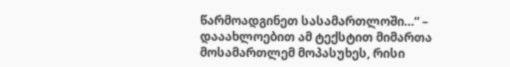წარმოადგინეთ სასამართლოში…“ – დააახლოებით ამ ტექსტით მიმართა მოსამართლემ მოპასუხეს, რისი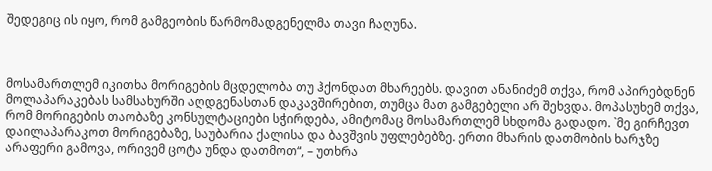შედეგიც ის იყო, რომ გამგეობის წარმომადგენელმა თავი ჩაღუნა.



მოსამართლემ იკითხა მორიგების მცდელობა თუ ჰქონდათ მხარეებს. დავით ანანიძემ თქვა, რომ აპირებდნენ მოლაპარაკებას სამსახურში აღდგენასთან დაკავშირებით, თუმცა მათ გამგებელი არ შეხვდა. მოპასუხემ თქვა, რომ მორიგების თაობაზე კონსულტაციები სჭირდება, ამიტომაც მოსამართლემ სხდომა გადადო. `მე გირჩევთ დაილაპარაკოთ მორიგებაზე, საუბარია ქალისა და ბავშვის უფლებებზე. ერთი მხარის დათმობის ხარჯზე არაფერი გამოვა, ორივემ ცოტა უნდა დათმოთ“, – უთხრა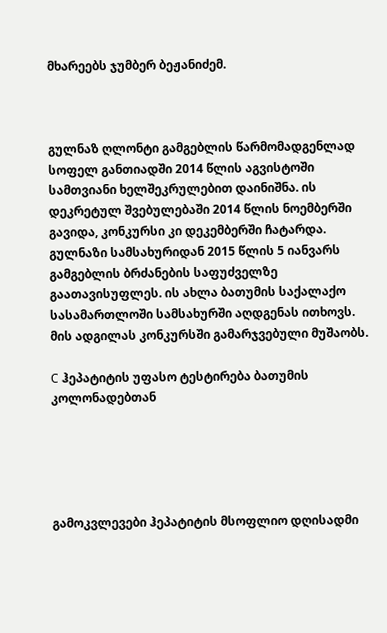მხარეებს ჯუმბერ ბეჟანიძემ.



გულნაზ ღლონტი გამგებლის წარმომადგენლად სოფელ განთიადში 2014 წლის აგვისტოში სამთვიანი ხელშეკრულებით დაინიშნა. ის დეკრეტულ შვებულებაში 2014 წლის ნოემბერში გავიდა, კონკურსი კი დეკემბერში ჩატარდა. გულნაზი სამსახურიდან 2015 წლის 5 იანვარს გამგებლის ბრძანების საფუძველზე გაათავისუფლეს. ის ახლა ბათუმის საქალაქო სასამართლოში სამსახურში აღდგენას ითხოვს. მის ადგილას კონკურსში გამარჯვებული მუშაობს.

C ჰეპატიტის უფასო ტესტირება ბათუმის კოლონადებთან





გამოკვლევები ჰეპატიტის მსოფლიო დღისადმი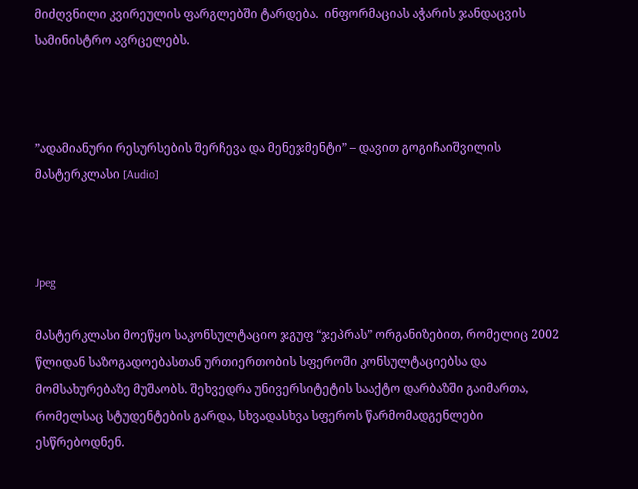მიძღვნილი კვირეულის ფარგლებში ტარდება.  ინფორმაციას აჭარის ჯანდაცვის სამინისტრო ავრცელებს.



”ადამიანური რესურსების შერჩევა და მენეჯმენტი” – დავით გოგიჩაიშვილის მასტერკლასი [Audio]



Jpeg

მასტერკლასი მოეწყო საკონსულტაციო ჯგუფ “ჯეპრას” ორგანიზებით, რომელიც 2002 წლიდან საზოგადოებასთან ურთიერთობის სფეროში კონსულტაციებსა და მომსახურებაზე მუშაობს. შეხვედრა უნივერსიტეტის სააქტო დარბაზში გაიმართა, რომელსაც სტუდენტების გარდა, სხვადასხვა სფეროს წარმომადგენლები ესწრებოდნენ.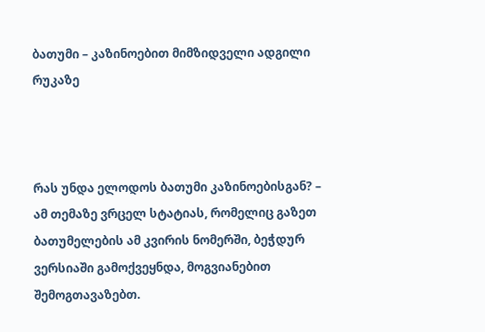ბათუმი – კაზინოებით მიმზიდველი ადგილი რუკაზე



რას უნდა ელოდოს ბათუმი კაზინოებისგან? – ამ თემაზე ვრცელ სტატიას, რომელიც გაზეთ ბათუმელების ამ კვირის ნომერში, ბეჭდურ ვერსიაში გამოქვეყნდა, მოგვიანებით შემოგთავაზებთ.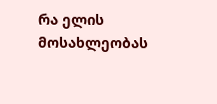რა ელის მოსახლეობას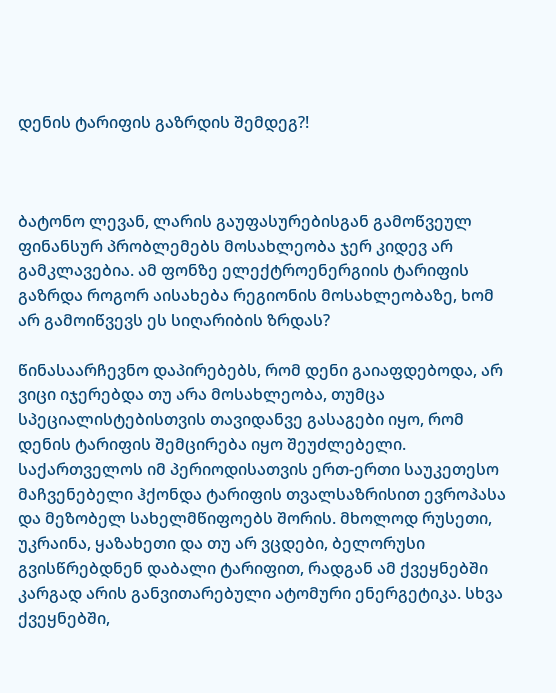დენის ტარიფის გაზრდის შემდეგ?!



ბატონო ლევან, ლარის გაუფასურებისგან გამოწვეულ ფინანსურ პრობლემებს მოსახლეობა ჯერ კიდევ არ გამკლავებია. ამ ფონზე ელექტროენერგიის ტარიფის გაზრდა როგორ აისახება რეგიონის მოსახლეობაზე, ხომ არ გამოიწვევს ეს სიღარიბის ზრდას?

წინასაარჩევნო დაპირებებს, რომ დენი გაიაფდებოდა, არ ვიცი იჯერებდა თუ არა მოსახლეობა, თუმცა სპეციალისტებისთვის თავიდანვე გასაგები იყო, რომ დენის ტარიფის შემცირება იყო შეუძლებელი. საქართველოს იმ პერიოდისათვის ერთ-ერთი საუკეთესო მაჩვენებელი ჰქონდა ტარიფის თვალსაზრისით ევროპასა და მეზობელ სახელმწიფოებს შორის. მხოლოდ რუსეთი, უკრაინა, ყაზახეთი და თუ არ ვცდები, ბელორუსი გვისწრებდნენ დაბალი ტარიფით, რადგან ამ ქვეყნებში კარგად არის განვითარებული ატომური ენერგეტიკა. სხვა ქვეყნებში,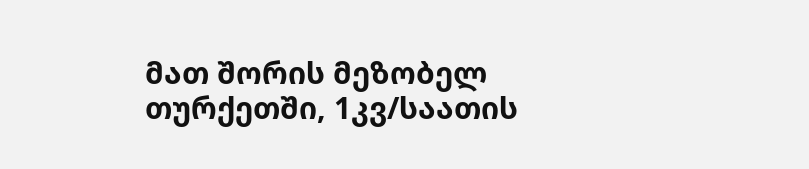მათ შორის მეზობელ თურქეთში, 1კვ/საათის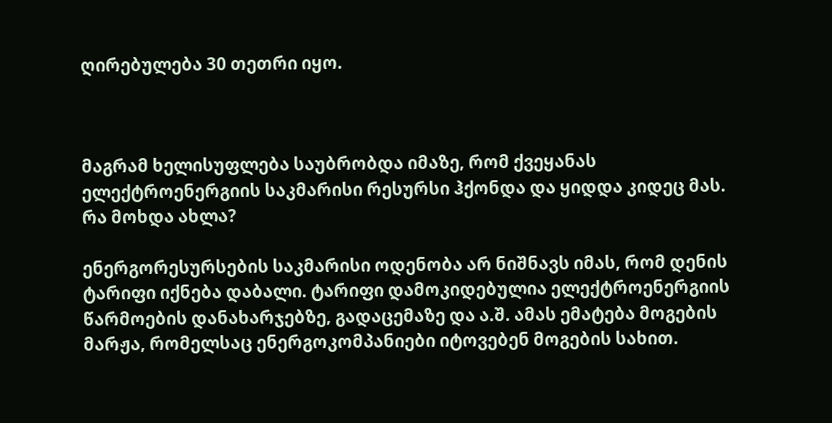ღირებულება 30 თეთრი იყო.



მაგრამ ხელისუფლება საუბრობდა იმაზე, რომ ქვეყანას ელექტროენერგიის საკმარისი რესურსი ჰქონდა და ყიდდა კიდეც მას. რა მოხდა ახლა?

ენერგორესურსების საკმარისი ოდენობა არ ნიშნავს იმას, რომ დენის ტარიფი იქნება დაბალი. ტარიფი დამოკიდებულია ელექტროენერგიის წარმოების დანახარჯებზე, გადაცემაზე და ა.შ. ამას ემატება მოგების მარჟა, რომელსაც ენერგოკომპანიები იტოვებენ მოგების სახით.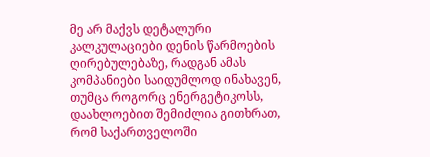მე არ მაქვს დეტალური კალკულაციები დენის წარმოების ღირებულებაზე, რადგან ამას კომპანიები საიდუმლოდ ინახავენ, თუმცა როგორც ენერგეტიკოსს, დაახლოებით შემიძლია გითხრათ, რომ საქართველოში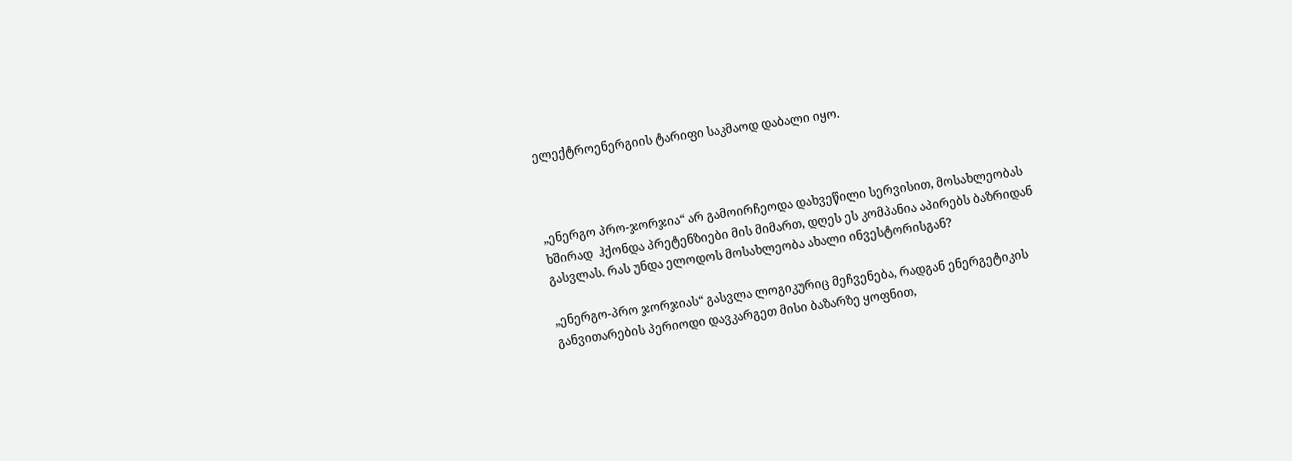ელექტროენერგიის ტარიფი საკმაოდ დაბალი იყო.



„ენერგო პრო-ჯორჯია“ არ გამოირჩეოდა დახვეწილი სერვისით, მოსახლეობას ხშირად  ჰქონდა პრეტენზიები მის მიმართ, დღეს ეს კომპანია აპირებს ბაზრიდან გასვლას. რას უნდა ელოდოს მოსახლეობა ახალი ინვესტორისგან?

„ენერგო-პრო ჯორჯიას“ გასვლა ლოგიკურიც მეჩვენება, რადგან ენერგეტიკის განვითარების პერიოდი დავკარგეთ მისი ბაზარზე ყოფნით,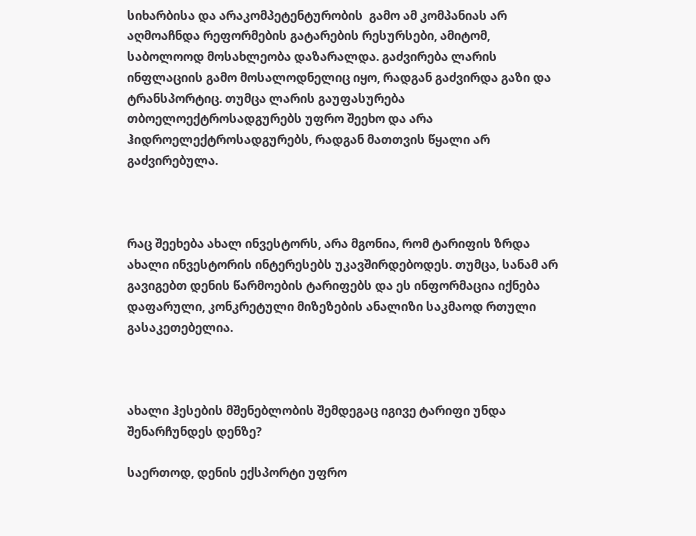სიხარბისა და არაკომპეტენტურობის  გამო ამ კომპანიას არ აღმოაჩნდა რეფორმების გატარების რესურსები, ამიტომ, საბოლოოდ მოსახლეობა დაზარალდა. გაძვირება ლარის ინფლაციის გამო მოსალოდნელიც იყო, რადგან გაძვირდა გაზი და ტრანსპორტიც. თუმცა ლარის გაუფასურება თბოელოექტროსადგურებს უფრო შეეხო და არა ჰიდროელექტროსადგურებს, რადგან მათთვის წყალი არ გაძვირებულა.



რაც შეეხება ახალ ინვესტორს, არა მგონია, რომ ტარიფის ზრდა ახალი ინვესტორის ინტერესებს უკავშირდებოდეს. თუმცა, სანამ არ გავიგებთ დენის წარმოების ტარიფებს და ეს ინფორმაცია იქნება დაფარული, კონკრეტული მიზეზების ანალიზი საკმაოდ რთული გასაკეთებელია.



ახალი ჰესების მშენებლობის შემდეგაც იგივე ტარიფი უნდა შენარჩუნდეს დენზე?

საერთოდ, დენის ექსპორტი უფრო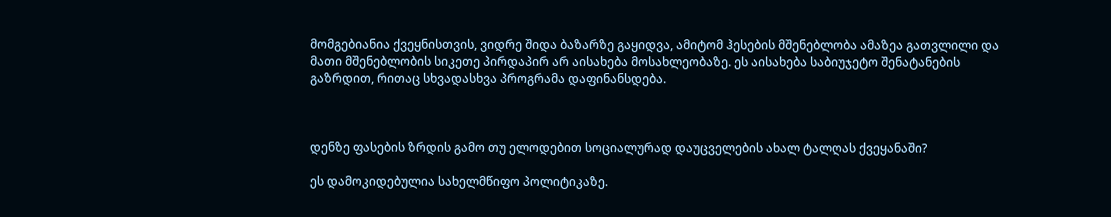მომგებიანია ქვეყნისთვის, ვიდრე შიდა ბაზარზე გაყიდვა, ამიტომ ჰესების მშენებლობა ამაზეა გათვლილი და მათი მშენებლობის სიკეთე პირდაპირ არ აისახება მოსახლეობაზე. ეს აისახება საბიუჯეტო შენატანების გაზრდით, რითაც სხვადასხვა პროგრამა დაფინანსდება.



დენზე ფასების ზრდის გამო თუ ელოდებით სოციალურად დაუცველების ახალ ტალღას ქვეყანაში?

ეს დამოკიდებულია სახელმწიფო პოლიტიკაზე.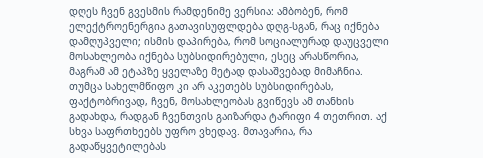დღეს ჩვენ გვესმის რამდენიმე ვერსია: ამბობენ, რომ ელექტროენერგია გათავისუფლდება დღგ-სგან, რაც იქნება დამღუპველი; ისმის დაპირება, რომ სოციალურად დაუცველი მოსახლეობა იქნება სუბსიდირებული, ესეც არასწორია, მაგრამ ამ ეტაპზე ყველაზე მეტად დასაშვებად მიმაჩნია. თუმცა სახელმწიფო კი არ აკეთებს სუბსიდირებას, ფაქტობრივად, ჩვენ, მოსახლეობას გვიწევს ამ თანხის გადახდა, რადგან ჩვენთვის გაიზარდა ტარიფი 4 თეთრით. აქ სხვა საფრთხეებს უფრო ვხედავ. მთავარია, რა გადაწყვეტილებას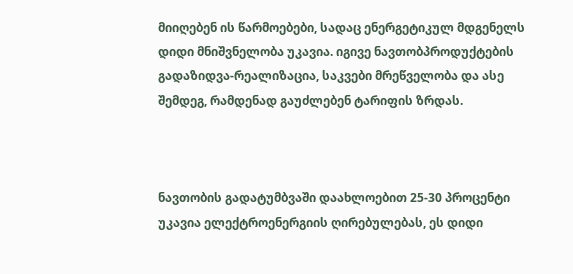მიიღებენ ის წარმოებები, სადაც ენერგეტიკულ მდგენელს დიდი მნიშვნელობა უკავია. იგივე ნავთობპროდუქტების გადაზიდვა-რეალიზაცია, საკვები მრეწველობა და ასე შემდეგ, რამდენად გაუძლებენ ტარიფის ზრდას.



ნავთობის გადატუმბვაში დაახლოებით 25-30 პროცენტი უკავია ელექტროენერგიის ღირებულებას, ეს დიდი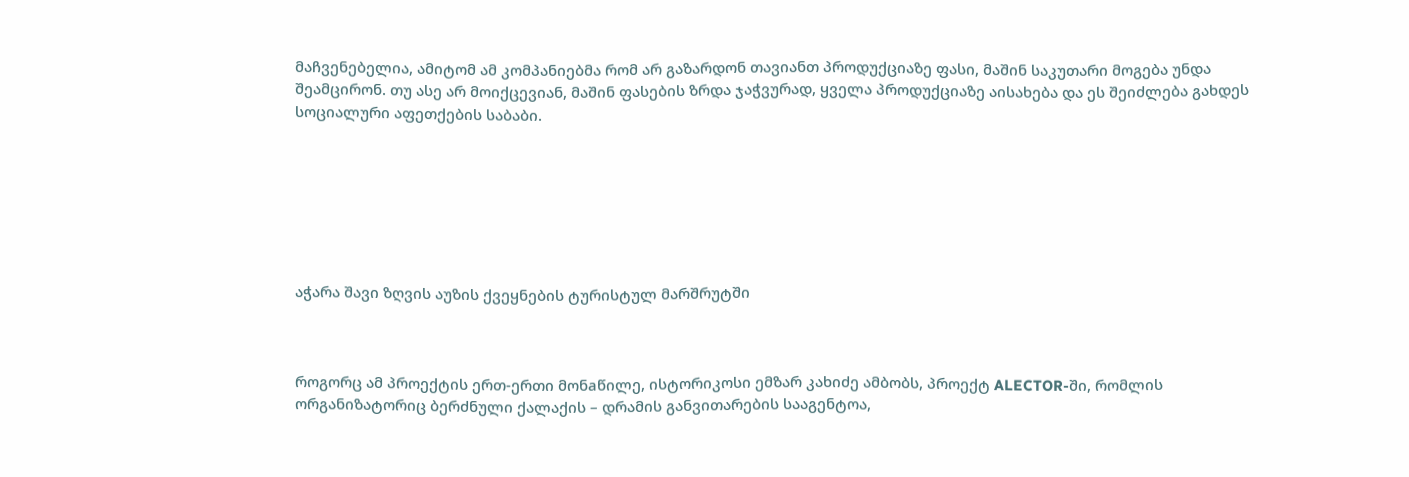მაჩვენებელია, ამიტომ ამ კომპანიებმა რომ არ გაზარდონ თავიანთ პროდუქციაზე ფასი, მაშინ საკუთარი მოგება უნდა შეამცირონ. თუ ასე არ მოიქცევიან, მაშინ ფასების ზრდა ჯაჭვურად, ყველა პროდუქციაზე აისახება და ეს შეიძლება გახდეს სოციალური აფეთქების საბაბი.







აჭარა შავი ზღვის აუზის ქვეყნების ტურისტულ მარშრუტში



როგორც ამ პროექტის ერთ-ერთი მონaწილე, ისტორიკოსი ემზარ კახიძე ამბობს, პროექტ ALECTOR-ში, რომლის ორგანიზატორიც ბერძნული ქალაქის – დრამის განვითარების სააგენტოა,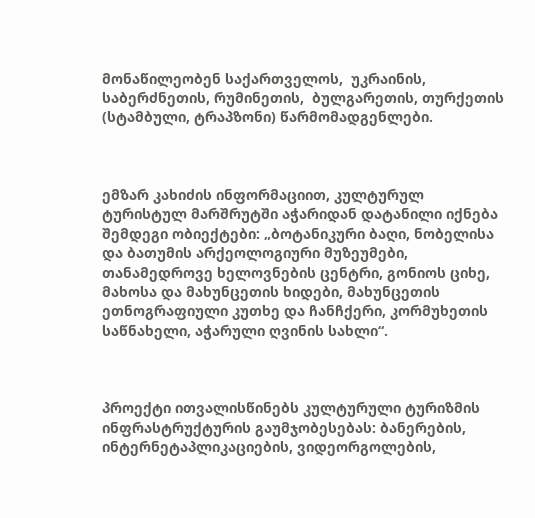მონაწილეობენ საქართველოს,  უკრაინის, საბერძნეთის, რუმინეთის,  ბულგარეთის, თურქეთის (სტამბული, ტრაპზონი) წარმომადგენლები.



ემზარ კახიძის ინფორმაციით, კულტურულ ტურისტულ მარშრუტში აჭარიდან დატანილი იქნება შემდეგი ობიექტები: „ბოტანიკური ბაღი, ნობელისა და ბათუმის არქეოლოგიური მუზეუმები, თანამედროვე ხელოვნების ცენტრი, გონიოს ციხე, მახოსა და მახუნცეთის ხიდები, მახუნცეთის ეთნოგრაფიული კუთხე და ჩანჩქერი, კორმუხეთის საწნახელი, აჭარული ღვინის სახლი“.



პროექტი ითვალისწინებს კულტურული ტურიზმის ინფრასტრუქტურის გაუმჯობესებას: ბანერების, ინტერნეტაპლიკაციების, ვიდეორგოლების,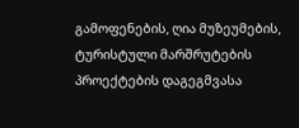გამოფენების, ღია მუზეუმების,  ტურისტული მარშრუტების პროექტების დაგეგმვასა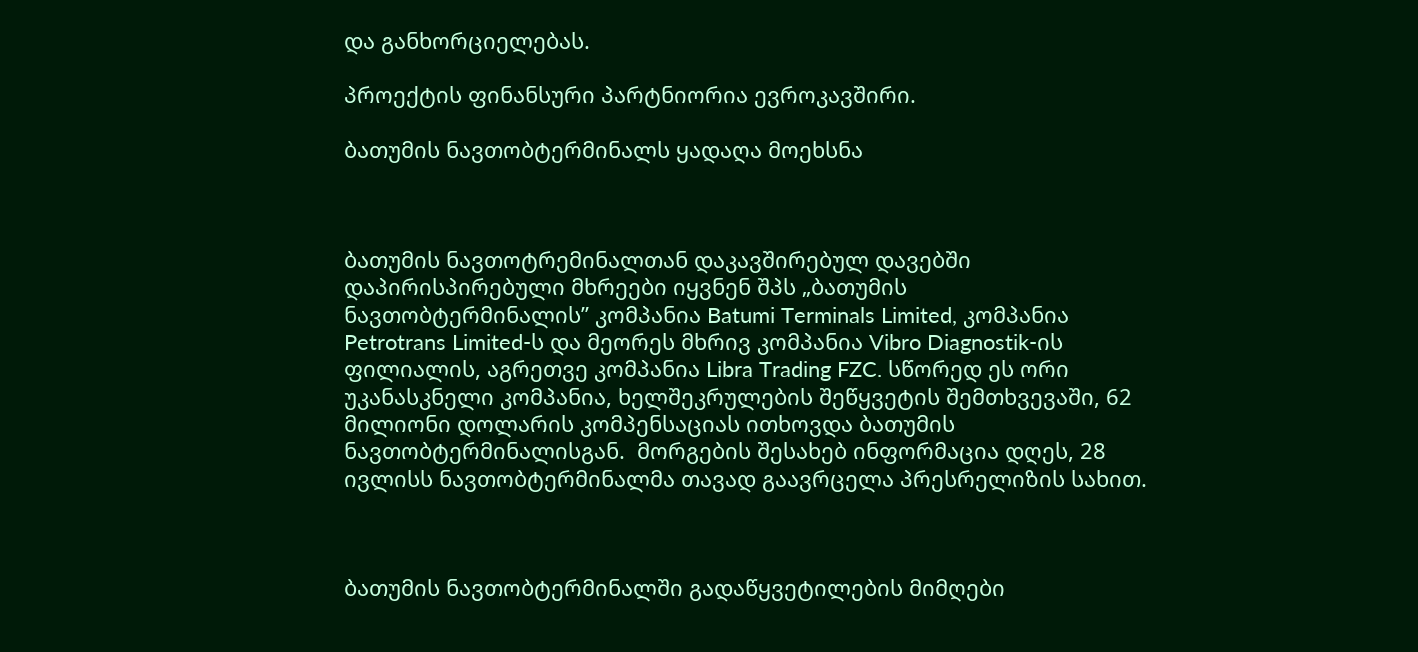და განხორციელებას.

პროექტის ფინანსური პარტნიორია ევროკავშირი.

ბათუმის ნავთობტერმინალს ყადაღა მოეხსნა



ბათუმის ნავთოტრემინალთან დაკავშირებულ დავებში დაპირისპირებული მხრეები იყვნენ შპს „ბათუმის ნავთობტერმინალის” კომპანია Batumi Terminals Limited, კომპანია Petrotrans Limited-ს და მეორეს მხრივ კომპანია Vibro Diagnostik-ის ფილიალის, აგრეთვე კომპანია Libra Trading FZC. სწორედ ეს ორი უკანასკნელი კომპანია, ხელშეკრულების შეწყვეტის შემთხვევაში, 62 მილიონი დოლარის კომპენსაციას ითხოვდა ბათუმის ნავთობტერმინალისგან.  მორგების შესახებ ინფორმაცია დღეს, 28 ივლისს ნავთობტერმინალმა თავად გაავრცელა პრესრელიზის სახით.



ბათუმის ნავთობტერმინალში გადაწყვეტილების მიმღები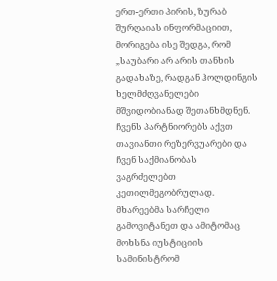ერთ-ერთი პირის, ზურაბ შურღაიას ინფორმაციით, მორიგება ისე შედგა, რომ „საუბარი არ არის თანხის გადახაზე, რადგან ჰოლდინგის ხელმძღვანელები მშვიდობიანად შეთანხმდნენ. ჩვენს პარტნიორებს აქვთ თავიანთი რეზერვუარები და ჩვენ საქმიანობას ვაგრძელებთ კეთილმეგობრულად. მხარეებმა სარჩელი გამოვიტანეთ და ამიტომაც მოხსნა იუსტიციის სამინისტრომ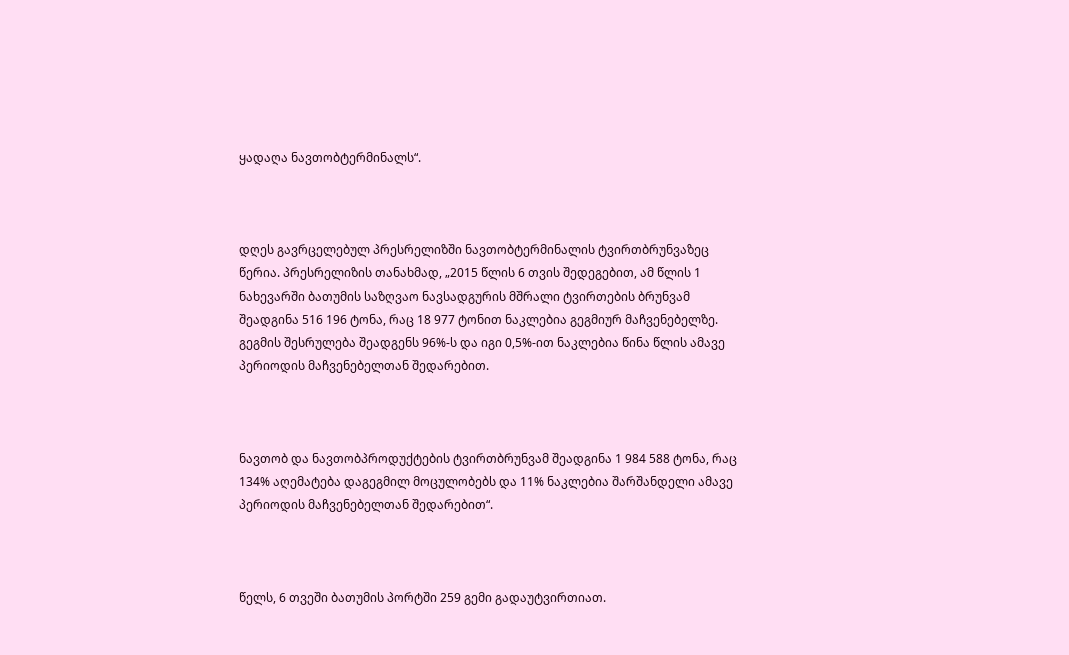ყადაღა ნავთობტერმინალს“.



დღეს გავრცელებულ პრესრელიზში ნავთობტერმინალის ტვირთბრუნვაზეც წერია. პრესრელიზის თანახმად, „2015 წლის 6 თვის შედეგებით, ამ წლის 1 ნახევარში ბათუმის საზღვაო ნავსადგურის მშრალი ტვირთების ბრუნვამ შეადგინა 516 196 ტონა, რაც 18 977 ტონით ნაკლებია გეგმიურ მაჩვენებელზე. გეგმის შესრულება შეადგენს 96%-ს და იგი 0,5%-ით ნაკლებია წინა წლის ამავე პერიოდის მაჩვენებელთან შედარებით.



ნავთობ და ნავთობპროდუქტების ტვირთბრუნვამ შეადგინა 1 984 588 ტონა, რაც 134% აღემატება დაგეგმილ მოცულობებს და 11% ნაკლებია შარშანდელი ამავე პერიოდის მაჩვენებელთან შედარებით“.



წელს, 6 თვეში ბათუმის პორტში 259 გემი გადაუტვირთიათ.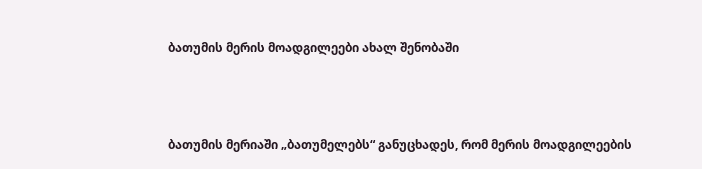ბათუმის მერის მოადგილეები ახალ შენობაში



ბათუმის მერიაში „ბათუმელებს“ განუცხადეს, რომ მერის მოადგილეების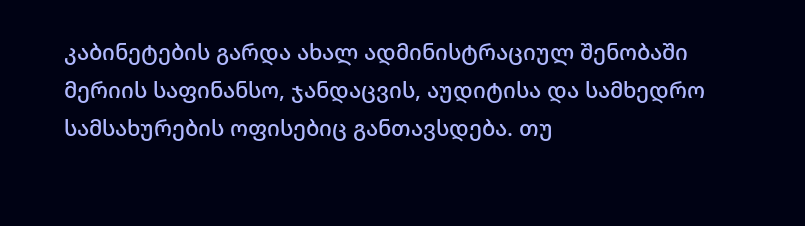კაბინეტების გარდა ახალ ადმინისტრაციულ შენობაში მერიის საფინანსო, ჯანდაცვის, აუდიტისა და სამხედრო სამსახურების ოფისებიც განთავსდება. თუ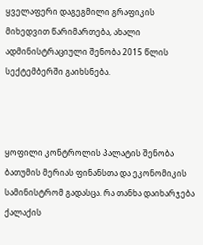ყველაფერი დაგეგმილი გრაფიკის მიხედვით წარიმართება, ახალი ადმინისტრაციული შენობა 2015 წლის სექტემბერში გაიხსნება.



ყოფილი კონტროლის პალატის შენობა ბათუმის მერიას ფინანსთა და ეკონომიკის სამინისტრომ გადასცა. რა თანხა დაიხარჯება ქალაქის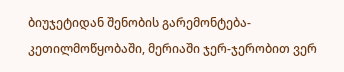ბიუჯეტიდან შენობის გარემონტება-კეთილმოწყობაში, მერიაში ჯერ-ჯერობით ვერ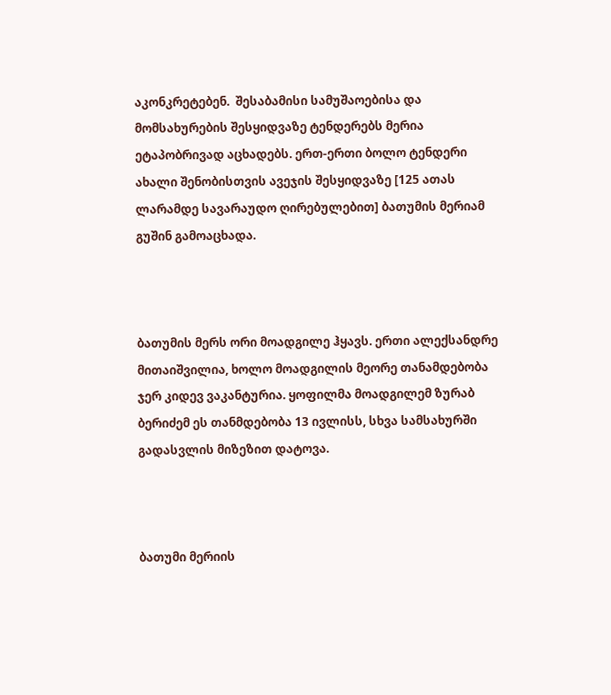აკონკრეტებენ.  შესაბამისი სამუშაოებისა და მომსახურების შესყიდვაზე ტენდერებს მერია ეტაპობრივად აცხადებს. ერთ-ერთი ბოლო ტენდერი  ახალი შენობისთვის ავეჯის შესყიდვაზე [125 ათას ლარამდე სავარაუდო ღირებულებით] ბათუმის მერიამ გუშინ გამოაცხადა.



ბათუმის მერს ორი მოადგილე ჰყავს. ერთი ალექსანდრე მითაიშვილია, ხოლო მოადგილის მეორე თანამდებობა ჯერ კიდევ ვაკანტურია. ყოფილმა მოადგილემ ზურაბ ბერიძემ ეს თანმდებობა 13 ივლისს, სხვა სამსახურში გადასვლის მიზეზით დატოვა.



ბათუმი მერიის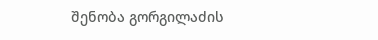შენობა გორგილაძის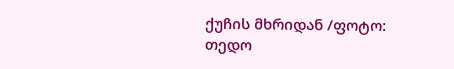ქუჩის მხრიდან /ფოტო: თედო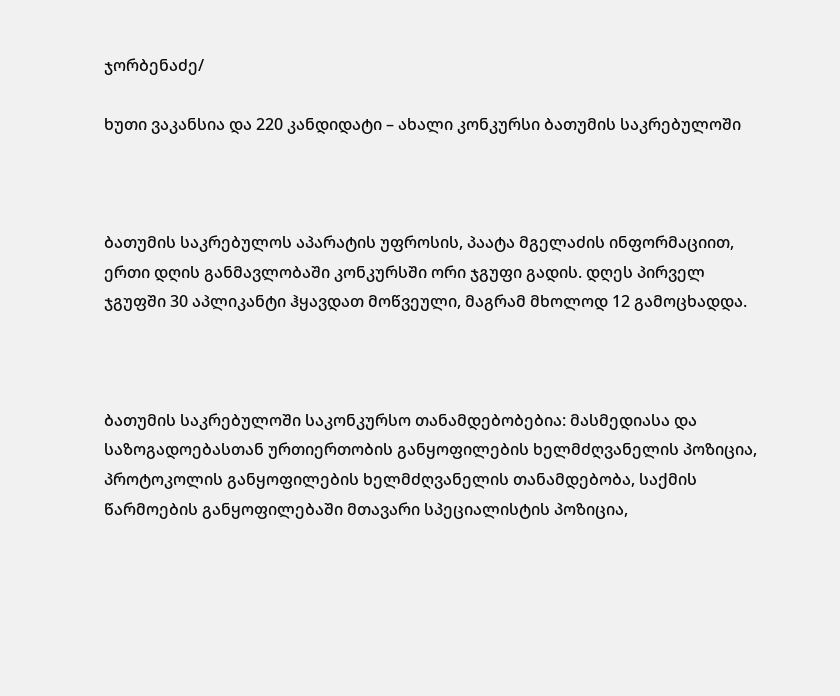ჯორბენაძე/

ხუთი ვაკანსია და 220 კანდიდატი – ახალი კონკურსი ბათუმის საკრებულოში



ბათუმის საკრებულოს აპარატის უფროსის, პაატა მგელაძის ინფორმაციით, ერთი დღის განმავლობაში კონკურსში ორი ჯგუფი გადის. დღეს პირველ ჯგუფში 30 აპლიკანტი ჰყავდათ მოწვეული, მაგრამ მხოლოდ 12 გამოცხადდა.



ბათუმის საკრებულოში საკონკურსო თანამდებობებია: მასმედიასა და საზოგადოებასთან ურთიერთობის განყოფილების ხელმძღვანელის პოზიცია, პროტოკოლის განყოფილების ხელმძღვანელის თანამდებობა, საქმის წარმოების განყოფილებაში მთავარი სპეციალისტის პოზიცია,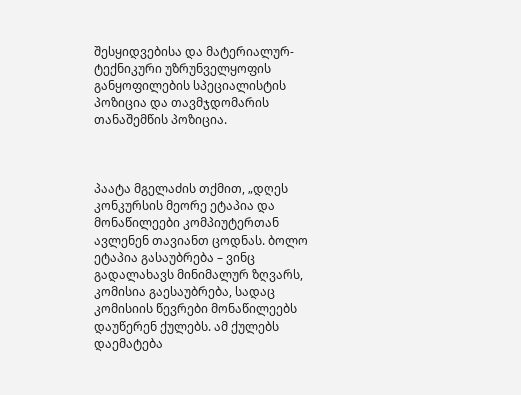შესყიდვებისა და მატერიალურ-ტექნიკური უზრუნველყოფის განყოფილების სპეციალისტის პოზიცია და თავმჯდომარის თანაშემწის პოზიცია.



პაატა მგელაძის თქმით, „დღეს კონკურსის მეორე ეტაპია და მონაწილეები კომპიუტერთან ავლენენ თავიანთ ცოდნას. ბოლო ეტაპია გასაუბრება – ვინც გადალახავს მინიმალურ ზღვარს, კომისია გაესაუბრება, სადაც კომისიის წევრები მონაწილეებს დაუწერენ ქულებს. ამ ქულებს დაემატება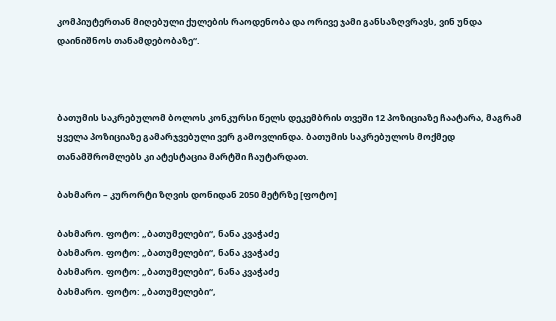კომპიუტერთან მიღებული ქულების რაოდენობა და ორივე ჯამი განსაზღვრავს, ვინ უნდა დაინიშნოს თანამდებობაზე“.



ბათუმის საკრებულომ ბოლოს კონკურსი წელს დეკემბრის თვეში 12 პოზიციაზე ჩაატარა, მაგრამ ყველა პოზიციაზე გამარჯვებული ვერ გამოვლინდა. ბათუმის საკრებულოს მოქმედ თანამშრომლებს კი ატესტაცია მარტში ჩაუტარდათ.

ბახმარო – კურორტი ზღვის დონიდან 2050 მეტრზე [ფოტო]

ბახმარო. ფოტო: „ბათუმელები“, ნანა კვაჭაძე
ბახმარო. ფოტო: „ბათუმელები“, ნანა კვაჭაძე
ბახმარო. ფოტო: „ბათუმელები“, ნანა კვაჭაძე
ბახმარო. ფოტო: „ბათუმელები“,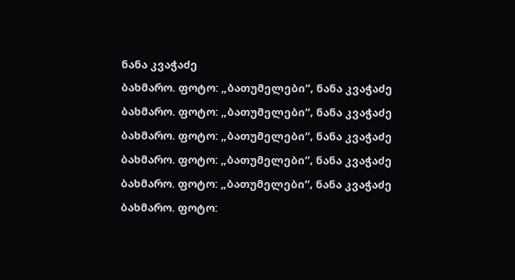ნანა კვაჭაძე
ბახმარო. ფოტო: „ბათუმელები“, ნანა კვაჭაძე
ბახმარო. ფოტო: „ბათუმელები“, ნანა კვაჭაძე
ბახმარო. ფოტო: „ბათუმელები“, ნანა კვაჭაძე
ბახმარო. ფოტო: „ბათუმელები“, ნანა კვაჭაძე
ბახმარო. ფოტო: „ბათუმელები“, ნანა კვაჭაძე
ბახმარო. ფოტო: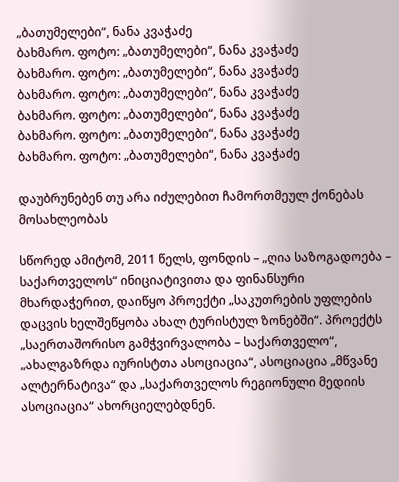„ბათუმელები“, ნანა კვაჭაძე
ბახმარო. ფოტო: „ბათუმელები“, ნანა კვაჭაძე
ბახმარო. ფოტო: „ბათუმელები“, ნანა კვაჭაძე
ბახმარო. ფოტო: „ბათუმელები“, ნანა კვაჭაძე
ბახმარო. ფოტო: „ბათუმელები“, ნანა კვაჭაძე
ბახმარო. ფოტო: „ბათუმელები“, ნანა კვაჭაძე
ბახმარო. ფოტო: „ბათუმელები“, ნანა კვაჭაძე

დაუბრუნებენ თუ არა იძულებით ჩამორთმეულ ქონებას მოსახლეობას

სწორედ ამიტომ, 2011 წელს, ფონდის – „ღია საზოგადოება – საქართველოს“ ინიციატივითა და ფინანსური მხარდაჭერით, დაიწყო პროექტი „საკუთრების უფლების დაცვის ხელშეწყობა ახალ ტურისტულ ზონებში“. პროექტს „საერთაშორისო გამჭვირვალობა – საქართველო“, „ახალგაზრდა იურისტთა ასოციაცია“, ასოციაცია „მწვანე ალტერნატივა“ და „საქართველოს რეგიონული მედიის ასოციაცია“ ახორციელებდნენ.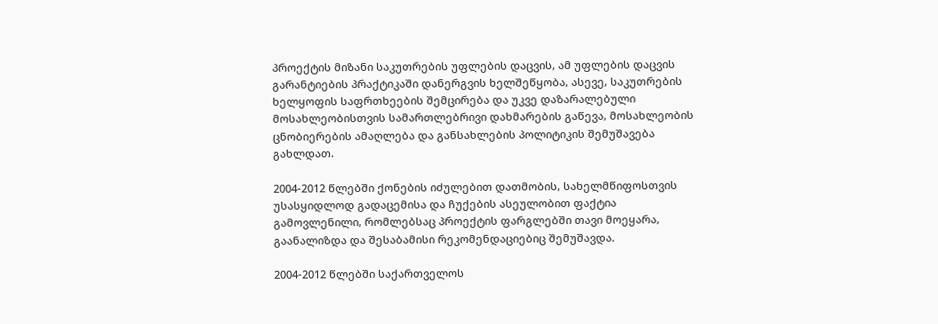პროექტის მიზანი საკუთრების უფლების დაცვის, ამ უფლების დაცვის გარანტიების პრაქტიკაში დანერგვის ხელშეწყობა, ასევე, საკუთრების ხელყოფის საფრთხეების შემცირება და უკვე დაზარალებული მოსახლეობისთვის სამართლებრივი დახმარების გაწევა, მოსახლეობის ცნობიერების ამაღლება და განსახლების პოლიტიკის შემუშავება გახლდათ.

2004-2012 წლებში ქონების იძულებით დათმობის, სახელმწიფოსთვის უსასყიდლოდ გადაცემისა და ჩუქების ასეულობით ფაქტია გამოვლენილი, რომლებსაც პროექტის ფარგლებში თავი მოეყარა, გაანალიზდა და შესაბამისი რეკომენდაციებიც შემუშავდა.

2004-2012 წლებში საქართველოს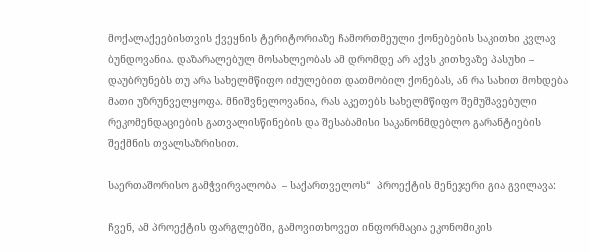მოქალაქეებისთვის ქვეყნის ტერიტორიაზე ჩამორთმეული ქონებების საკითხი კვლავ ბუნდოვანია. დაზარალებულ მოსახლეობას ამ დრომდე არ აქვს კითხვაზე პასუხი – დაუბრუნებს თუ არა სახელმწიფო იძულებით დათმობილ ქონებას, ან რა სახით მოხდება მათი უზრუნველყოფა. მნიშვნელოვანია, რას აკეთებს სახელმწიფო შემუშავებული რეკომენდაციების გათვალისწინების და შესაბამისი საკანონმდებლო გარანტიების შექმნის თვალსაზრისით.

საერთაშორისო გამჭვირვალობა  – საქართველოს“  პროექტის მენეჯერი გია გვილავა:

ჩვენ, ამ პროექტის ფარგლებში, გამოვითხოვეთ ინფორმაცია ეკონომიკის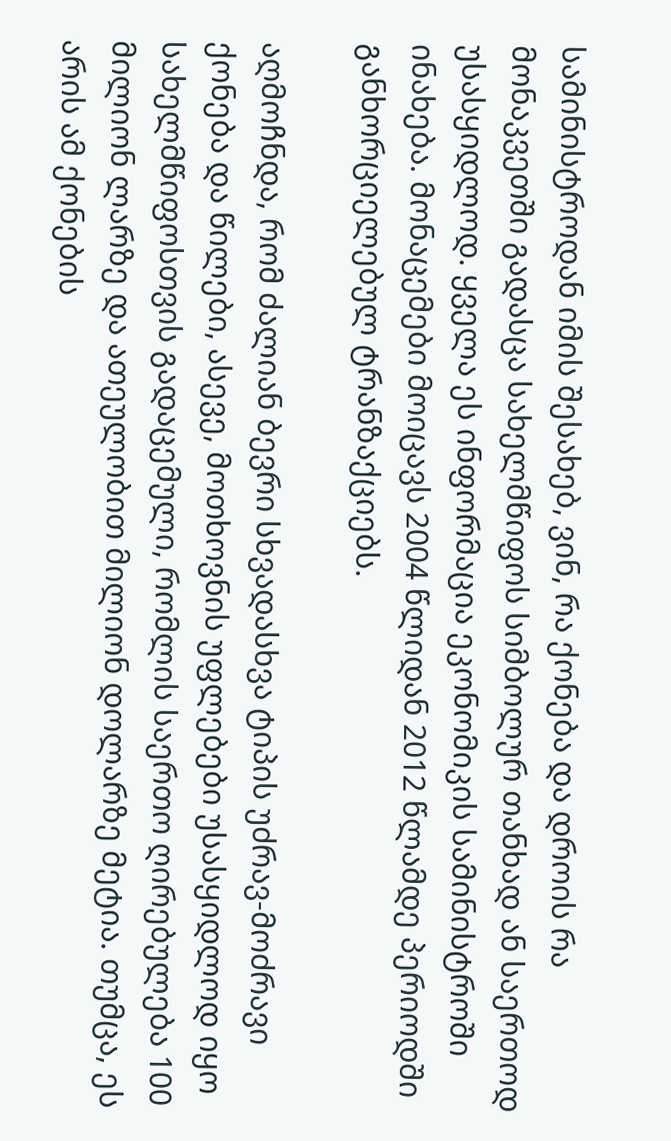სამინისტროდან იმის შესახებ, ვინ, რა ქონება და დროის რა მონაკვეთში გადასცა სახელმწიფოს სიმბოლურ თანხად ან საერთოდ უსასყიდლოდ. ყველა ეს ინფორმაცია ეკონომიკის სამინისტროში ინახება. მონაცემები მოიცავს 2004 წლიდან 2012 წლამდე პერიოდში განხორციელებულ ტრანზაქციებს.

აღმოჩნდა, რომ ძალიან ბევრი სხვადასხვა ტიპის უძრავ-მოძრავი ქონება და წილები, ასევე, მოთხოვნის უფლებები უსასყიდლოდ იყო სახელმწიფოსთვის გადაცემული, რომლის საერთო ღირებულება 100 მილიონ ლარზე და ათეულობით მილიონ დოლარზე მეტია. თუმცა, ეს არის ამ ქონების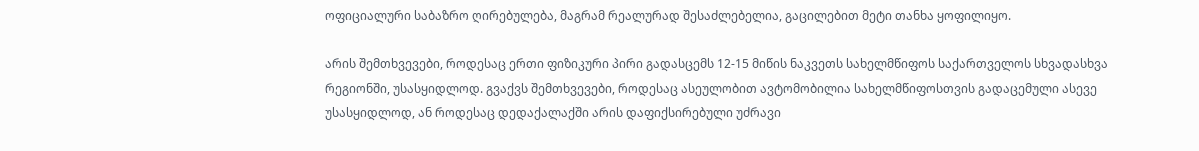ოფიციალური საბაზრო ღირებულება, მაგრამ რეალურად შესაძლებელია, გაცილებით მეტი თანხა ყოფილიყო.

არის შემთხვევები, როდესაც ერთი ფიზიკური პირი გადასცემს 12-15 მიწის ნაკვეთს სახელმწიფოს საქართველოს სხვადასხვა რეგიონში, უსასყიდლოდ. გვაქვს შემთხვევები, როდესაც ასეულობით ავტომობილია სახელმწიფოსთვის გადაცემული ასევე უსასყიდლოდ, ან როდესაც დედაქალაქში არის დაფიქსირებული უძრავი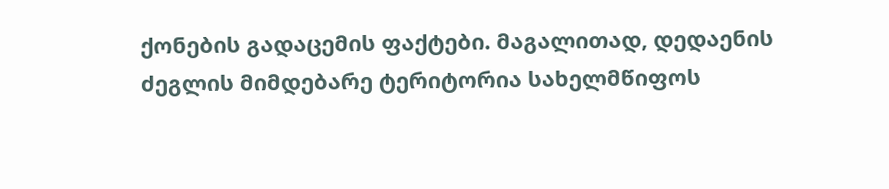ქონების გადაცემის ფაქტები. მაგალითად, დედაენის ძეგლის მიმდებარე ტერიტორია სახელმწიფოს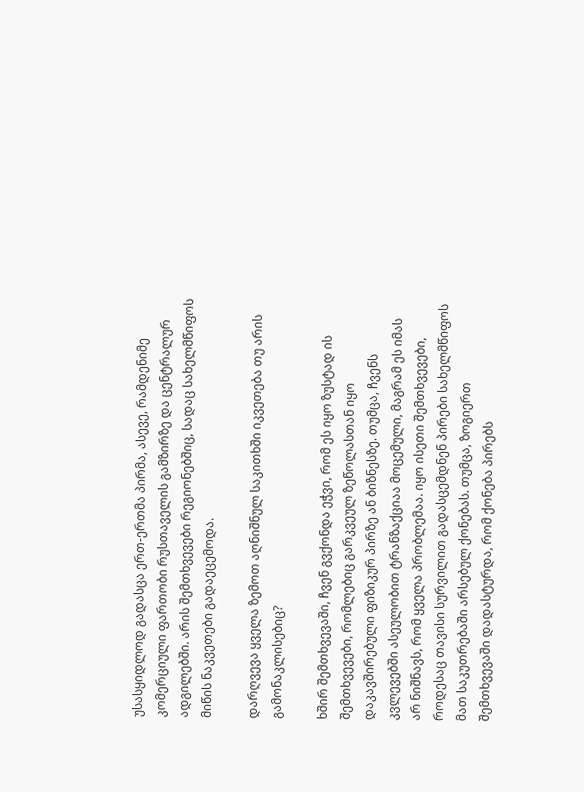უსასყიდლოდ გადასცა ერთ-ერთმა პირმა, ასევე, რამდენიმე კომერციული ფართობი რუსთაველის გამზირზე და ცენტრალურ ადგილებში. არის შემთხვევები რეგიონებშიც, სადაც სახელმწიფოს მიწის ნაკვეთები გადაეცემოდა.

დარღვევა ყველა ზემოთ აღნიშნულ საკითხში იკვეთება თუ არის გამონაკლისებიც?

ხშირ შემთხვევაში, ჩვენ გვქონდა ეჭვი, რომ ეს იყო ზუსტად ის შემთხვევები, რომლებიც გარკვეულ ზეწოლასთან იყო დაკავშირებული ფიზიკურ პირზე ან ბიზნესზე. თუმცა, ჩვენს კვლევებში ასეულობით ტრანზაქციაა მოცემული, მაგრამ ეს იმას არ ნიშნავს, რომ ყველა პრობლემაა. იყო ისეთი შემთხვევები, როდესაც თავისი სურვილით გადასცემდნენ პირები სახელმწიფოს მათ საკუთრებაში არსებულ ქონებას. თუმცა, ზოგიერთ შემთხვევაში დადასტურდა, რომ ქონება პირებს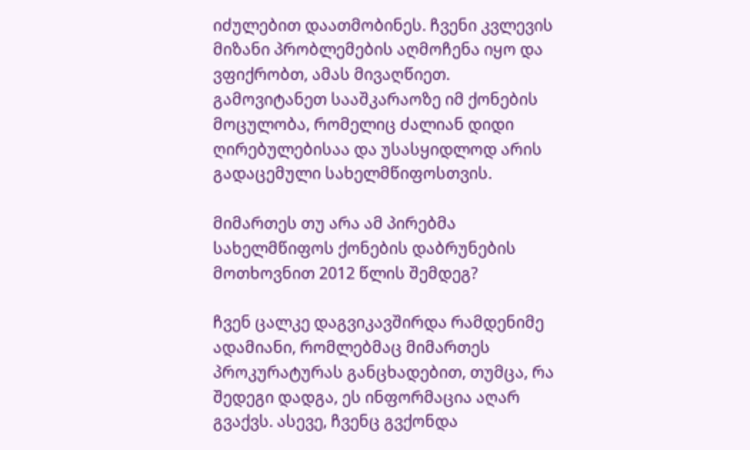იძულებით დაათმობინეს. ჩვენი კვლევის მიზანი პრობლემების აღმოჩენა იყო და ვფიქრობთ, ამას მივაღწიეთ. გამოვიტანეთ სააშკარაოზე იმ ქონების მოცულობა, რომელიც ძალიან დიდი ღირებულებისაა და უსასყიდლოდ არის გადაცემული სახელმწიფოსთვის.

მიმართეს თუ არა ამ პირებმა სახელმწიფოს ქონების დაბრუნების მოთხოვნით 2012 წლის შემდეგ?

ჩვენ ცალკე დაგვიკავშირდა რამდენიმე ადამიანი, რომლებმაც მიმართეს პროკურატურას განცხადებით, თუმცა, რა შედეგი დადგა, ეს ინფორმაცია აღარ გვაქვს. ასევე, ჩვენც გვქონდა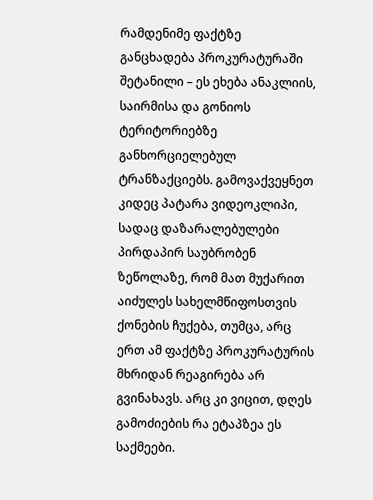რამდენიმე ფაქტზე განცხადება პროკურატურაში შეტანილი – ეს ეხება ანაკლიის, საირმისა და გონიოს ტერიტორიებზე განხორციელებულ ტრანზაქციებს. გამოვაქვეყნეთ კიდეც პატარა ვიდეოკლიპი, სადაც დაზარალებულები პირდაპირ საუბრობენ ზეწოლაზე, რომ მათ მუქარით აიძულეს სახელმწიფოსთვის ქონების ჩუქება, თუმცა, არც ერთ ამ ფაქტზე პროკურატურის მხრიდან რეაგირება არ გვინახავს. არც კი ვიცით, დღეს გამოძიების რა ეტაპზეა ეს საქმეები.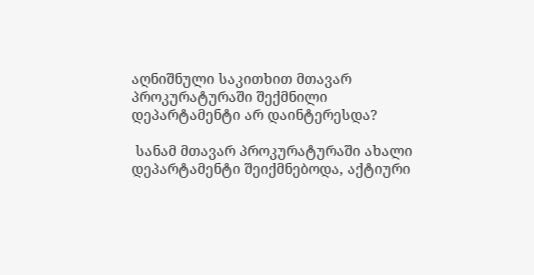აღნიშნული საკითხით მთავარ პროკურატურაში შექმნილი დეპარტამენტი არ დაინტერესდა?

 სანამ მთავარ პროკურატურაში ახალი დეპარტამენტი შეიქმნებოდა, აქტიური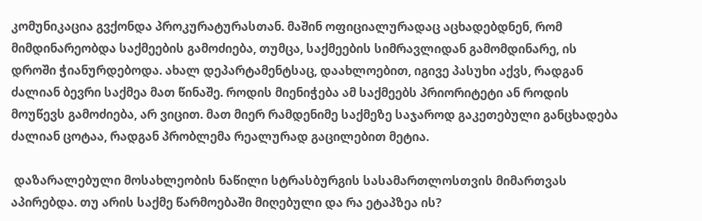კომუნიკაცია გვქონდა პროკურატურასთან. მაშინ ოფიციალურადაც აცხადებდნენ, რომ მიმდინარეობდა საქმეების გამოძიება, თუმცა, საქმეების სიმრავლიდან გამომდინარე, ის დროში ჭიანურდებოდა. ახალ დეპარტამენტსაც, დაახლოებით, იგივე პასუხი აქვს, რადგან ძალიან ბევრი საქმეა მათ წინაშე. როდის მიენიჭება ამ საქმეებს პრიორიტეტი ან როდის მოუწევს გამოძიება, არ ვიცით. მათ მიერ რამდენიმე საქმეზე საჯაროდ გაკეთებული განცხადება ძალიან ცოტაა, რადგან პრობლემა რეალურად გაცილებით მეტია.

 დაზარალებული მოსახლეობის ნაწილი სტრასბურგის სასამართლოსთვის მიმართვას აპირებდა. თუ არის საქმე წარმოებაში მიღებული და რა ეტაპზეა ის?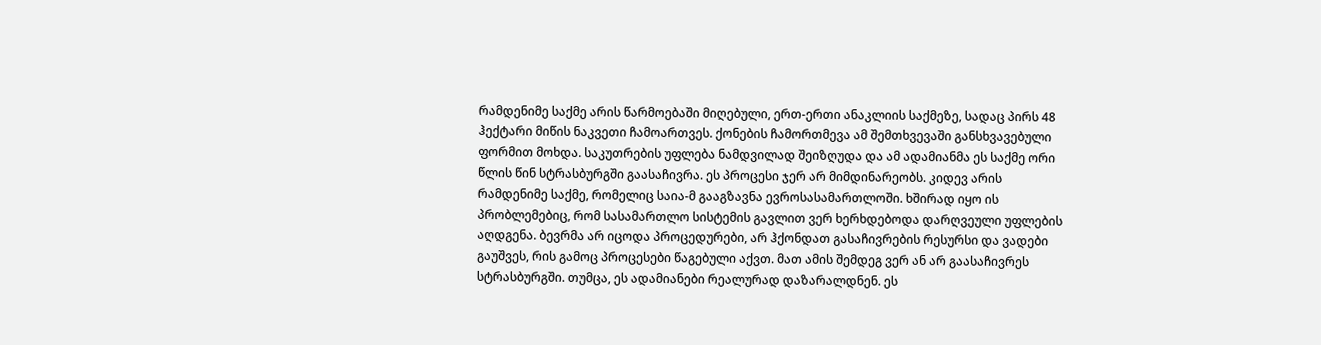რამდენიმე საქმე არის წარმოებაში მიღებული, ერთ-ერთი ანაკლიის საქმეზე, სადაც პირს 48 ჰექტარი მიწის ნაკვეთი ჩამოართვეს. ქონების ჩამორთმევა ამ შემთხვევაში განსხვავებული ფორმით მოხდა. საკუთრების უფლება ნამდვილად შეიზღუდა და ამ ადამიანმა ეს საქმე ორი წლის წინ სტრასბურგში გაასაჩივრა. ეს პროცესი ჯერ არ მიმდინარეობს. კიდევ არის რამდენიმე საქმე, რომელიც საია-მ გააგზავნა ევროსასამართლოში. ხშირად იყო ის პრობლემებიც, რომ სასამართლო სისტემის გავლით ვერ ხერხდებოდა დარღვეული უფლების აღდგენა. ბევრმა არ იცოდა პროცედურები, არ ჰქონდათ გასაჩივრების რესურსი და ვადები გაუშვეს, რის გამოც პროცესები წაგებული აქვთ. მათ ამის შემდეგ ვერ ან არ გაასაჩივრეს სტრასბურგში. თუმცა, ეს ადამიანები რეალურად დაზარალდნენ. ეს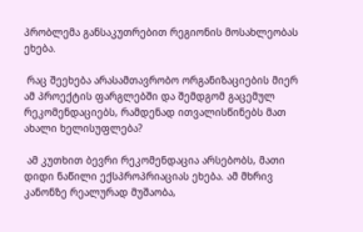პრობლემა განსაკუთრებით რეგიონის მოსახლეობას ეხება.

 რაც შეეხება არასამთავრობო ორგანიზაციების მიერ ამ პროექტის ფარგლებში და შემდგომ გაცემულ რეკომენდაციებს, რამდენად ითვალისწინებს მათ ახალი ხელისუფლება?

 ამ კუთხით ბევრი რეკომენდაცია არსებობს, მათი დიდი ნაწილი ექსპროპრიაციას ეხება. ამ მხრივ კანონზე რეალურად მუშაობა,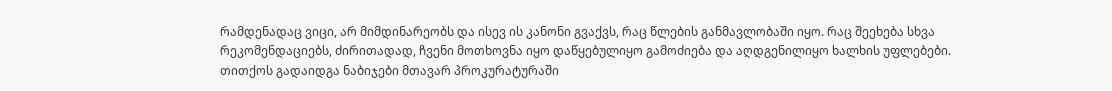რამდენადაც ვიცი, არ მიმდინარეობს და ისევ ის კანონი გვაქვს, რაც წლების განმავლობაში იყო. რაც შეეხება სხვა რეკომენდაციებს, ძირითადად, ჩვენი მოთხოვნა იყო დაწყებულიყო გამოძიება და აღდგენილიყო ხალხის უფლებები. თითქოს გადაიდგა ნაბიჯები მთავარ პროკურატურაში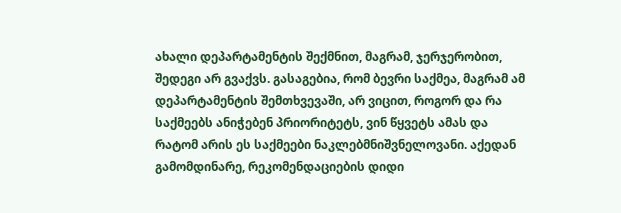ახალი დეპარტამენტის შექმნით, მაგრამ, ჯერჯერობით, შედეგი არ გვაქვს. გასაგებია, რომ ბევრი საქმეა, მაგრამ ამ დეპარტამენტის შემთხვევაში, არ ვიცით, როგორ და რა საქმეებს ანიჭებენ პრიორიტეტს, ვინ წყვეტს ამას და რატომ არის ეს საქმეები ნაკლებმნიშვნელოვანი. აქედან გამომდინარე, რეკომენდაციების დიდი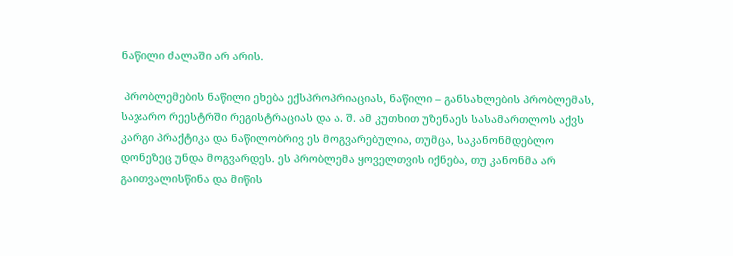ნაწილი ძალაში არ არის.

 პრობლემების ნაწილი ეხება ექსპროპრიაციას, ნაწილი – განსახლების პრობლემას, საჯარო რეესტრში რეგისტრაციას და ა. შ. ამ კუთხით უზენაეს სასამართლოს აქვს კარგი პრაქტიკა და ნაწილობრივ ეს მოგვარებულია, თუმცა, საკანონმდებლო დონეზეც უნდა მოგვარდეს. ეს პრობლემა ყოველთვის იქნება, თუ კანონმა არ გაითვალისწინა და მიწის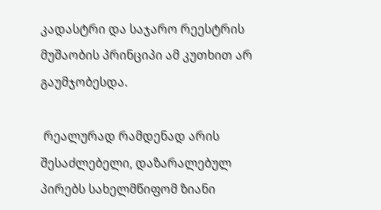კადასტრი და საჯარო რეესტრის მუშაობის პრინციპი ამ კუთხით არ გაუმჯობესდა.

 რეალურად რამდენად არის შესაძლებელი, დაზარალებულ პირებს სახელმწიფომ ზიანი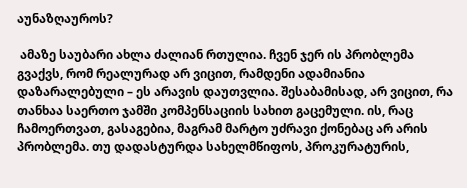აუნაზღაუროს?

 ამაზე საუბარი ახლა ძალიან რთულია. ჩვენ ჯერ ის პრობლემა გვაქვს, რომ რეალურად არ ვიცით, რამდენი ადამიანია დაზარალებული – ეს არავის დაუთვლია. შესაბამისად, არ ვიცით, რა თანხაა საერთო ჯამში კომპენსაციის სახით გაცემული. ის, რაც ჩამოერთვათ, გასაგებია, მაგრამ მარტო უძრავი ქონებაც არ არის პრობლემა. თუ დადასტურდა სახელმწიფოს, პროკურატურის,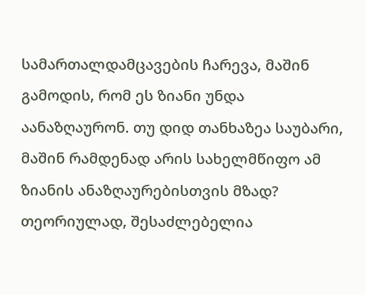სამართალდამცავების ჩარევა, მაშინ გამოდის, რომ ეს ზიანი უნდა აანაზღაურონ. თუ დიდ თანხაზეა საუბარი, მაშინ რამდენად არის სახელმწიფო ამ ზიანის ანაზღაურებისთვის მზად? თეორიულად, შესაძლებელია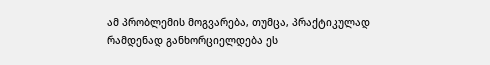ამ პრობლემის მოგვარება, თუმცა, პრაქტიკულად რამდენად განხორციელდება ეს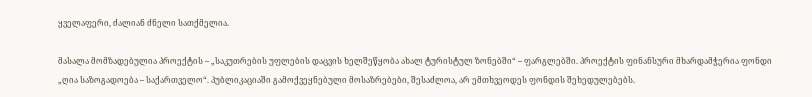ყველაფერი, ძალიან ძნელი სათქმელია.

მასალა მომზადებულია პროექტის – „საკუთრების უფლების დაცვის ხელშეწყობა ახალ ტურისტულ ზონებში“ – ფარგლებში. პროექტის ფინანსური მხარდამჭერია ფონდი „ღია საზოგადოება – საქართველო“. პუბლიკაციაში გამოქვეყნებული მოსაზრებები, შესაძლოა, არ ემთხვეოდეს ფონდის შეხედულებებს.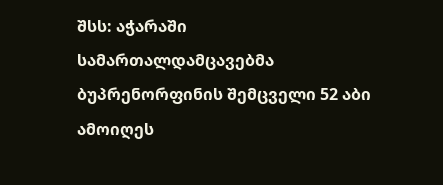შსს: აჭარაში სამართალდამცავებმა ბუპრენორფინის შემცველი 52 აბი ამოიღეს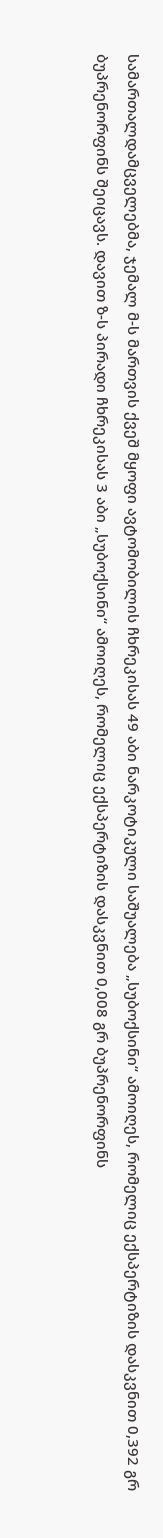სამართალდამცველებმა, ჯემალ მ-ს მართვის ქვეშ მყოფი ავტომობილის ჩხრეკისას 49 აბი ნარკოტიკული საშუალება „სუბოქსინი“ ამოიღეს, რომელიც ექსპერტიზის დასკვნით 0,392 გრ ბუპრენორფინს შეიცავს. დავით ზ-ს პირადი ჩხრეკისას 3 აბი „სუბოქსინი“ ამოიღეს, რომელიც ექსპერტიზის დასკვნით 0,008 გრ ბუპრენორფინს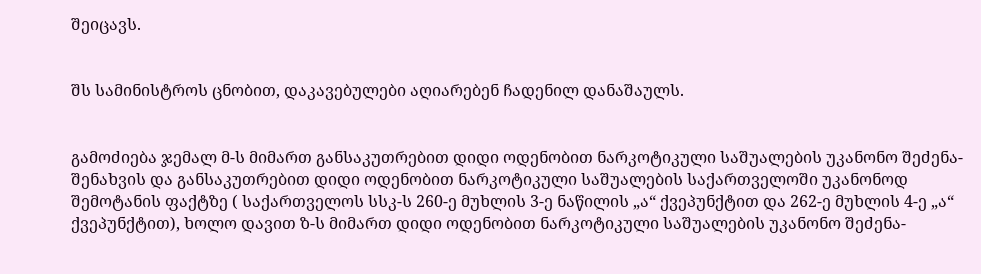შეიცავს.


შს სამინისტროს ცნობით, დაკავებულები აღიარებენ ჩადენილ დანაშაულს.


გამოძიება ჯემალ მ-ს მიმართ განსაკუთრებით დიდი ოდენობით ნარკოტიკული საშუალების უკანონო შეძენა-შენახვის და განსაკუთრებით დიდი ოდენობით ნარკოტიკული საშუალების საქართველოში უკანონოდ შემოტანის ფაქტზე ( საქართველოს სსკ-ს 260-ე მუხლის 3-ე ნაწილის „ა“ ქვეპუნქტით და 262-ე მუხლის 4-ე „ა“ ქვეპუნქტით), ხოლო დავით ზ-ს მიმართ დიდი ოდენობით ნარკოტიკული საშუალების უკანონო შეძენა-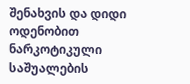შენახვის და დიდი ოდენობით ნარკოტიკული საშუალების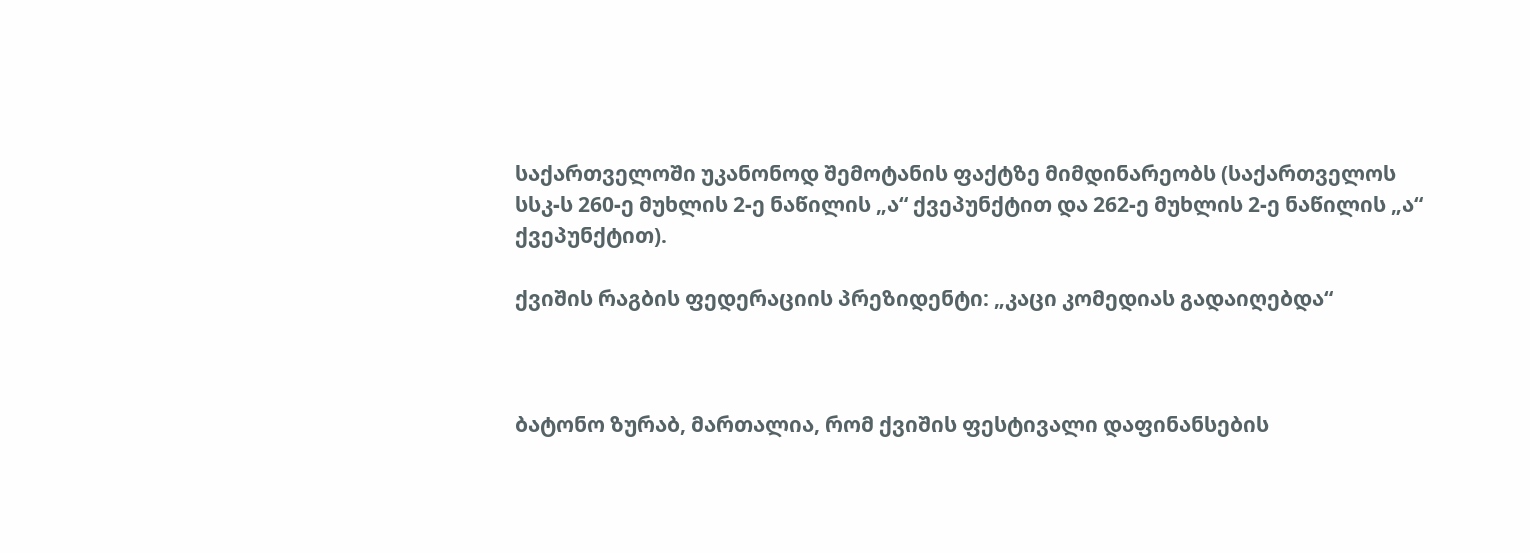საქართველოში უკანონოდ შემოტანის ფაქტზე მიმდინარეობს (საქართველოს სსკ-ს 260-ე მუხლის 2-ე ნაწილის „ა“ ქვეპუნქტით და 262-ე მუხლის 2-ე ნაწილის „ა“ ქვეპუნქტით).

ქვიშის რაგბის ფედერაციის პრეზიდენტი: „კაცი კომედიას გადაიღებდა“



ბატონო ზურაბ, მართალია, რომ ქვიშის ფესტივალი დაფინანსების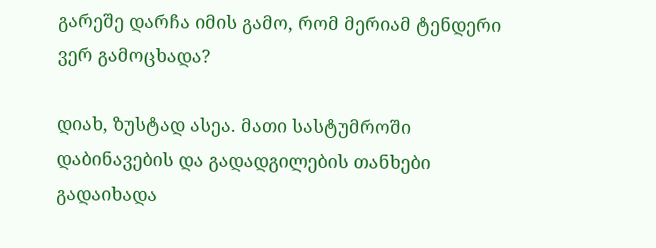გარეშე დარჩა იმის გამო, რომ მერიამ ტენდერი ვერ გამოცხადა?

დიახ, ზუსტად ასეა. მათი სასტუმროში დაბინავების და გადადგილების თანხები გადაიხადა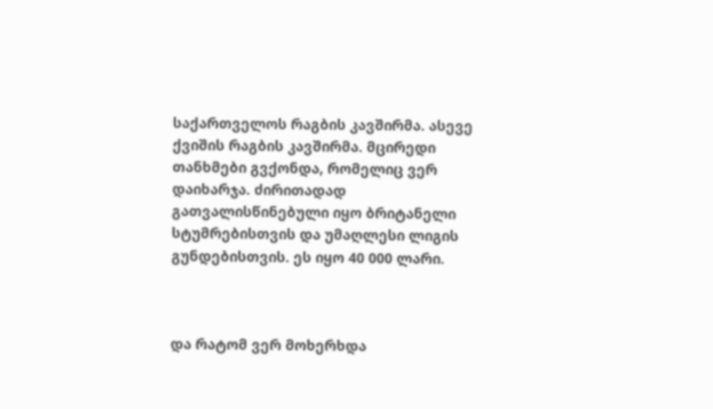საქართველოს რაგბის კავშირმა. ასევე ქვიშის რაგბის კავშირმა. მცირედი თანხმები გვქონდა, რომელიც ვერ დაიხარჯა. ძირითადად გათვალისწინებული იყო ბრიტანელი სტუმრებისთვის და უმაღლესი ლიგის გუნდებისთვის. ეს იყო 40 000 ლარი.



და რატომ ვერ მოხერხდა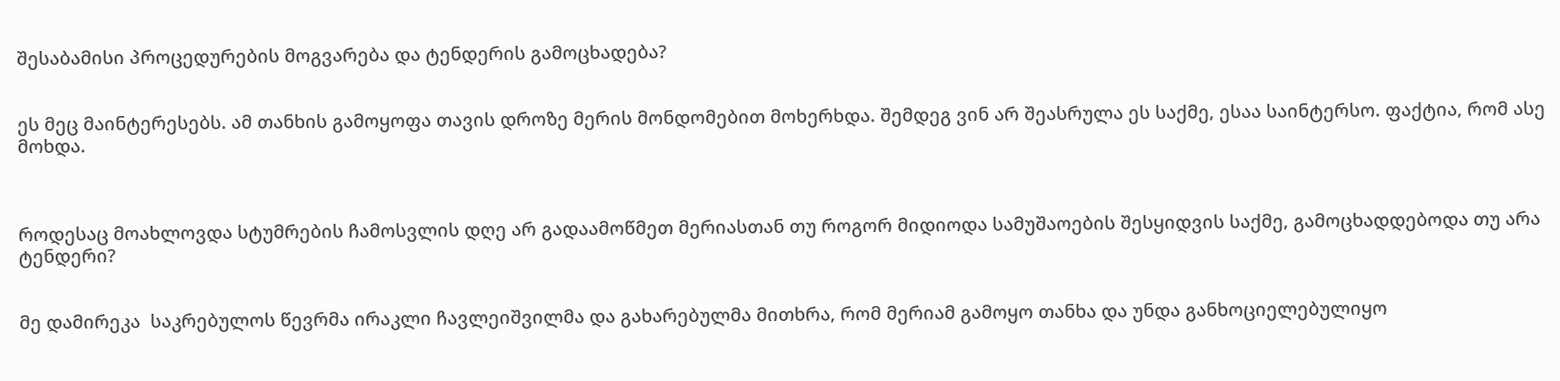შესაბამისი პროცედურების მოგვარება და ტენდერის გამოცხადება?


ეს მეც მაინტერესებს. ამ თანხის გამოყოფა თავის დროზე მერის მონდომებით მოხერხდა. შემდეგ ვინ არ შეასრულა ეს საქმე, ესაა საინტერსო. ფაქტია, რომ ასე მოხდა.



როდესაც მოახლოვდა სტუმრების ჩამოსვლის დღე არ გადაამოწმეთ მერიასთან თუ როგორ მიდიოდა სამუშაოების შესყიდვის საქმე, გამოცხადდებოდა თუ არა ტენდერი?


მე დამირეკა  საკრებულოს წევრმა ირაკლი ჩავლეიშვილმა და გახარებულმა მითხრა, რომ მერიამ გამოყო თანხა და უნდა განხოციელებულიყო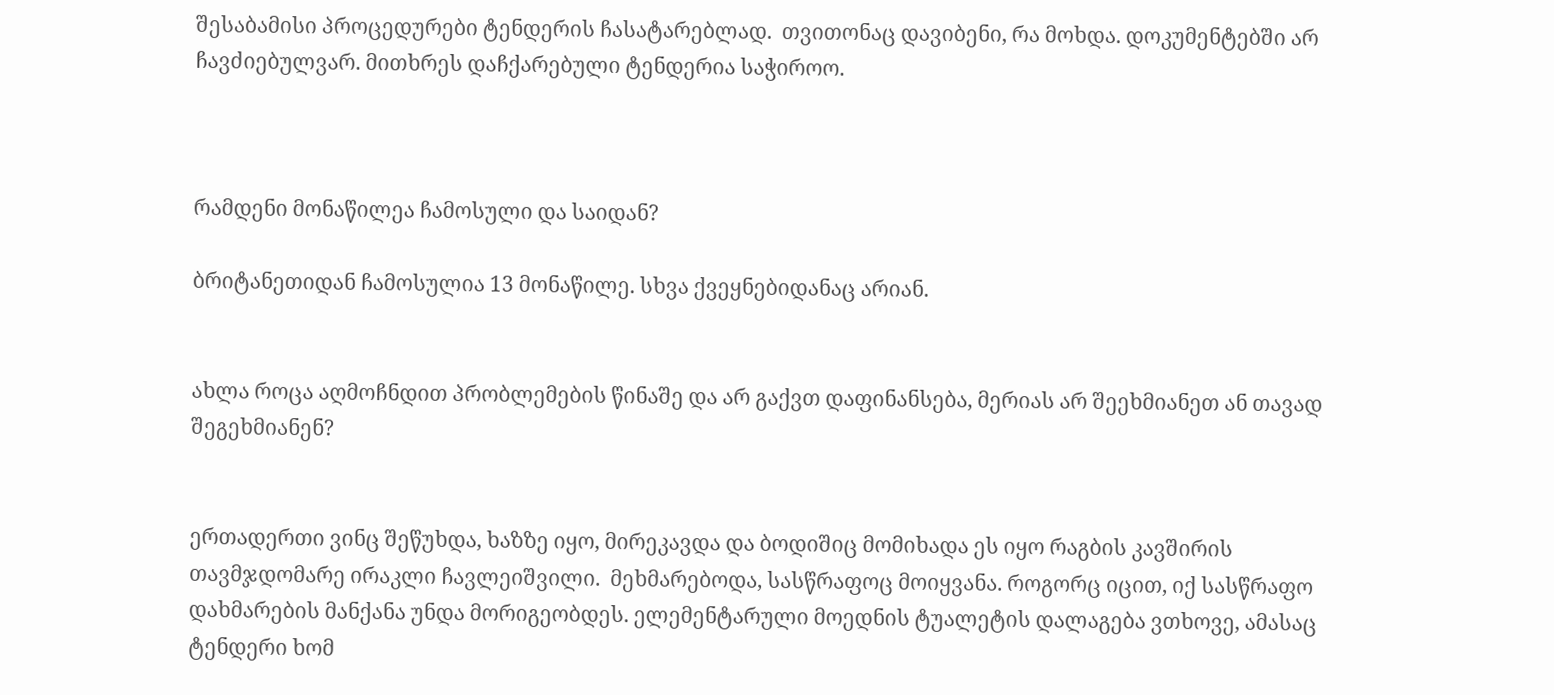შესაბამისი პროცედურები ტენდერის ჩასატარებლად.  თვითონაც დავიბენი, რა მოხდა. დოკუმენტებში არ ჩავძიებულვარ. მითხრეს დაჩქარებული ტენდერია საჭიროო.



რამდენი მონაწილეა ჩამოსული და საიდან?

ბრიტანეთიდან ჩამოსულია 13 მონაწილე. სხვა ქვეყნებიდანაც არიან.


ახლა როცა აღმოჩნდით პრობლემების წინაშე და არ გაქვთ დაფინანსება, მერიას არ შეეხმიანეთ ან თავად შეგეხმიანენ?


ერთადერთი ვინც შეწუხდა, ხაზზე იყო, მირეკავდა და ბოდიშიც მომიხადა ეს იყო რაგბის კავშირის თავმჯდომარე ირაკლი ჩავლეიშვილი.  მეხმარებოდა, სასწრაფოც მოიყვანა. როგორც იცით, იქ სასწრაფო დახმარების მანქანა უნდა მორიგეობდეს. ელემენტარული მოედნის ტუალეტის დალაგება ვთხოვე, ამასაც ტენდერი ხომ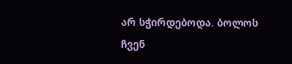არ სჭირდებოდა. ბოლოს ჩვენ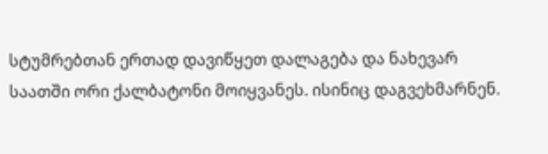სტუმრებთან ერთად დავიწყეთ დალაგება და ნახევარ საათში ორი ქალბატონი მოიყვანეს. ისინიც დაგვეხმარნენ.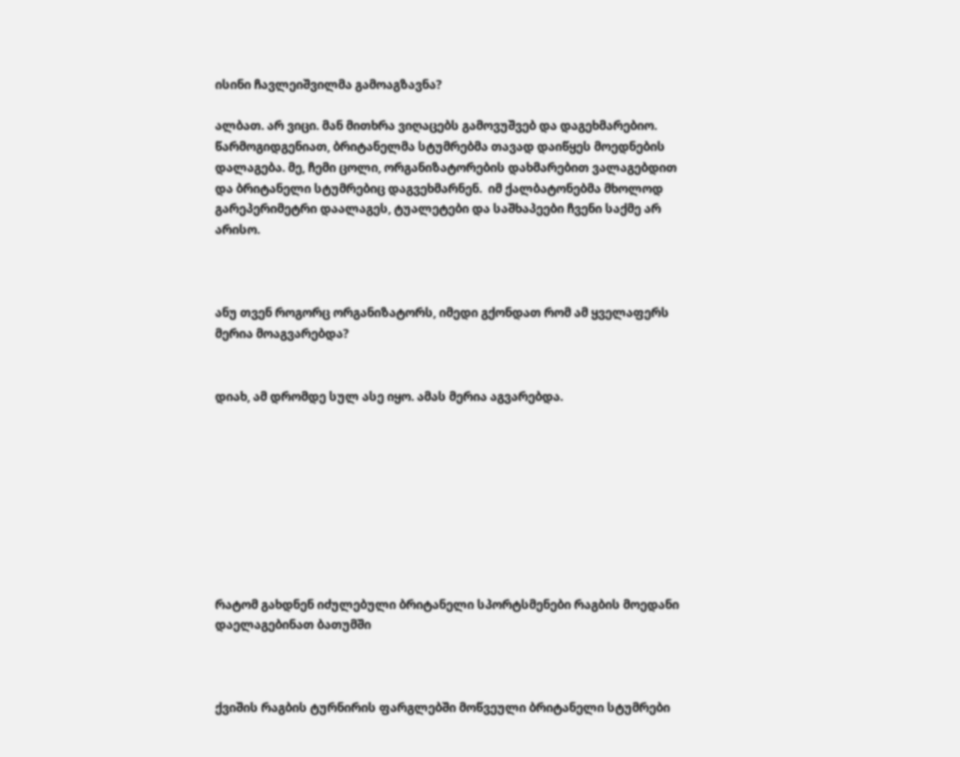ისინი ჩავლეიშვილმა გამოაგზავნა?

ალბათ. არ ვიცი. მან მითხრა ვიღაცებს გამოვუშვებ და დაგეხმარებიო. წარმოგიდგენიათ, ბრიტანელმა სტუმრებმა თავად დაიწყეს მოედნების დალაგება. მე, ჩემი ცოლი, ორგანიზატორების დახმარებით ვალაგებდით და ბრიტანელი სტუმრებიც დაგვეხმარნენ.  იმ ქალბატონებმა მხოლოდ გარეპერიმეტრი დაალაგეს, ტუალეტები და საშხაპეები ჩვენი საქმე არ არისო.



ანუ თვენ როგორც ორგანიზატორს, იმედი გქონდათ რომ ამ ყველაფერს მერია მოაგვარებდა?


დიახ, ამ დრომდე სულ ასე იყო. ამას მერია აგვარებდა.









რატომ გახდნენ იძულებული ბრიტანელი სპორტსმენები რაგბის მოედანი დაელაგებინათ ბათუმში



ქვიშის რაგბის ტურნირის ფარგლებში მოწვეული ბრიტანელი სტუმრები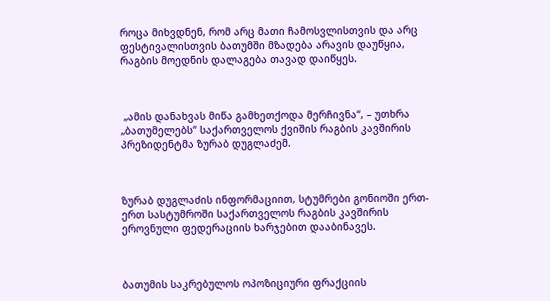როცა მიხვდნენ, რომ არც მათი ჩამოსვლისთვის და არც ფესტივალისთვის ბათუმში მზადება არავის დაუწყია, რაგბის მოედნის დალაგება თავად დაიწყეს.



 „ამის დანახვას მიწა გამხეთქოდა მერჩივნა“, – უთხრა „ბათუმელებს“ საქართველოს ქვიშის რაგბის კავშირის პრეზიდენტმა ზურაბ დუგლაძემ.



ზურაბ დუგლაძის ინფორმაციით, სტუმრები გონიოში ერთ-ერთ სასტუმროში საქართველოს რაგბის კავშირის ეროვნული ფედერაციის ხარჯებით დააბინავეს.



ბათუმის საკრებულოს ოპოზიციური ფრაქციის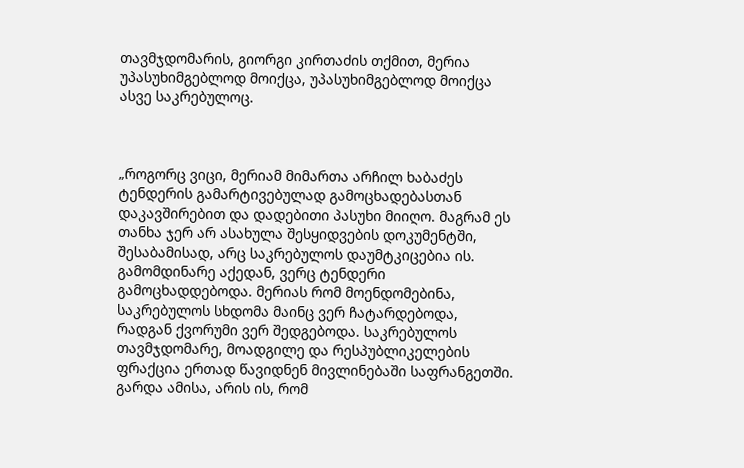თავმჯდომარის, გიორგი კირთაძის თქმით, მერია უპასუხიმგებლოდ მოიქცა, უპასუხიმგებლოდ მოიქცა ასვე საკრებულოც.



„როგორც ვიცი, მერიამ მიმართა არჩილ ხაბაძეს ტენდერის გამარტივებულად გამოცხადებასთან დაკავშირებით და დადებითი პასუხი მიიღო. მაგრამ ეს თანხა ჯერ არ ასახულა შესყიდვების დოკუმენტში, შესაბამისად, არც საკრებულოს დაუმტკიცებია ის. გამომდინარე აქედან, ვერც ტენდერი გამოცხადდებოდა. მერიას რომ მოენდომებინა, საკრებულოს სხდომა მაინც ვერ ჩატარდებოდა, რადგან ქვორუმი ვერ შედგებოდა. საკრებულოს თავმჯდომარე, მოადგილე და რესპუბლიკელების ფრაქცია ერთად წავიდნენ მივლინებაში საფრანგეთში. გარდა ამისა, არის ის, რომ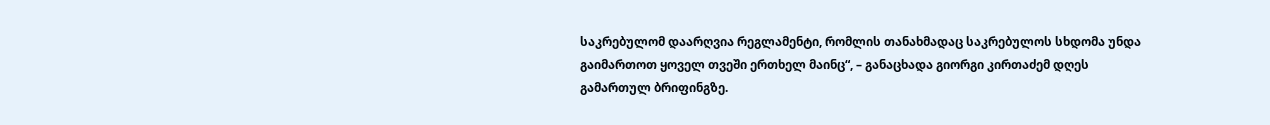საკრებულომ დაარღვია რეგლამენტი, რომლის თანახმადაც საკრებულოს სხდომა უნდა გაიმართოთ ყოველ თვეში ერთხელ მაინც“, – განაცხადა გიორგი კირთაძემ დღეს გამართულ ბრიფინგზე.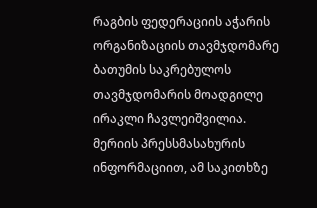რაგბის ფედერაციის აჭარის ორგანიზაციის თავმჯდომარე ბათუმის საკრებულოს თავმჯდომარის მოადგილე ირაკლი ჩავლეიშვილია. მერიის პრესსმასახურის ინფორმაციით, ამ საკითხზე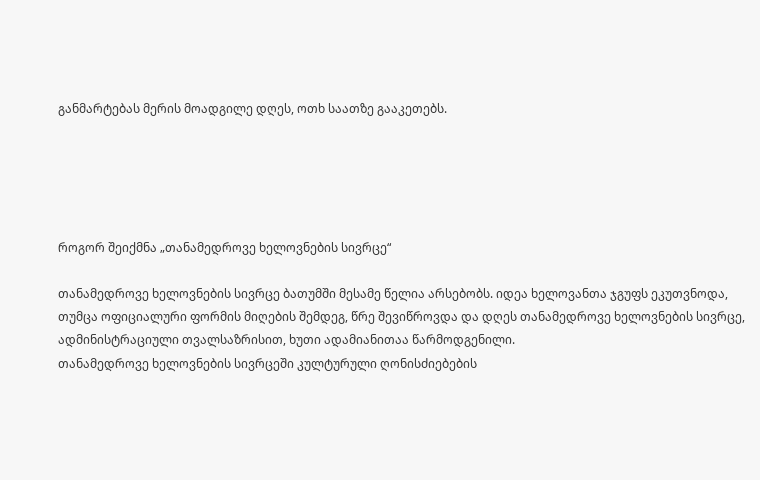განმარტებას მერის მოადგილე დღეს, ოთხ საათზე გააკეთებს.





როგორ შეიქმნა „თანამედროვე ხელოვნების სივრცე“

თანამედროვე ხელოვნების სივრცე ბათუმში მესამე წელია არსებობს. იდეა ხელოვანთა ჯგუფს ეკუთვნოდა, თუმცა ოფიციალური ფორმის მიღების შემდეგ, წრე შევიწროვდა და დღეს თანამედროვე ხელოვნების სივრცე, ადმინისტრაციული თვალსაზრისით, ხუთი ადამიანითაა წარმოდგენილი.
თანამედროვე ხელოვნების სივრცეში კულტურული ღონისძიებების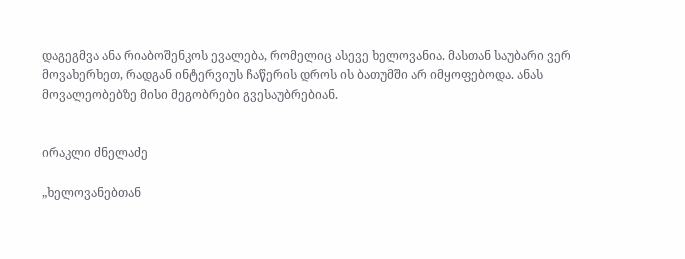დაგეგმვა ანა რიაბოშენკოს ევალება, რომელიც ასევე ხელოვანია. მასთან საუბარი ვერ მოვახერხეთ, რადგან ინტერვიუს ჩაწერის დროს ის ბათუმში არ იმყოფებოდა. ანას მოვალეობებზე მისი მეგობრები გვესაუბრებიან.


ირაკლი ძნელაძე

„ხელოვანებთან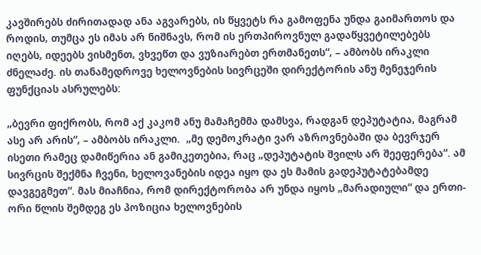კავშირებს ძირითადად ანა აგვარებს, ის წყვეტს რა გამოფენა უნდა გაიმართოს და როდის, თუმცა ეს იმას არ ნიშნავს, რომ ის ერთპიროვნულ გადაწყვეტილებებს იღებს, იდეებს ვისმენთ, ვხვეწთ და ვუზიარებთ ერთმანეთს“, – ამბობს ირაკლი ძნელაძე. ის თანამედროვე ხელოვნების სივრცეში დირექტორის ანუ მენეჯერის ფუნქციას ასრულებს:

„ბევრი ფიქრობს, რომ აქ კაკომ ანუ მამაჩემმა დამსვა, რადგან დეპუტატია, მაგრამ ასე არ არის“, – ამბობს ირაკლი.  „მე დემოკრატი ვარ აზროვნებაში და ბევრჯერ ისეთი რამეც დამიწერია ან გამიკეთებია, რაც „დეპუტატის შვილს არ შეეფერება“. ამ სივრცის შექმნა ჩვენი, ხელოვანების იდეა იყო და ეს მამის გადეპუტატებამდე დავგეგმეთ“. მას მიაჩნია, რომ დირექტორობა არ უნდა იყოს „მარადიული“ და ერთი-ორი წლის შემდეგ ეს პოზიცია ხელოვნების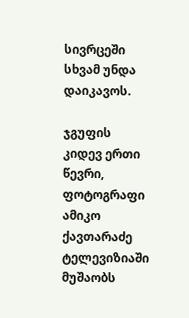სივრცეში სხვამ უნდა დაიკავოს.

ჯგუფის კიდევ ერთი წევრი, ფოტოგრაფი ამიკო ქავთარაძე ტელევიზიაში მუშაობს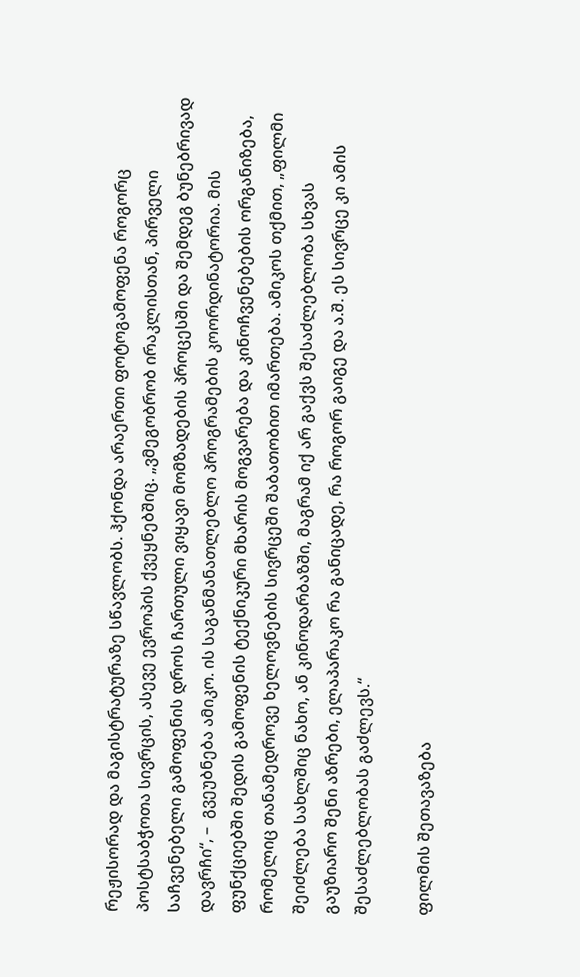რეჟისორად და მაგისტრატურაზე სწავლობს. ჰქონდა არაერთი ფოტოგამოფენა როგორც პოსტსაბჭოთა სივრცის, ასევე ევროპის ქვეყნებშიც. „ვმეგობრობ ირაკლისთან, პირველი საჩვენებელი გამოფენის დროს ჩართული ვიყავი მომზადების პროცესში და შემდეგ ბუნებრივად დავრჩი“, –  გვეუბნება ამიკო. ის საგანმანათლებლო პროგრამების კოორდინატორია. მის ფუნქციებში შედის გამოფენის ტექნიკური მხარის მოგვარება და კინოჩვენებების ორგანიზება, რომელიც თანამედროვე ხელოვნების სივრცეში შაბათობით იმართება. ამიკოს თქმით, „ფილმი შეიძლება სახლშიც ნახო, ან კინოდარბაზში, მაგრამ იქ არ გაქვს შესაძლებლობა სხვას გაუზიარო შენი აზრები, ელაპარაკო რა განიცადე, რა როგორ გაიგე და ა.შ. ეს სივრცე კი ამის შესაძლებლობას გაძლევს.“

ფილმის შეთავაზება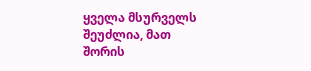ყველა მსურველს შეუძლია, მათ შორის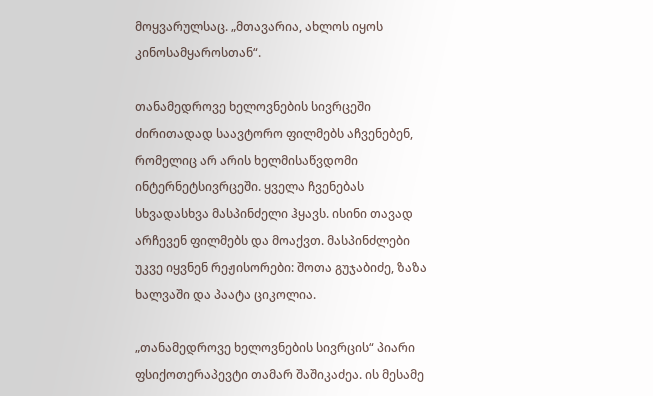მოყვარულსაც. „მთავარია, ახლოს იყოს კინოსამყაროსთან“.

თანამედროვე ხელოვნების სივრცეში ძირითადად საავტორო ფილმებს აჩვენებენ, რომელიც არ არის ხელმისაწვდომი ინტერნეტსივრცეში. ყველა ჩვენებას სხვადასხვა მასპინძელი ჰყავს. ისინი თავად არჩევენ ფილმებს და მოაქვთ. მასპინძლები უკვე იყვნენ რეჟისორები: შოთა გუჯაბიძე, ზაზა ხალვაში და პაატა ციკოლია.

„თანამედროვე ხელოვნების სივრცის“ პიარი ფსიქოთერაპევტი თამარ შაშიკაძეა. ის მესამე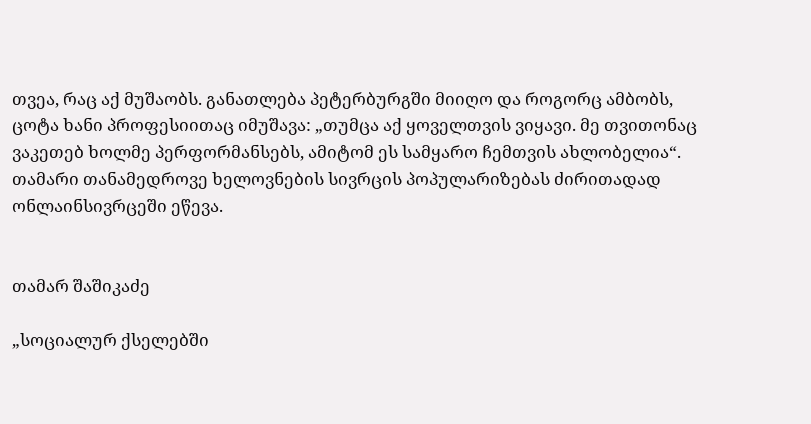თვეა, რაც აქ მუშაობს. განათლება პეტერბურგში მიიღო და როგორც ამბობს, ცოტა ხანი პროფესიითაც იმუშავა: „თუმცა აქ ყოველთვის ვიყავი. მე თვითონაც ვაკეთებ ხოლმე პერფორმანსებს, ამიტომ ეს სამყარო ჩემთვის ახლობელია“. თამარი თანამედროვე ხელოვნების სივრცის პოპულარიზებას ძირითადად ონლაინსივრცეში ეწევა.


თამარ შაშიკაძე

„სოციალურ ქსელებში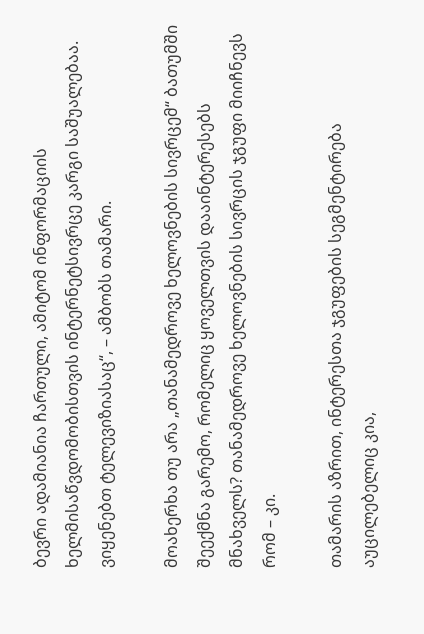ბევრი ადამიანია ჩართული, ამიტომ ინფორმაციის ხელმისაწვდომობისთვის ინტერნეტსივრცე კარგი საშუალებაა. ვიყენებთ ტელევიზიასაც“, – ამბობს თამარი.

მოახერხა თუ არა „თანამედროვე ხელოვნების სივრცემ“ ბათუმში შეექმნა გარემო, რომელიც ყოველთვის დააინტერესებს მნახველს? თანამედროვე ხელოვნების სივრცის ჯგუფი მიიჩნევს რომ – კი.

თამარის აზრით, ინტერესთა ჯგუფების სეგმენტირება აუცილებელიც კია,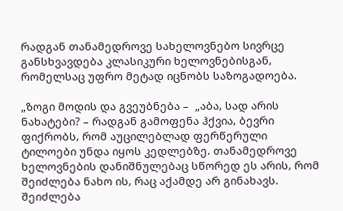რადგან თანამედროვე სახელოვნებო სივრცე განსხვავდება კლასიკური ხელოვნებისგან, რომელსაც უფრო მეტად იცნობს საზოგადოება.

„ზოგი მოდის და გვეუბნება –  „აბა, სად არის ნახატები? – რადგან გამოფენა ჰქვია, ბევრი ფიქრობს, რომ აუცილებლად ფერწერული ტილოები უნდა იყოს კედლებზე. თანამედროვე ხელოვნების დანიშნულებაც სწორედ ეს არის, რომ შეიძლება ნახო ის, რაც აქამდე არ გინახავს. შეიძლება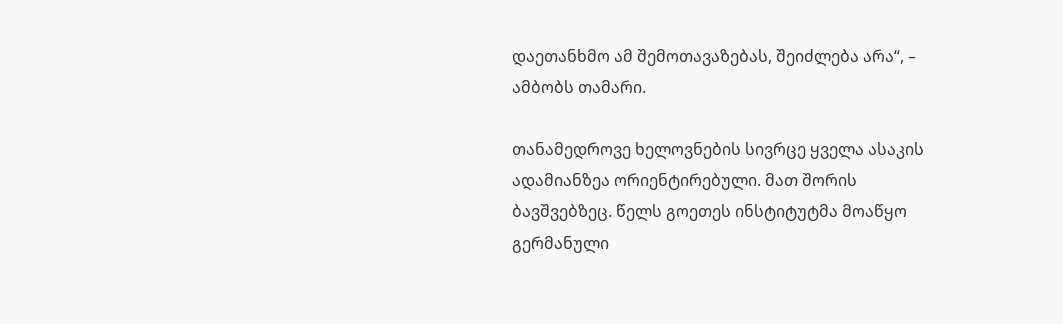დაეთანხმო ამ შემოთავაზებას, შეიძლება არა“, – ამბობს თამარი.

თანამედროვე ხელოვნების სივრცე ყველა ასაკის ადამიანზეა ორიენტირებული. მათ შორის ბავშვებზეც. წელს გოეთეს ინსტიტუტმა მოაწყო გერმანული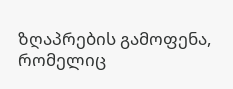ზღაპრების გამოფენა, რომელიც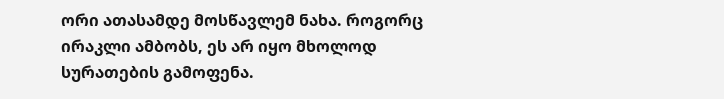ორი ათასამდე მოსწავლემ ნახა. როგორც ირაკლი ამბობს, ეს არ იყო მხოლოდ სურათების გამოფენა.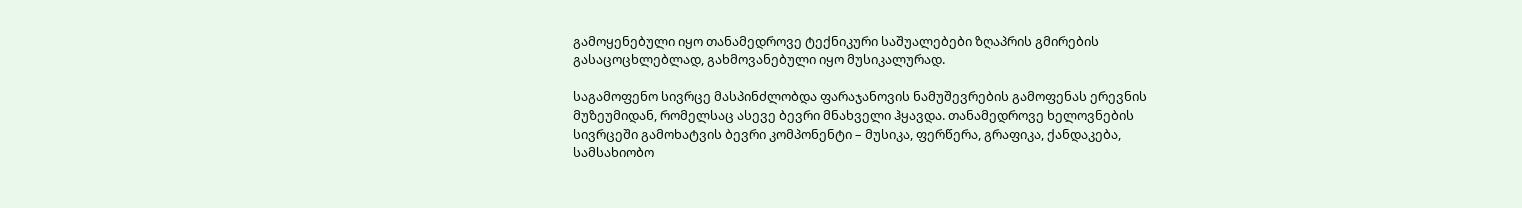გამოყენებული იყო თანამედროვე ტექნიკური საშუალებები ზღაპრის გმირების გასაცოცხლებლად, გახმოვანებული იყო მუსიკალურად.

საგამოფენო სივრცე მასპინძლობდა ფარაჯანოვის ნამუშევრების გამოფენას ერევნის მუზეუმიდან, რომელსაც ასევე ბევრი მნახველი ჰყავდა. თანამედროვე ხელოვნების სივრცეში გამოხატვის ბევრი კომპონენტი – მუსიკა, ფერწერა, გრაფიკა, ქანდაკება, სამსახიობო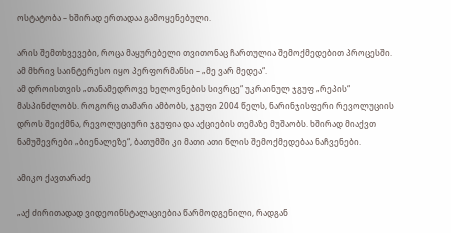ოსტატობა – ხშირად ერთადაა გამოყენებული.

არის შემთხვევები, როცა მაყურებელი თვითონაც ჩართულია შემოქმედებით პროცესში. ამ მხრივ საინტერესო იყო პერფორმანსი – „მე ვარ მედეა“.
ამ დროისთვის „თანამედროვე ხელოვნების სივრცე“ უკრაინულ ჯგუფ „რეპის“ მასპინძლობს. როგორც თამარი ამბობს, ჯგუფი 2004 წელს, ნარინჯისფერი რევოლუციის დროს შეიქმნა, რევოლუციური ჯგუფია და აქციების თემაზე მუშაობს. ხშირად მიაქვთ ნამუშევრები „ბიენალეზე“, ბათუმში კი მათი ათი წლის შემოქმედებაა ნაჩვენები.

ამიკო ქავთარაძე

„აქ ძირითადად ვიდეოინსტალაციებია წარმოდგენილი, რადგან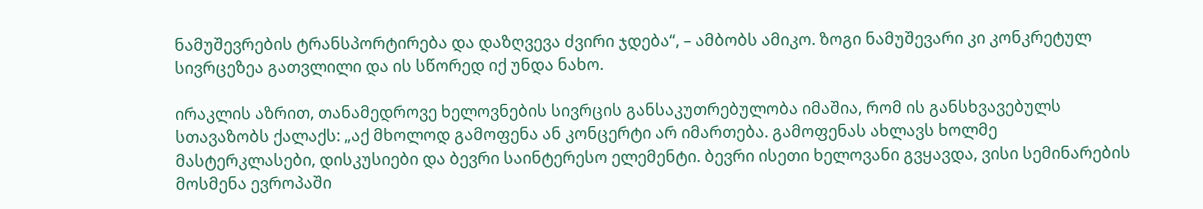ნამუშევრების ტრანსპორტირება და დაზღვევა ძვირი ჯდება“, – ამბობს ამიკო. ზოგი ნამუშევარი კი კონკრეტულ სივრცეზეა გათვლილი და ის სწორედ იქ უნდა ნახო.

ირაკლის აზრით, თანამედროვე ხელოვნების სივრცის განსაკუთრებულობა იმაშია, რომ ის განსხვავებულს სთავაზობს ქალაქს: „აქ მხოლოდ გამოფენა ან კონცერტი არ იმართება. გამოფენას ახლავს ხოლმე მასტერკლასები, დისკუსიები და ბევრი საინტერესო ელემენტი. ბევრი ისეთი ხელოვანი გვყავდა, ვისი სემინარების მოსმენა ევროპაში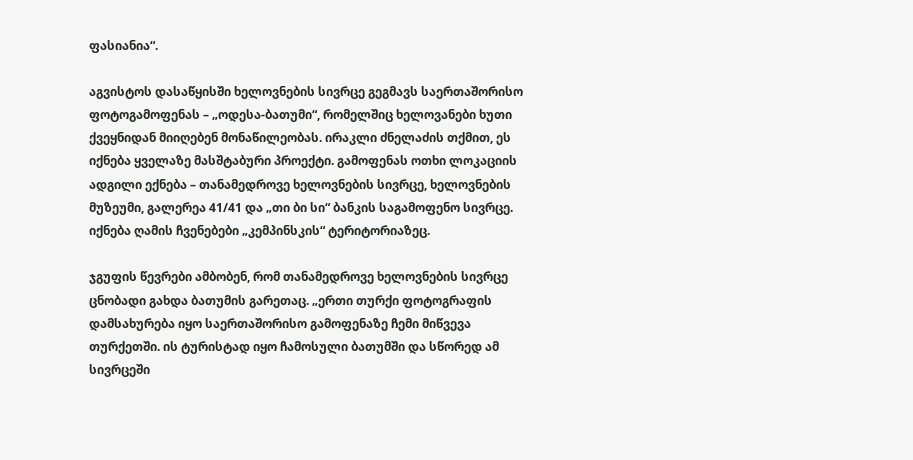ფასიანია“.

აგვისტოს დასაწყისში ხელოვნების სივრცე გეგმავს საერთაშორისო ფოტოგამოფენას – „ოდესა-ბათუმი“, რომელშიც ხელოვანები ხუთი ქვეყნიდან მიიღებენ მონაწილეობას. ირაკლი ძნელაძის თქმით, ეს იქნება ყველაზე მასშტაბური პროექტი. გამოფენას ოთხი ლოკაციის ადგილი ექნება – თანამედროვე ხელოვნების სივრცე, ხელოვნების მუზეუმი, გალერეა 41/41 და „თი ბი სი“ ბანკის საგამოფენო სივრცე. იქნება ღამის ჩვენებები „კემპინსკის“ ტერიტორიაზეც.

ჯგუფის წევრები ამბობენ, რომ თანამედროვე ხელოვნების სივრცე ცნობადი გახდა ბათუმის გარეთაც. „ერთი თურქი ფოტოგრაფის დამსახურება იყო საერთაშორისო გამოფენაზე ჩემი მიწვევა თურქეთში. ის ტურისტად იყო ჩამოსული ბათუმში და სწორედ ამ სივრცეში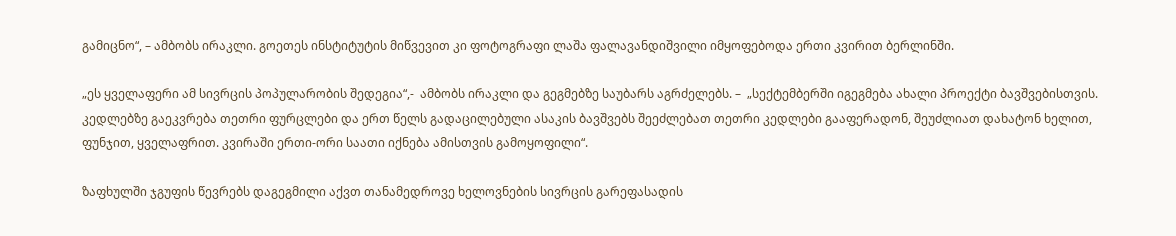გამიცნო“, – ამბობს ირაკლი. გოეთეს ინსტიტუტის მიწვევით კი ფოტოგრაფი ლაშა ფალავანდიშვილი იმყოფებოდა ერთი კვირით ბერლინში.

„ეს ყველაფერი ამ სივრცის პოპულარობის შედეგია“,-  ამბობს ირაკლი და გეგმებზე საუბარს აგრძელებს. –  „სექტემბერში იგეგმება ახალი პროექტი ბავშვებისთვის. კედლებზე გაეკვრება თეთრი ფურცლები და ერთ წელს გადაცილებული ასაკის ბავშვებს შეეძლებათ თეთრი კედლები გააფერადონ, შეუძლიათ დახატონ ხელით, ფუნჯით, ყველაფრით. კვირაში ერთი-ორი საათი იქნება ამისთვის გამოყოფილი“.

ზაფხულში ჯგუფის წევრებს დაგეგმილი აქვთ თანამედროვე ხელოვნების სივრცის გარეფასადის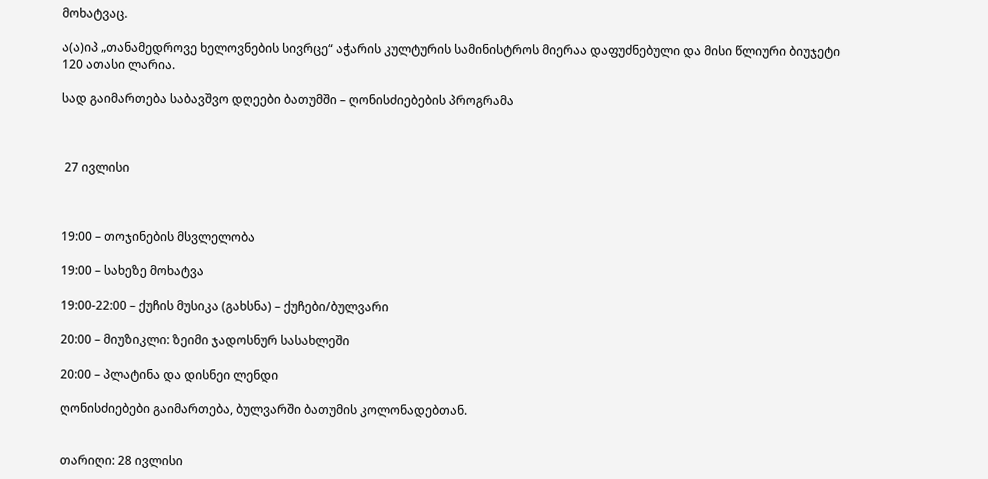მოხატვაც.

ა(ა)იპ „თანამედროვე ხელოვნების სივრცე“ აჭარის კულტურის სამინისტროს მიერაა დაფუძნებული და მისი წლიური ბიუჯეტი 120 ათასი ლარია.

სად გაიმართება საბავშვო დღეები ბათუმში – ღონისძიებების პროგრამა



 27 ივლისი



19:00 – თოჯინების მსვლელობა

19:00 – სახეზე მოხატვა

19:00-22:00 – ქუჩის მუსიკა (გახსნა) – ქუჩები/ბულვარი

20:00 – მიუზიკლი: ზეიმი ჯადოსნურ სასახლეში

20:00 – პლატინა და დისნეი ლენდი

ღონისძიებები გაიმართება, ბულვარში ბათუმის კოლონადებთან.


თარიღი: 28 ივლისი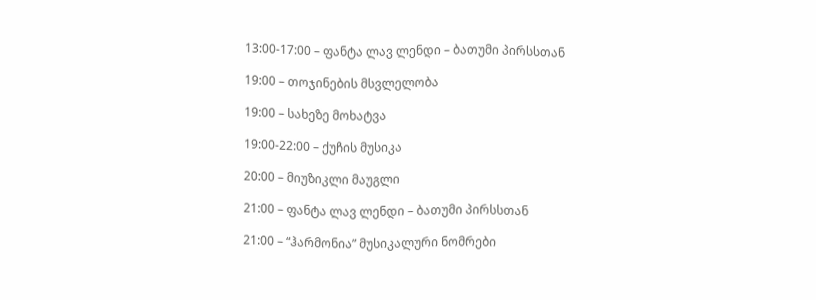13:00-17:00 – ფანტა ლავ ლენდი – ბათუმი პირსსთან

19:00 – თოჯინების მსვლელობა

19:00 – სახეზე მოხატვა

19:00-22:00 – ქუჩის მუსიკა

20:00 – მიუზიკლი მაუგლი

21:00 – ფანტა ლავ ლენდი – ბათუმი პირსსთან

21:00 – “ჰარმონია” მუსიკალური ნომრები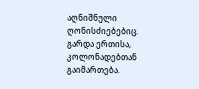აღნიშნული ღონისძიებებიც. გარდა ერთისა,  კოლონადებთან გაიმართება.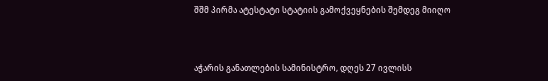შშმ პირმა ატესტატი სტატიის გამოქვეყნების შემდეგ მიიღო



აჭარის განათლების სამინისტრო, დღეს 27 ივლისს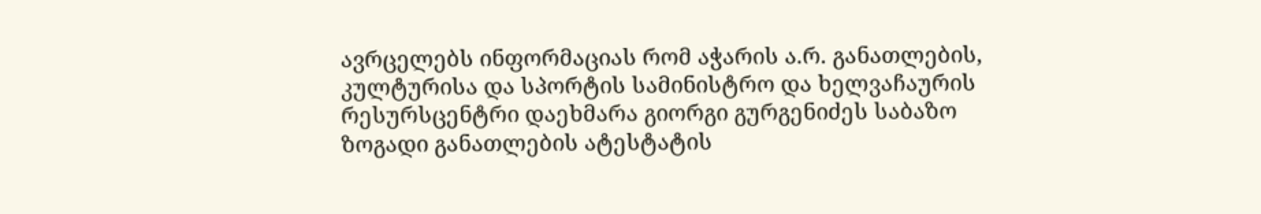ავრცელებს ინფორმაციას რომ აჭარის ა.რ. განათლების, კულტურისა და სპორტის სამინისტრო და ხელვაჩაურის რესურსცენტრი დაეხმარა გიორგი გურგენიძეს საბაზო ზოგადი განათლების ატესტატის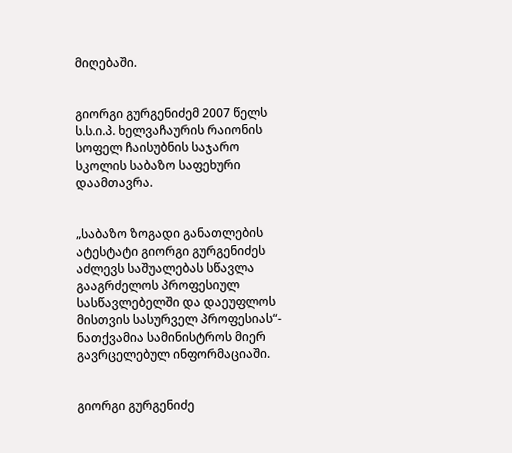მიღებაში.


გიორგი გურგენიძემ 2007 წელს ს.ს.ი.პ. ხელვაჩაურის რაიონის სოფელ ჩაისუბნის საჯარო სკოლის საბაზო საფეხური დაამთავრა.


„საბაზო ზოგადი განათლების ატესტატი გიორგი გურგენიძეს აძლევს საშუალებას სწავლა გააგრძელოს პროფესიულ სასწავლებელში და დაეუფლოს მისთვის სასურველ პროფესიას“- ნათქვამია სამინისტროს მიერ გავრცელებულ ინფორმაციაში.


გიორგი გურგენიძე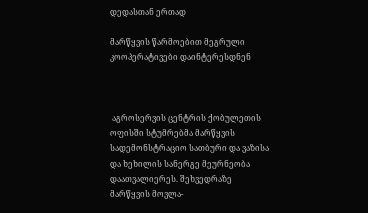დედასთან ერთად

მარწყვის წარმოებით მეგრული კოოპერატივები დაინტერესდნენ



 აგროსერვის ცენტრის ქობულეთის ოფისში სტუმრებმა მარწყვის სადემონსტრაციო სათბური და ვაზისა და ხეხილის სანერგე მეურნეობა დაათვალიერეს. შეხვედრაზე მარწყვის მოვლა-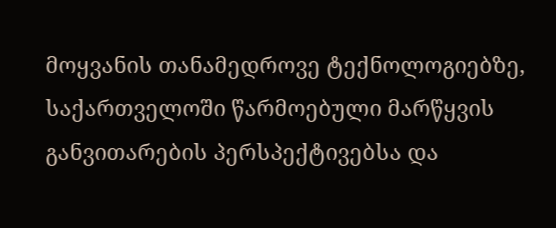მოყვანის თანამედროვე ტექნოლოგიებზე, საქართველოში წარმოებული მარწყვის განვითარების პერსპექტივებსა და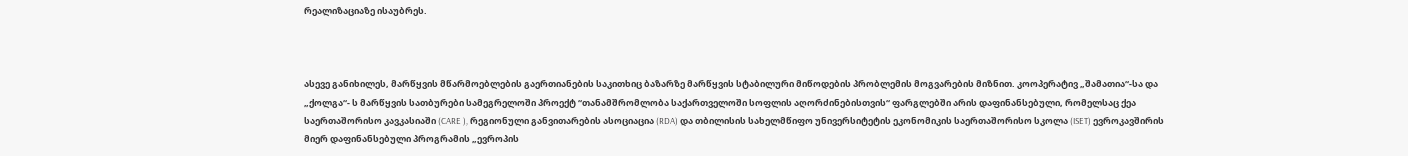რეალიზაციაზე ისაუბრეს.



ასევე განიხილეს, მარწყვის მწარმოებლების გაერთიანების საკითხიც ბაზარზე მარწყვის სტაბილური მიწოდების პრობლემის მოგვარების მიზნით. კოოპერატივ „შამათია“-სა და „ქოლგა“- ს მარწყვის სათბურები სამეგრელოში პროექტ “თანამშრომლობა საქართველოში სოფლის აღორძინებისთვის“ ფარგლებში არის დაფინანსებული, რომელსაც ქეა საერთაშორისო კავკასიაში (CARE ), რეგიონული განვითარების ასოციაცია (RDA) და თბილისის სახელმწიფო უნივერსიტეტის ეკონომიკის საერთაშორისო სკოლა (ISET) ევროკავშირის მიერ დაფინანსებული პროგრამის „ევროპის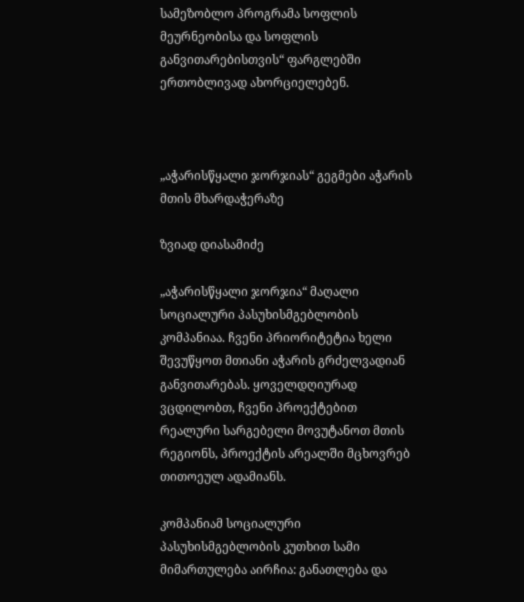სამეზობლო პროგრამა სოფლის მეურნეობისა და სოფლის განვითარებისთვის“ ფარგლებში ერთობლივად ახორციელებენ.



„აჭარისწყალი ჯორჯიას“ გეგმები აჭარის მთის მხარდაჭერაზე

ზვიად დიასამიძე

„აჭარისწყალი ჯორჯია“ მაღალი სოციალური პასუხისმგებლობის კომპანიაა. ჩვენი პრიორიტეტია ხელი შევუწყოთ მთიანი აჭარის გრძელვადიან განვითარებას. ყოველდღიურად ვცდილობთ, ჩვენი პროექტებით რეალური სარგებელი მოვუტანოთ მთის რეგიონს, პროექტის არეალში მცხოვრებ თითოეულ ადამიანს.

კომპანიამ სოციალური პასუხისმგებლობის კუთხით სამი მიმართულება აირჩია: განათლება და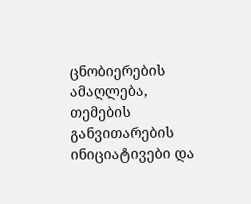ცნობიერების ამაღლება, თემების განვითარების ინიციატივები და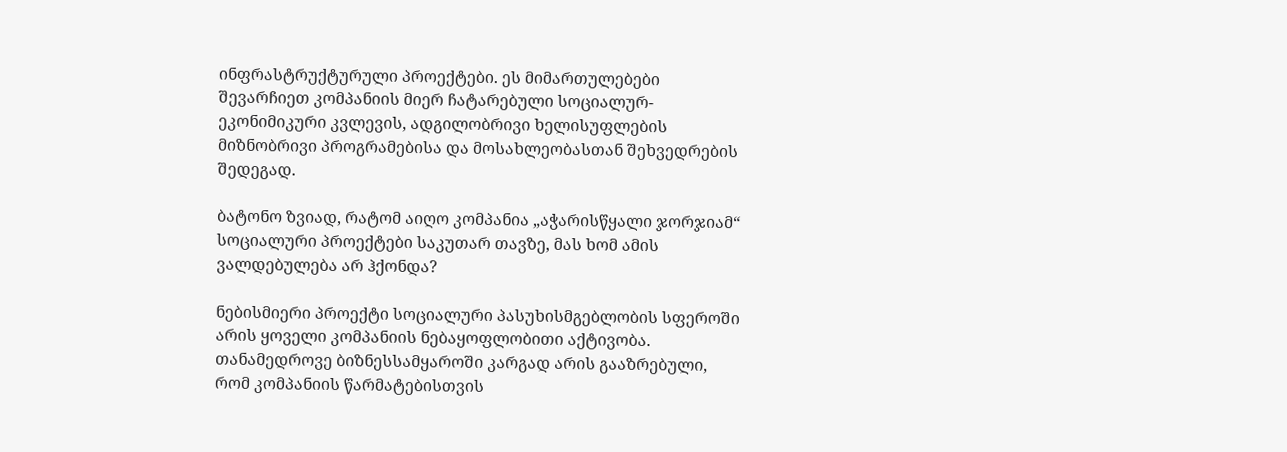ინფრასტრუქტურული პროექტები. ეს მიმართულებები შევარჩიეთ კომპანიის მიერ ჩატარებული სოციალურ-ეკონიმიკური კვლევის, ადგილობრივი ხელისუფლების მიზნობრივი პროგრამებისა და მოსახლეობასთან შეხვედრების შედეგად.

ბატონო ზვიად, რატომ აიღო კომპანია „აჭარისწყალი ჯორჯიამ“ სოციალური პროექტები საკუთარ თავზე, მას ხომ ამის ვალდებულება არ ჰქონდა?

ნებისმიერი პროექტი სოციალური პასუხისმგებლობის სფეროში არის ყოველი კომპანიის ნებაყოფლობითი აქტივობა. თანამედროვე ბიზნესსამყაროში კარგად არის გააზრებული, რომ კომპანიის წარმატებისთვის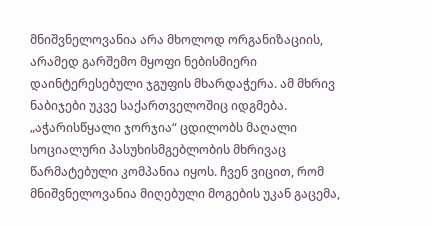მნიშვნელოვანია არა მხოლოდ ორგანიზაციის, არამედ გარშემო მყოფი ნებისმიერი დაინტერესებული ჯგუფის მხარდაჭერა. ამ მხრივ ნაბიჯები უკვე საქართველოშიც იდგმება. „აჭარისწყალი ჯორჯია“ ცდილობს მაღალი სოციალური პასუხისმგებლობის მხრივაც წარმატებული კომპანია იყოს. ჩვენ ვიცით, რომ მნიშვნელოვანია მიღებული მოგების უკან გაცემა,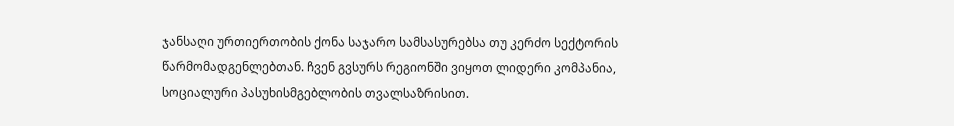ჯანსაღი ურთიერთობის ქონა საჯარო სამსასურებსა თუ კერძო სექტორის წარმომადგენლებთან. ჩვენ გვსურს რეგიონში ვიყოთ ლიდერი კომპანია, სოციალური პასუხისმგებლობის თვალსაზრისით.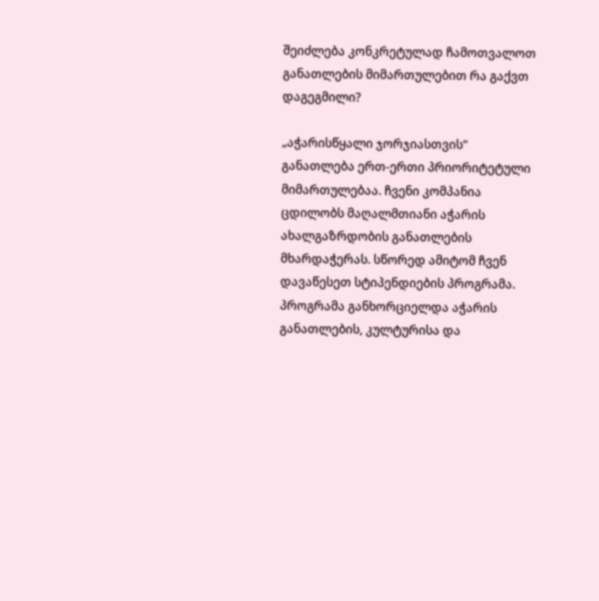შეიძლება კონკრეტულად ჩამოთვალოთ განათლების მიმართულებით რა გაქვთ დაგეგმილი?

„აჭარისწყალი ჯორჯიასთვის“ განათლება ერთ-ერთი პრიორიტეტული მიმართულებაა. ჩვენი კომპანია ცდილობს მაღალმთიანი აჭარის ახალგაზრდობის განათლების მხარდაჭერას. სწორედ ამიტომ ჩვენ დავაწესეთ სტიპენდიების პროგრამა. პროგრამა განხორციელდა აჭარის განათლების, კულტურისა და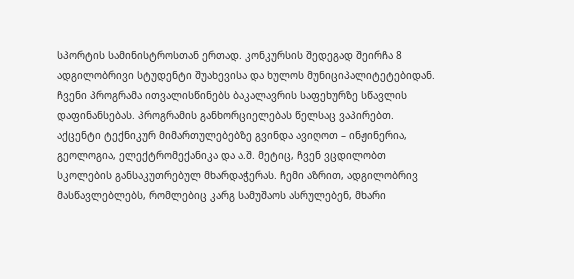სპორტის სამინისტროსთან ერთად. კონკურსის შედეგად შეირჩა 8 ადგილობრივი სტუდენტი შუახევისა და ხულოს მუნიციპალიტეტებიდან. ჩვენი პროგრამა ითვალისწინებს ბაკალავრის საფეხურზე სწავლის დაფინანსებას. პროგრამის განხორციელებას წელსაც ვაპირებთ. აქცენტი ტექნიკურ მიმართულებებზე გვინდა ავიღოთ – ინჟინერია, გეოლოგია, ელექტრომექანიკა და ა.შ. მეტიც, ჩვენ ვცდილობთ სკოლების განსაკუთრებულ მხარდაჭერას. ჩემი აზრით, ადგილობრივ მასწავლებლებს, რომლებიც კარგ სამუშაოს ასრულებენ, მხარი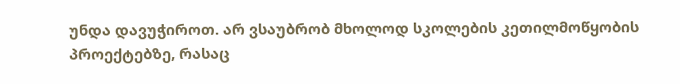უნდა დავუჭიროთ. არ ვსაუბრობ მხოლოდ სკოლების კეთილმოწყობის პროექტებზე, რასაც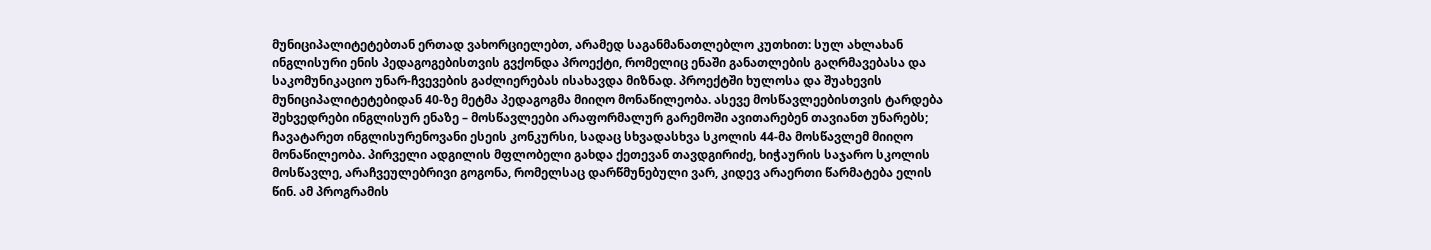მუნიციპალიტეტებთან ერთად ვახორციელებთ, არამედ საგანმანათლებლო კუთხით: სულ ახლახან ინგლისური ენის პედაგოგებისთვის გვქონდა პროექტი, რომელიც ენაში განათლების გაღრმავებასა და საკომუნიკაციო უნარ-ჩვევების გაძლიერებას ისახავდა მიზნად. პროექტში ხულოსა და შუახევის მუნიციპალიტეტებიდან 40-ზე მეტმა პედაგოგმა მიიღო მონაწილეობა. ასევე მოსწავლეებისთვის ტარდება შეხვედრები ინგლისურ ენაზე – მოსწავლეები არაფორმალურ გარემოში ავითარებენ თავიანთ უნარებს; ჩავატარეთ ინგლისურენოვანი ესეის კონკურსი, სადაც სხვადასხვა სკოლის 44-მა მოსწავლემ მიიღო მონაწილეობა. პირველი ადგილის მფლობელი გახდა ქეთევან თავდგირიძე, ხიჭაურის საჯარო სკოლის მოსწავლე, არაჩვეულებრივი გოგონა, რომელსაც დარწმუნებული ვარ, კიდევ არაერთი წარმატება ელის წინ. ამ პროგრამის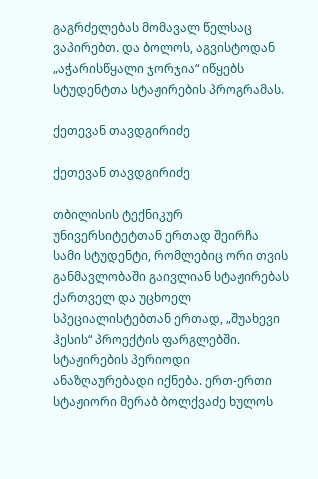გაგრძელებას მომავალ წელსაც ვაპირებთ. და ბოლოს, აგვისტოდან „აჭარისწყალი ჯორჯია“ იწყებს სტუდენტთა სტაჟირების პროგრამას.

ქეთევან თავდგირიძე

ქეთევან თავდგირიძე

თბილისის ტექნიკურ უნივერსიტეტთან ერთად შეირჩა სამი სტუდენტი, რომლებიც ორი თვის განმავლობაში გაივლიან სტაჟირებას ქართველ და უცხოელ სპეციალისტებთან ერთად, „შუახევი ჰესის“ პროექტის ფარგლებში. სტაჟირების პერიოდი ანაზღაურებადი იქნება. ერთ-ერთი სტაჟიორი მერაბ ბოლქვაძე ხულოს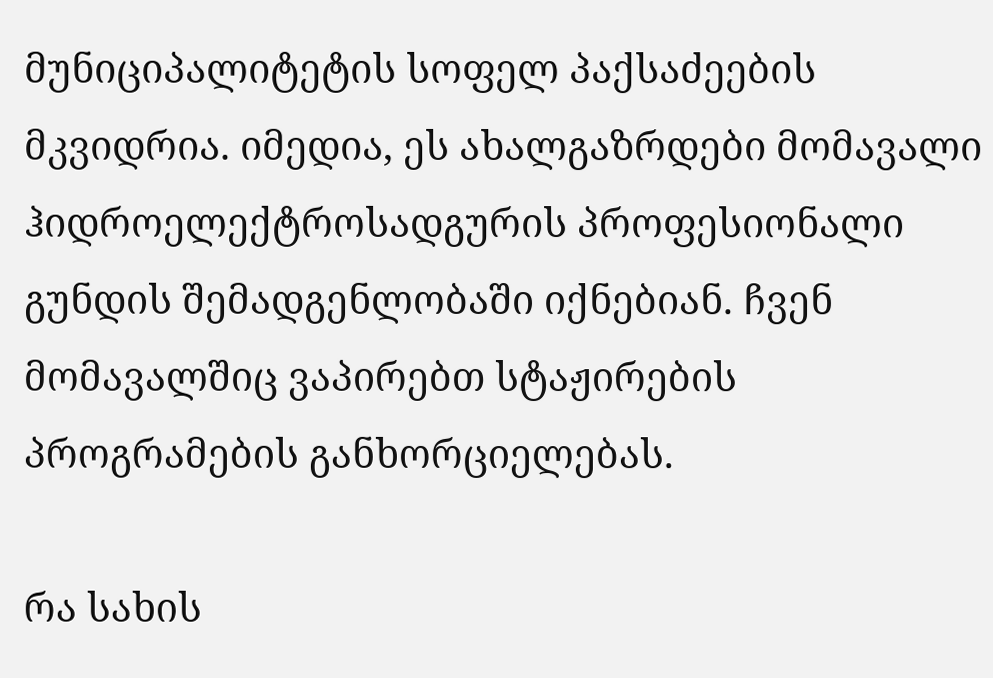მუნიციპალიტეტის სოფელ პაქსაძეების მკვიდრია. იმედია, ეს ახალგაზრდები მომავალი ჰიდროელექტროსადგურის პროფესიონალი გუნდის შემადგენლობაში იქნებიან. ჩვენ მომავალშიც ვაპირებთ სტაჟირების პროგრამების განხორციელებას.

რა სახის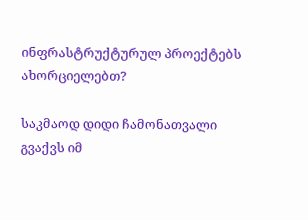ინფრასტრუქტურულ პროექტებს ახორციელებთ?

საკმაოდ დიდი ჩამონათვალი გვაქვს იმ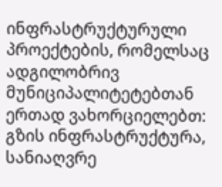ინფრასტრუქტურული პროექტების, რომელსაც ადგილობრივ მუნიციპალიტეტებთან ერთად ვახორციელებთ: გზის ინფრასტრუქტურა, სანიაღვრე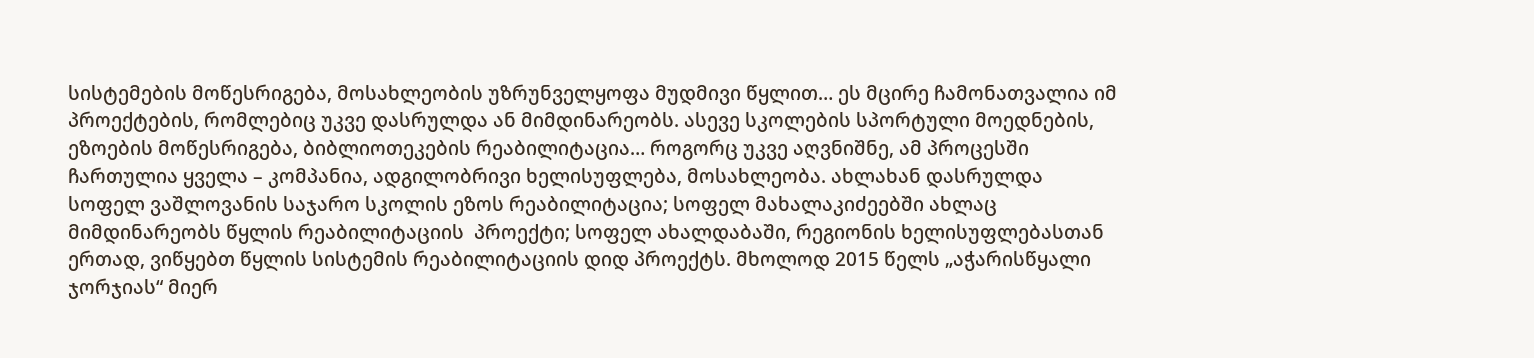სისტემების მოწესრიგება, მოსახლეობის უზრუნველყოფა მუდმივი წყლით… ეს მცირე ჩამონათვალია იმ პროექტების, რომლებიც უკვე დასრულდა ან მიმდინარეობს. ასევე სკოლების სპორტული მოედნების, ეზოების მოწესრიგება, ბიბლიოთეკების რეაბილიტაცია… როგორც უკვე აღვნიშნე, ამ პროცესში ჩართულია ყველა – კომპანია, ადგილობრივი ხელისუფლება, მოსახლეობა. ახლახან დასრულდა სოფელ ვაშლოვანის საჯარო სკოლის ეზოს რეაბილიტაცია; სოფელ მახალაკიძეებში ახლაც მიმდინარეობს წყლის რეაბილიტაციის  პროექტი; სოფელ ახალდაბაში, რეგიონის ხელისუფლებასთან ერთად, ვიწყებთ წყლის სისტემის რეაბილიტაციის დიდ პროექტს. მხოლოდ 2015 წელს „აჭარისწყალი ჯორჯიას“ მიერ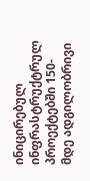ინიცირებულ ინფრასტრუქტრულ პროექტებში 150-მდე ადგილობრივი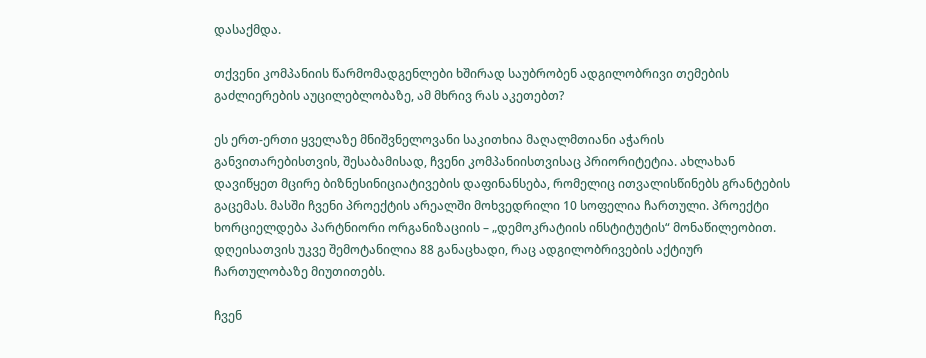დასაქმდა.

თქვენი კომპანიის წარმომადგენლები ხშირად საუბრობენ ადგილობრივი თემების გაძლიერების აუცილებლობაზე, ამ მხრივ რას აკეთებთ?

ეს ერთ-ერთი ყველაზე მნიშვნელოვანი საკითხია მაღალმთიანი აჭარის განვითარებისთვის, შესაბამისად, ჩვენი კომპანიისთვისაც პრიორიტეტია. ახლახან დავიწყეთ მცირე ბიზნესინიციატივების დაფინანსება, რომელიც ითვალისწინებს გრანტების გაცემას. მასში ჩვენი პროექტის არეალში მოხვედრილი 10 სოფელია ჩართული. პროექტი ხორციელდება პარტნიორი ორგანიზაციის – „დემოკრატიის ინსტიტუტის“ მონაწილეობით. დღეისათვის უკვე შემოტანილია 88 განაცხადი, რაც ადგილობრივების აქტიურ ჩართულობაზე მიუთითებს.

ჩვენ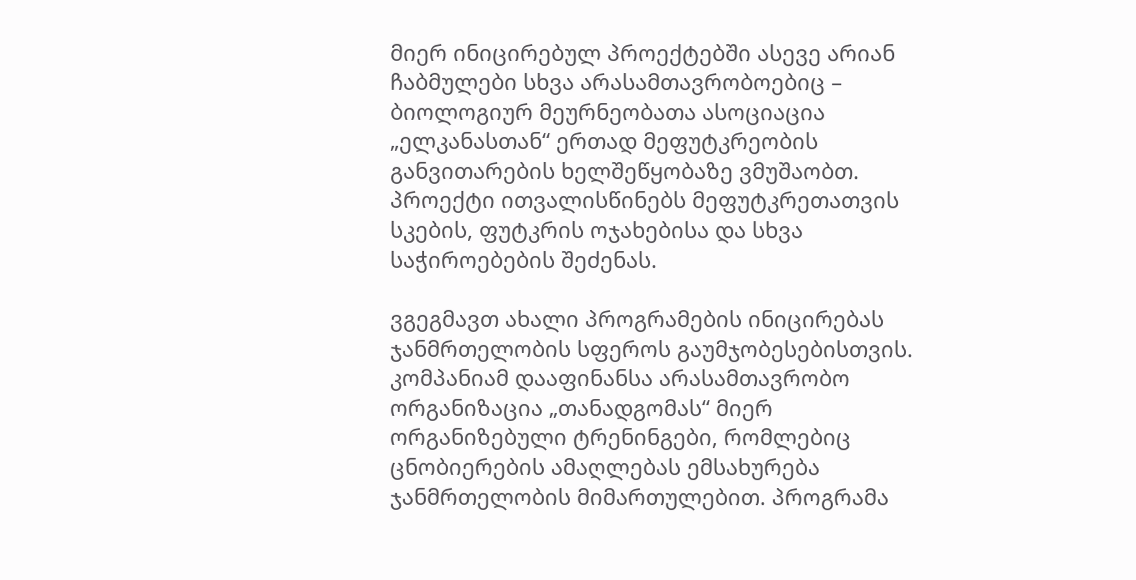მიერ ინიცირებულ პროექტებში ასევე არიან ჩაბმულები სხვა არასამთავრობოებიც – ბიოლოგიურ მეურნეობათა ასოციაცია „ელკანასთან“ ერთად მეფუტკრეობის განვითარების ხელშეწყობაზე ვმუშაობთ. პროექტი ითვალისწინებს მეფუტკრეთათვის სკების, ფუტკრის ოჯახებისა და სხვა საჭიროებების შეძენას.

ვგეგმავთ ახალი პროგრამების ინიცირებას ჯანმრთელობის სფეროს გაუმჯობესებისთვის. კომპანიამ დააფინანსა არასამთავრობო ორგანიზაცია „თანადგომას“ მიერ ორგანიზებული ტრენინგები, რომლებიც ცნობიერების ამაღლებას ემსახურება ჯანმრთელობის მიმართულებით. პროგრამა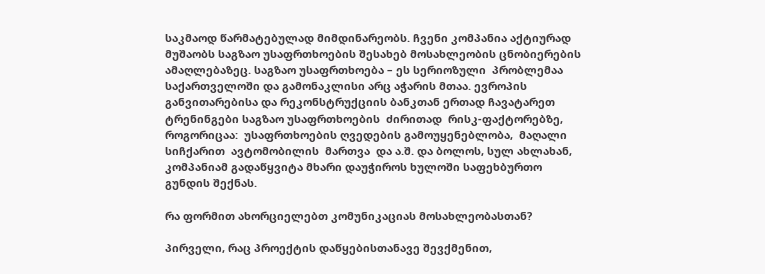საკმაოდ წარმატებულად მიმდინარეობს. ჩვენი კომპანია აქტიურად მუშაობს საგზაო უსაფრთხოების შესახებ მოსახლეობის ცნობიერების ამაღლებაზეც. საგზაო უსაფრთხოება – ეს სერიოზული  პრობლემაა საქართველოში და გამონაკლისი არც აჭარის მთაა. ევროპის განვითარებისა და რეკონსტრუქციის ბანკთან ერთად ჩავატარეთ ტრენინგები საგზაო უსაფრთხოების  ძირითად  რისკ-ფაქტორებზე, როგორიცაა:  უსაფრთხოების ღვედების გამოუყენებლობა,  მაღალი  სიჩქარით  ავტომობილის  მართვა  და ა.შ. და ბოლოს, სულ ახლახან, კომპანიამ გადაწყვიტა მხარი დაუჭიროს ხულოში საფეხბურთო გუნდის შექნას.

რა ფორმით ახორციელებთ კომუნიკაციას მოსახლეობასთან?

პირველი, რაც პროექტის დაწყებისთანავე შევქმენით,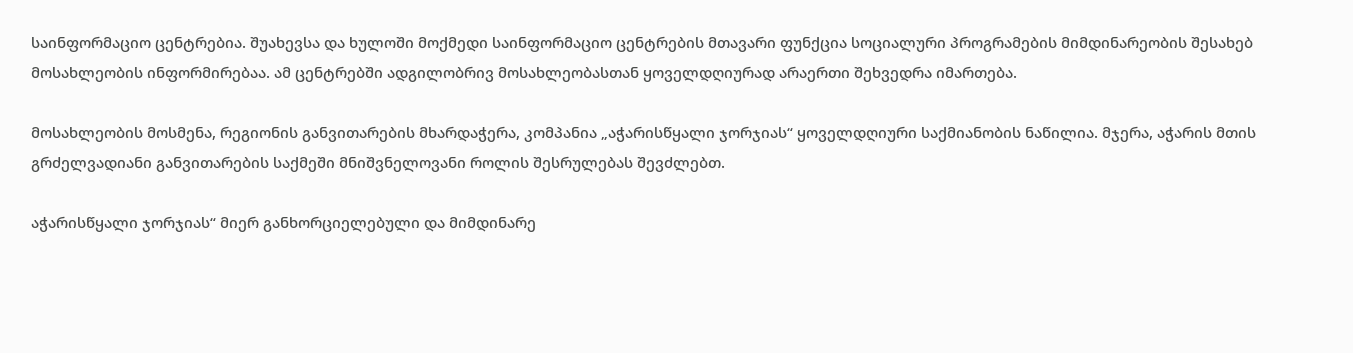საინფორმაციო ცენტრებია. შუახევსა და ხულოში მოქმედი საინფორმაციო ცენტრების მთავარი ფუნქცია სოციალური პროგრამების მიმდინარეობის შესახებ მოსახლეობის ინფორმირებაა. ამ ცენტრებში ადგილობრივ მოსახლეობასთან ყოველდღიურად არაერთი შეხვედრა იმართება.

მოსახლეობის მოსმენა, რეგიონის განვითარების მხარდაჭერა, კომპანია „აჭარისწყალი ჯორჯიას“ ყოველდღიური საქმიანობის ნაწილია. მჯერა, აჭარის მთის გრძელვადიანი განვითარების საქმეში მნიშვნელოვანი როლის შესრულებას შევძლებთ.

აჭარისწყალი ჯორჯიას“ მიერ განხორციელებული და მიმდინარე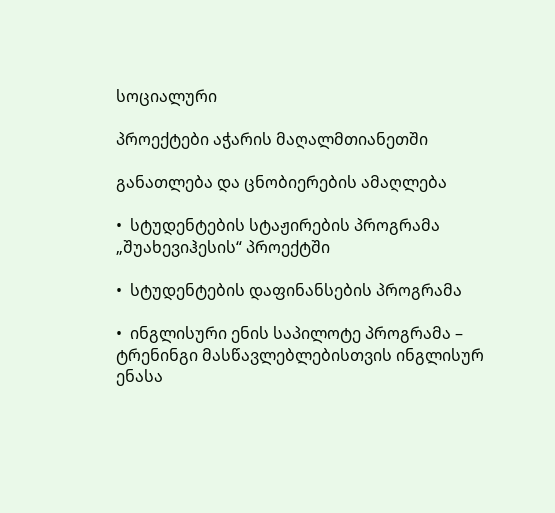სოციალური

პროექტები აჭარის მაღალმთიანეთში

განათლება და ცნობიერების ამაღლება

•  სტუდენტების სტაჟირების პროგრამა „შუახევიჰესის“ პროექტში

•  სტუდენტების დაფინანსების პროგრამა

•  ინგლისური ენის საპილოტე პროგრამა – ტრენინგი მასწავლებლებისთვის ინგლისურ ენასა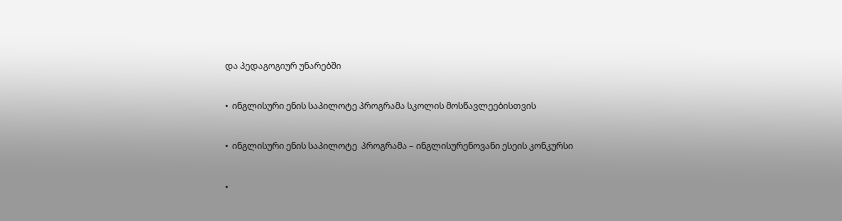და პედაგოგიურ უნარებში

•  ინგლისური ენის საპილოტე პროგრამა სკოლის მოსწავლეებისთვის

•  ინგლისური ენის საპილოტე  პროგრამა – ინგლისურენოვანი ესეის კონკურსი

•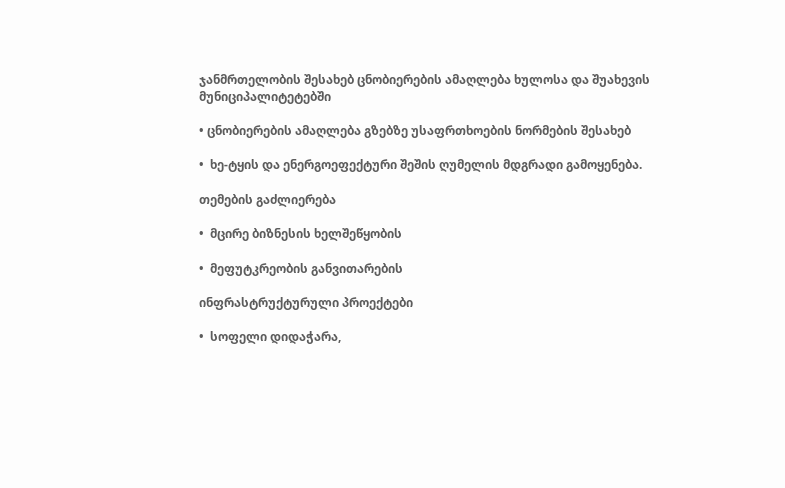ჯანმრთელობის შესახებ ცნობიერების ამაღლება ხულოსა და შუახევის მუნიციპალიტეტებში

• ცნობიერების ამაღლება გზებზე უსაფრთხოების ნორმების შესახებ

•  ხე-ტყის და ენერგოეფექტური შეშის ღუმელის მდგრადი გამოყენება.

თემების გაძლიერება

•  მცირე ბიზნესის ხელშეწყობის

•  მეფუტკრეობის განვითარების

ინფრასტრუქტურული პროექტები

•  სოფელი დიდაჭარა,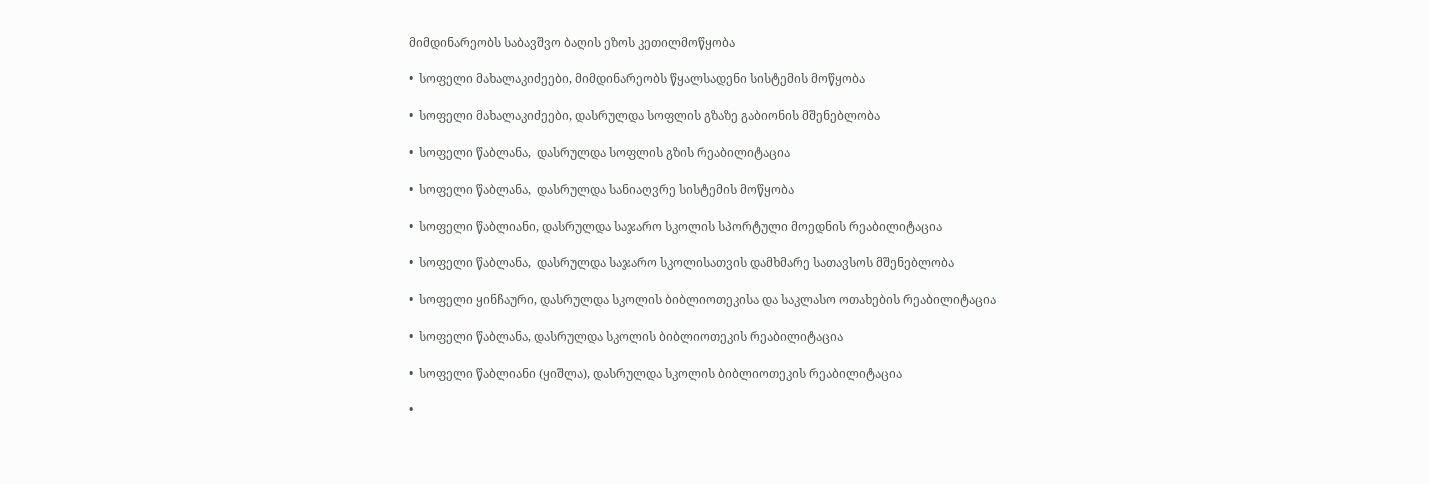მიმდინარეობს საბავშვო ბაღის ეზოს კეთილმოწყობა

•  სოფელი მახალაკიძეები, მიმდინარეობს წყალსადენი სისტემის მოწყობა

•  სოფელი მახალაკიძეები, დასრულდა სოფლის გზაზე გაბიონის მშენებლობა

•  სოფელი წაბლანა,  დასრულდა სოფლის გზის რეაბილიტაცია

•  სოფელი წაბლანა,  დასრულდა სანიაღვრე სისტემის მოწყობა

•  სოფელი წაბლიანი, დასრულდა საჯარო სკოლის სპორტული მოედნის რეაბილიტაცია

•  სოფელი წაბლანა,  დასრულდა საჯარო სკოლისათვის დამხმარე სათავსოს მშენებლობა

•  სოფელი ყინჩაური, დასრულდა სკოლის ბიბლიოთეკისა და საკლასო ოთახების რეაბილიტაცია

•  სოფელი წაბლანა, დასრულდა სკოლის ბიბლიოთეკის რეაბილიტაცია

•  სოფელი წაბლიანი (ყიშლა), დასრულდა სკოლის ბიბლიოთეკის რეაბილიტაცია

•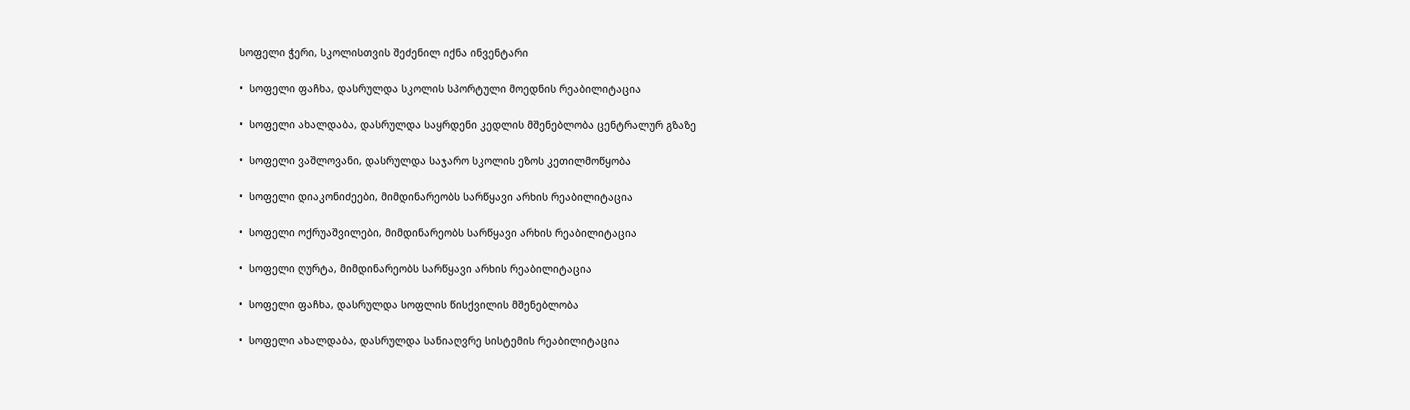სოფელი ჭერი, სკოლისთვის შეძენილ იქნა ინვენტარი

•  სოფელი ფაჩხა, დასრულდა სკოლის სპორტული მოედნის რეაბილიტაცია

•  სოფელი ახალდაბა, დასრულდა საყრდენი კედლის მშენებლობა ცენტრალურ გზაზე

•  სოფელი ვაშლოვანი, დასრულდა საჯარო სკოლის ეზოს კეთილმოწყობა

•  სოფელი დიაკონიძეები, მიმდინარეობს სარწყავი არხის რეაბილიტაცია

•  სოფელი ოქრუაშვილები, მიმდინარეობს სარწყავი არხის რეაბილიტაცია

•  სოფელი ღურტა, მიმდინარეობს სარწყავი არხის რეაბილიტაცია

•  სოფელი ფაჩხა, დასრულდა სოფლის წისქვილის მშენებლობა

•  სოფელი ახალდაბა, დასრულდა სანიაღვრე სისტემის რეაბილიტაცია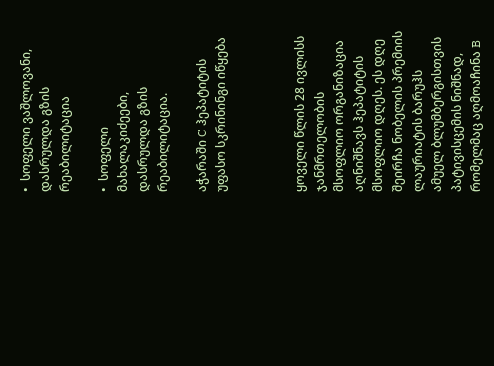•  სოფელი ვაშლოვანი,  დასრულდა გზის რეაბილიტაცია

•  სოფელი მახალაკიძეები,  დასრულდა გზის რეაბილიტაცია.

აჭარაში C ჰეპატიტის უფასო სკრინინგი იწყება



ყოველი წლის 28 ივლისს ჯანმრთელობის მსოფლიო ორგანიზაცია აღნიშნავს ჰეპატიტის მსოფლიო დღეს. ეს დღე შეირჩა ნობელის პრემიის ლაურიატის ბარუჰს ამუელ ბლუმბერგისთვის პატივისცემის ნიშნად, რომელმაც აღმოაჩინა B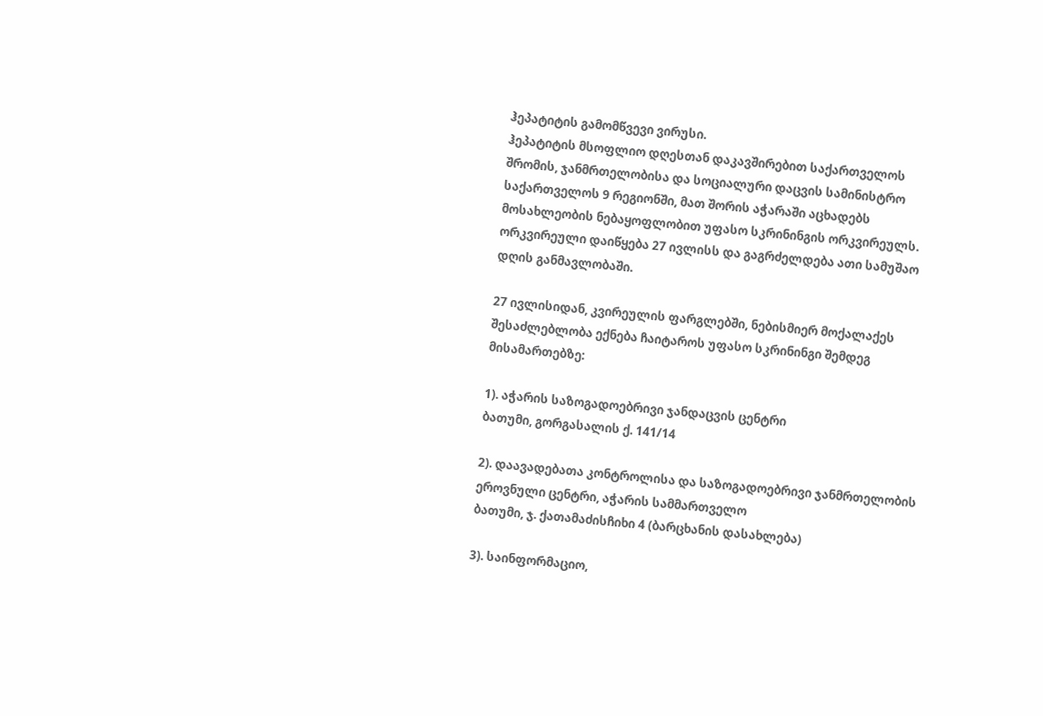ჰეპატიტის გამომწვევი ვირუსი.
ჰეპატიტის მსოფლიო დღესთან დაკავშირებით საქართველოს შრომის, ჯანმრთელობისა და სოციალური დაცვის სამინისტრო საქართველოს 9 რეგიონში, მათ შორის აჭარაში აცხადებს მოსახლეობის ნებაყოფლობით უფასო სკრინინგის ორკვირეულს. ორკვირეული დაიწყება 27 ივლისს და გაგრძელდება ათი სამუშაო დღის განმავლობაში.

27 ივლისიდან, კვირეულის ფარგლებში, ნებისმიერ მოქალაქეს შესაძლებლობა ექნება ჩაიტაროს უფასო სკრინინგი შემდეგ მისამართებზე:

1). აჭარის საზოგადოებრივი ჯანდაცვის ცენტრი
ბათუმი, გორგასალის ქ. 141/14

2). დაავადებათა კონტროლისა და საზოგადოებრივი ჯანმრთელობის ეროვნული ცენტრი, აჭარის სამმართველო
ბათუმი, ჯ. ქათამაძისჩიხი 4 (ბარცხანის დასახლება)

3). საინფორმაციო,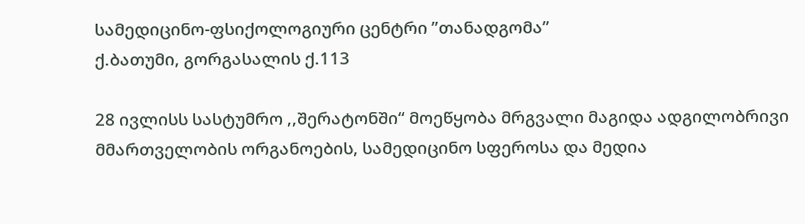სამედიცინო-ფსიქოლოგიური ცენტრი ”თანადგომა”
ქ.ბათუმი, გორგასალის ქ.113

28 ივლისს სასტუმრო ,,შერატონში“ მოეწყობა მრგვალი მაგიდა ადგილობრივი მმართველობის ორგანოების, სამედიცინო სფეროსა და მედია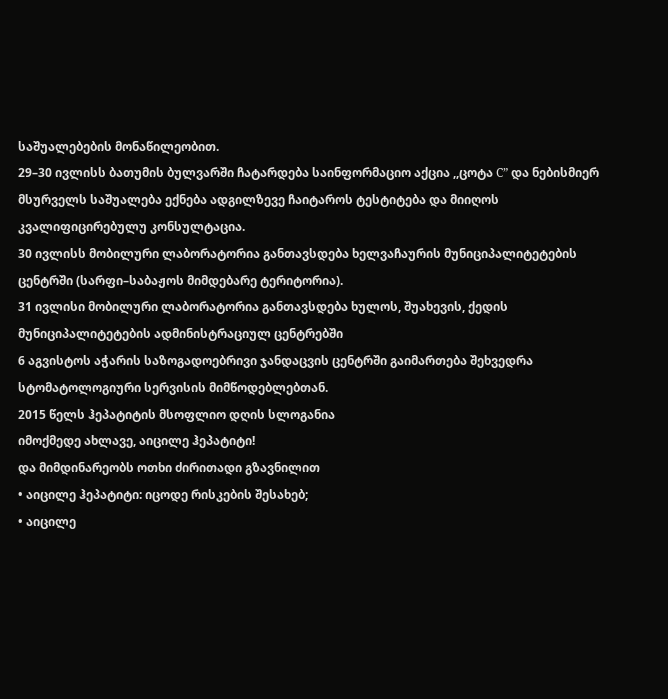საშუალებების მონაწილეობით.
29–30 ივლისს ბათუმის ბულვარში ჩატარდება საინფორმაციო აქცია ,,ცოტა C” და ნებისმიერ მსურველს საშუალება ექნება ადგილზევე ჩაიტაროს ტესტიტება და მიიღოს კვალიფიცირებულუ კონსულტაცია.
30 ივლისს მობილური ლაბორატორია განთავსდება ხელვაჩაურის მუნიციპალიტეტების ცენტრში (სარფი–საბაჟოს მიმდებარე ტერიტორია).
31 ივლისი მობილური ლაბორატორია განთავსდება ხულოს, შუახევის, ქედის მუნიციპალიტეტების ადმინისტრაციულ ცენტრებში
6 აგვისტოს აჭარის საზოგადოებრივი ჯანდაცვის ცენტრში გაიმართება შეხვედრა სტომატოლოგიური სერვისის მიმწოდებლებთან.
2015 წელს ჰეპატიტის მსოფლიო დღის სლოგანია
იმოქმედე ახლავე, აიცილე ჰეპატიტი!
და მიმდინარეობს ოთხი ძირითადი გზავნილით
• აიცილე ჰეპატიტი: იცოდე რისკების შესახებ;
• აიცილე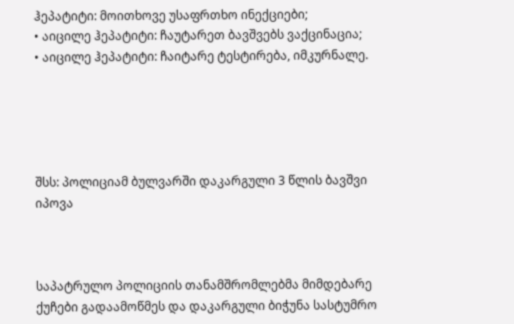ჰეპატიტი: მოითხოვე უსაფრთხო ინექციები;
• აიცილე ჰეპატიტი: ჩაუტარეთ ბავშვებს ვაქცინაცია;
• აიცილე ჰეპატიტი: ჩაიტარე ტესტირება, იმკურნალე.





შსს: პოლიციამ ბულვარში დაკარგული 3 წლის ბავშვი იპოვა



საპატრულო პოლიციის თანამშრომლებმა მიმდებარე ქუჩები გადაამოწმეს და დაკარგული ბიჭუნა სასტუმრო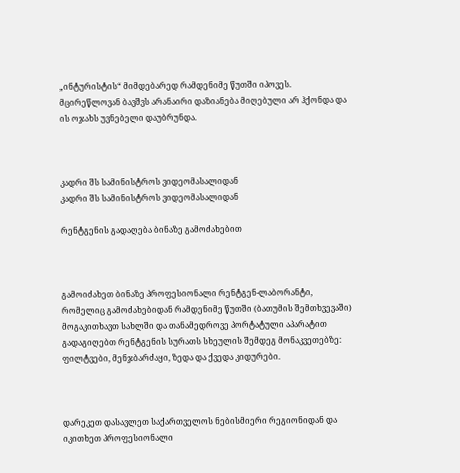„ინტურისტის“ მიმდებარედ რამდენიმე წუთში იპოვეს. მცირეწლოვან ბავშვს არანაირი დაზიანება მიღებული არ ჰქონდა და ის ოჯახს უვნებელი დაუბრუნდა.



კადრი შს სამინისტროს ვიდეომასალიდან
კადრი შს სამინისტროს ვიდეომასალიდან

რენტგენის გადაღება ბინაზე გამოძახებით



გამოიძახეთ ბინაზე პროფესიონალი რენტგენ-ლაბორანტი, რომელიც გამოძახებიდან რამდენიმე წუთში (ბათუმის შემთხვევაში) მოგაკითხავთ სახლში და თანამედროვე პორტატული აპარატით გადაგიღებთ რენტგენის სურათს სხეულის შემდეგ მონაკვეთებზე: ფილტვები, მენჯბარძაყი, ზედა და ქვედა კიდურები.



დარეკეთ დასავლეთ საქართველოს ნებისმიერი რეგიონიდან და იკითხეთ პროფესიონალი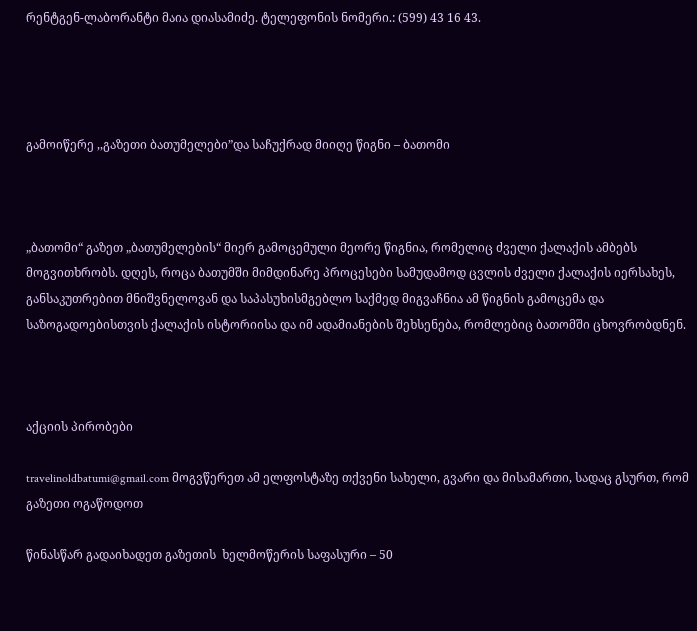რენტგენ-ლაბორანტი მაია დიასამიძე. ტელეფონის ნომერი.: (599) 43 16 43.




გამოიწერე ,,გაზეთი ბათუმელები”და საჩუქრად მიიღე წიგნი – ბათომი



„ბათომი“ გაზეთ „ბათუმელების“ მიერ გამოცემული მეორე წიგნია, რომელიც ძველი ქალაქის ამბებს მოგვითხრობს. დღეს, როცა ბათუმში მიმდინარე პროცესები სამუდამოდ ცვლის ძველი ქალაქის იერსახეს, განსაკუთრებით მნიშვნელოვან და საპასუხისმგებლო საქმედ მიგვაჩნია ამ წიგნის გამოცემა და საზოგადოებისთვის ქალაქის ისტორიისა და იმ ადამიანების შეხსენება, რომლებიც ბათომში ცხოვრობდნენ.



აქციის პირობები

travelinoldbatumi@gmail.com მოგვწერეთ ამ ელფოსტაზე თქვენი სახელი, გვარი და მისამართი, სადაც გსურთ, რომ გაზეთი ოგაწოდოთ

წინასწარ გადაიხადეთ გაზეთის  ხელმოწერის საფასური – 50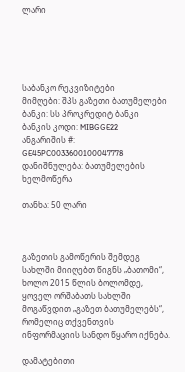ლარი





საბანკო რეკვიზიტები
მიმღები: შპს გაზეთი ბათუმელები
ბანკი: სს პროკრედიტ ბანკი
ბანკის კოდი: MIBGGE22
ანგარიშის #: GE45PC0033600100047778
დანიშნულება: ბათუმელების ხელმოწერა

თანხა: 50 ლარი



გაზეთის გამოწერის შემდეგ სახლში მიიღებთ წიგნს „ბათომი“, ხოლო 2015 წლის ბოლომდე, ყოველ ორშაბათს სახლში მოგაწვდით „გაზეთ ბათუმელებს“, რომელიც თქვენთვის ინფორმაციის სანდო წყარო იქნება.

დამატებითი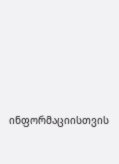ინფორმაციისთვის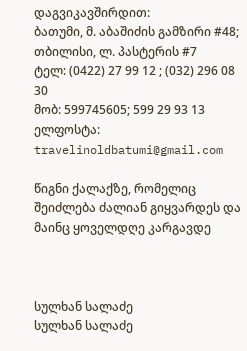დაგვიკავშირდით:
ბათუმი, მ. აბაშიძის გამზირი #48; თბილისი, ლ. პასტერის #7
ტელ: (0422) 27 99 12 ; (032) 296 08 30
მობ: 599745605; 599 29 93 13
ელფოსტა: travelinoldbatumi@gmail.com

წიგნი ქალაქზე, რომელიც შეიძლება ძალიან გიყვარდეს და მაინც ყოველდღე კარგავდე



სულხან სალაძე
სულხან სალაძე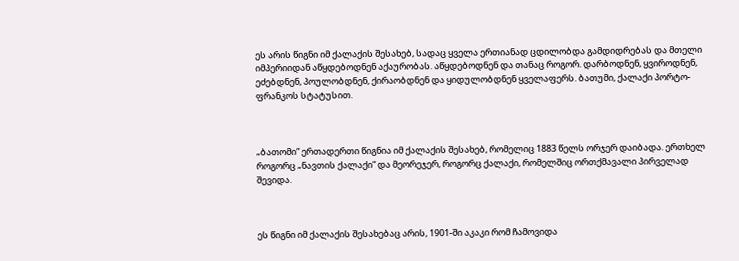ეს არის წიგნი იმ ქალაქის შესახებ, სადაც ყველა ერთიანად ცდილობდა გამდიდრებას და მთელი იმპერიიდან აწყდებოდნენ აქაურობას. აწყდებოდნენ და თანაც როგორ. დარბოდნენ, ყვიროდნენ, ეძებდნენ, პოულობდნენ, ქირაობდნენ და ყიდულობდნენ ყველაფერს. ბათუმი, ქალაქი პორტო-ფრანკოს სტატუსით.



„ბათომი“ ერთადერთი წიგნია იმ ქალაქის შესახებ, რომელიც 1883 წელს ორჯერ დაიბადა. ერთხელ როგორც „ნავთის ქალაქი“ და მეორეჯერ, როგორც ქალაქი, რომელშიც ორთქმავალი პირველად შევიდა.



ეს წიგნი იმ ქალაქის შესახებაც არის, 1901-ში აკაკი რომ ჩამოვიდა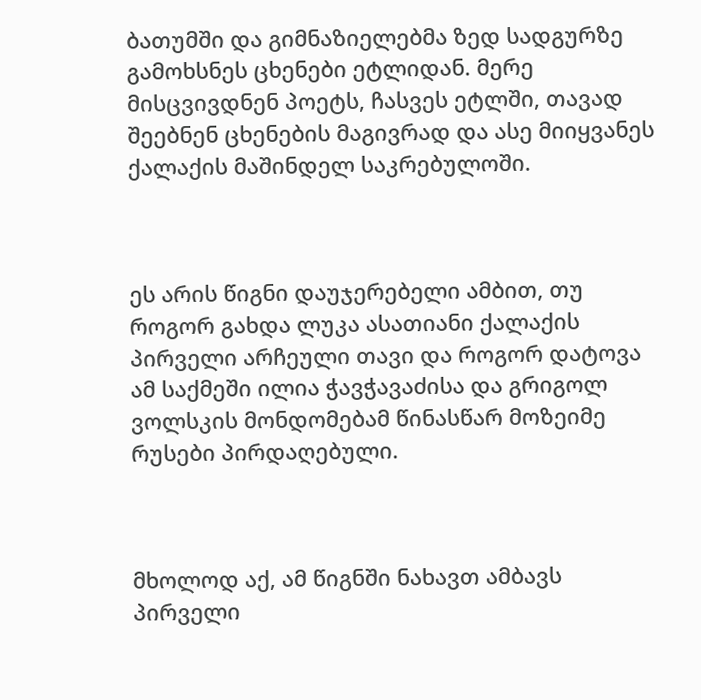ბათუმში და გიმნაზიელებმა ზედ სადგურზე გამოხსნეს ცხენები ეტლიდან. მერე მისცვივდნენ პოეტს, ჩასვეს ეტლში, თავად შეებნენ ცხენების მაგივრად და ასე მიიყვანეს ქალაქის მაშინდელ საკრებულოში.



ეს არის წიგნი დაუჯერებელი ამბით, თუ როგორ გახდა ლუკა ასათიანი ქალაქის პირველი არჩეული თავი და როგორ დატოვა ამ საქმეში ილია ჭავჭავაძისა და გრიგოლ ვოლსკის მონდომებამ წინასწარ მოზეიმე რუსები პირდაღებული.



მხოლოდ აქ, ამ წიგნში ნახავთ ამბავს პირველი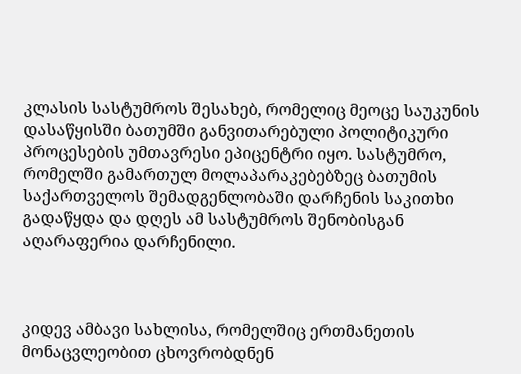კლასის სასტუმროს შესახებ, რომელიც მეოცე საუკუნის დასაწყისში ბათუმში განვითარებული პოლიტიკური პროცესების უმთავრესი ეპიცენტრი იყო. სასტუმრო, რომელში გამართულ მოლაპარაკებებზეც ბათუმის საქართველოს შემადგენლობაში დარჩენის საკითხი გადაწყდა და დღეს ამ სასტუმროს შენობისგან აღარაფერია დარჩენილი.



კიდევ ამბავი სახლისა, რომელშიც ერთმანეთის მონაცვლეობით ცხოვრობდნენ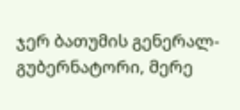ჯერ ბათუმის გენერალ-გუბერნატორი, მერე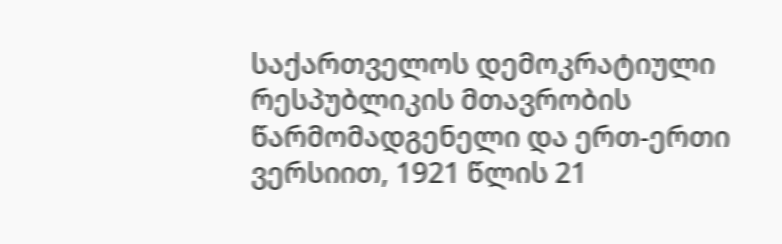საქართველოს დემოკრატიული რესპუბლიკის მთავრობის წარმომადგენელი და ერთ-ერთი ვერსიით, 1921 წლის 21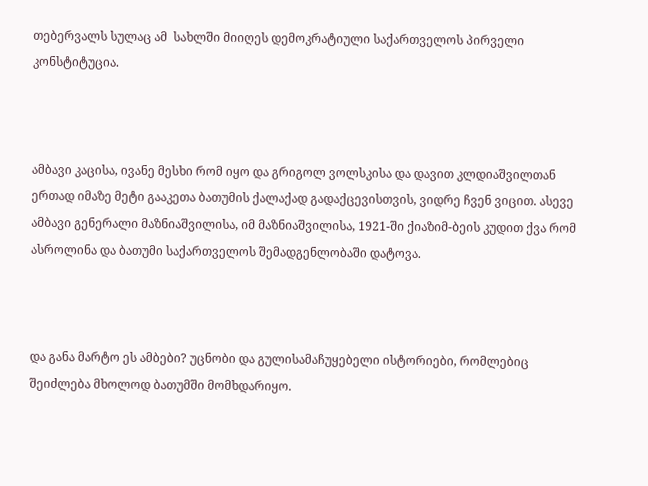თებერვალს სულაც ამ  სახლში მიიღეს დემოკრატიული საქართველოს პირველი კონსტიტუცია.



ამბავი კაცისა, ივანე მესხი რომ იყო და გრიგოლ ვოლსკისა და დავით კლდიაშვილთან ერთად იმაზე მეტი გააკეთა ბათუმის ქალაქად გადაქცევისთვის, ვიდრე ჩვენ ვიცით. ასევე ამბავი გენერალი მაზნიაშვილისა, იმ მაზნიაშვილისა, 1921-ში ქიაზიმ-ბეის კუდით ქვა რომ ასროლინა და ბათუმი საქართველოს შემადგენლობაში დატოვა.



და განა მარტო ეს ამბები? უცნობი და გულისამაჩუყებელი ისტორიები, რომლებიც შეიძლება მხოლოდ ბათუმში მომხდარიყო.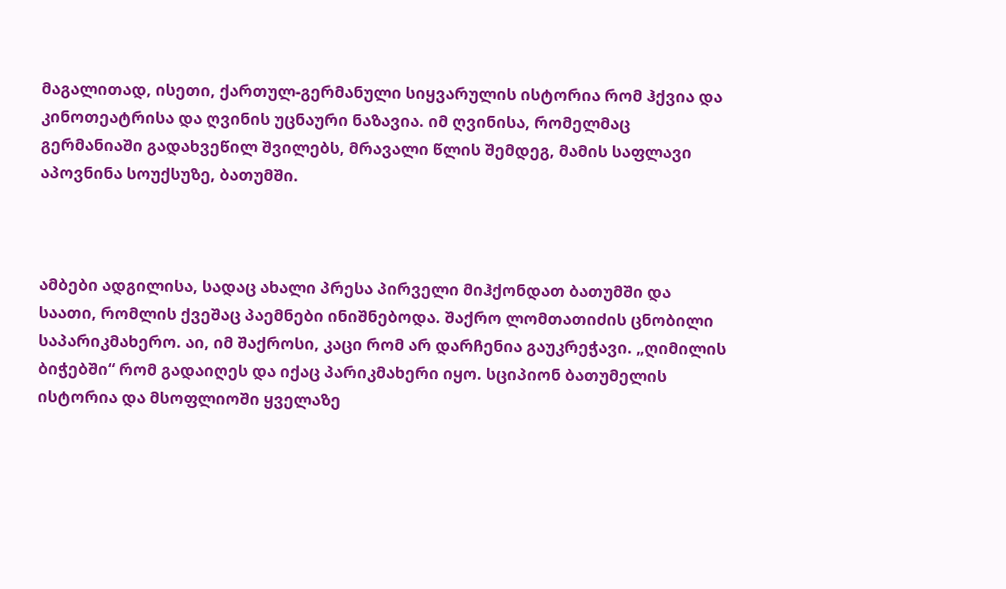მაგალითად, ისეთი, ქართულ-გერმანული სიყვარულის ისტორია რომ ჰქვია და კინოთეატრისა და ღვინის უცნაური ნაზავია. იმ ღვინისა, რომელმაც გერმანიაში გადახვეწილ შვილებს, მრავალი წლის შემდეგ, მამის საფლავი აპოვნინა სოუქსუზე, ბათუმში.



ამბები ადგილისა, სადაც ახალი პრესა პირველი მიჰქონდათ ბათუმში და საათი, რომლის ქვეშაც პაემნები ინიშნებოდა. შაქრო ლომთათიძის ცნობილი საპარიკმახერო. აი, იმ შაქროსი, კაცი რომ არ დარჩენია გაუკრეჭავი. „ღიმილის ბიჭებში“ რომ გადაიღეს და იქაც პარიკმახერი იყო. სციპიონ ბათუმელის ისტორია და მსოფლიოში ყველაზე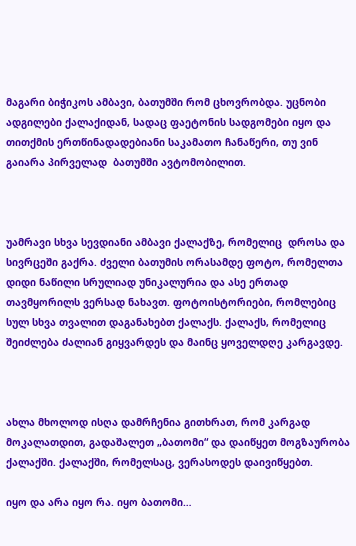მაგარი ბიჭიკოს ამბავი, ბათუმში რომ ცხოვრობდა. უცნობი ადგილები ქალაქიდან, სადაც ფაეტონის სადგომები იყო და თითქმის ერთწინადადებიანი საკამათო ჩანაწერი, თუ ვინ გაიარა პირველად  ბათუმში ავტომობილით.



უამრავი სხვა სევდიანი ამბავი ქალაქზე, რომელიც  დროსა და სივრცეში გაქრა. ძველი ბათუმის ორასამდე ფოტო, რომელთა დიდი ნაწილი სრულიად უნიკალურია და ასე ერთად თავმყორილს ვერსად ნახავთ. ფოტოისტორიები, რომლებიც სულ სხვა თვალით დაგანახებთ ქალაქს. ქალაქს, რომელიც შეიძლება ძალიან გიყვარდეს და მაინც ყოველდღე კარგავდე.



ახლა მხოლოდ ისღა დამრჩენია გითხრათ, რომ კარგად მოკალათდით, გადაშალეთ „ბათომი“ და დაიწყეთ მოგზაურობა ქალაქში. ქალაქში, რომელსაც, ვერასოდეს დაივიწყებთ.

იყო და არა იყო რა. იყო ბათომი…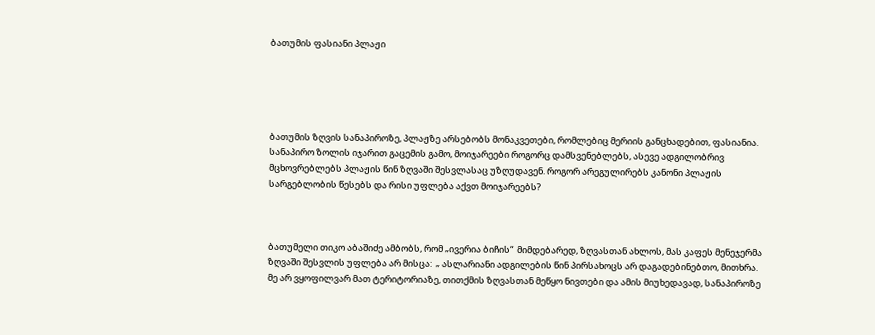ბათუმის ფასიანი პლაჟი





ბათუმის ზღვის სანაპიროზე, პლაჟზე არსებობს მონაკვეთები, რომლებიც მერიის განცხადებით, ფასიანია. სანაპირო ზოლის იჯარით გაცემის გამო, მოიჯარეები როგორც დამსვენებლებს, ასევე ადგილობრივ მცხოვრებლებს პლაჟის წინ ზღვაში შესვლასაც უზღუდავენ. როგორ არეგულირებს კანონი პლაჟის სარგებლობის წესებს და რისი უფლება აქვთ მოიჯარეებს?



ბათუმელი თიკო აბაშიძე ამბობს, რომ „ივერია ბიჩის“  მიმდებარედ, ზღვასთან ახლოს, მას კაფეს მენეჯერმა ზღვაში შესვლის უფლება არ მისცა:  „ ასლარიანი ადგილების წინ პირსახოცს არ დაგადებინებთო, მითხრა. მე არ ვყოფილვარ მათ ტერიტორიაზე, თითქმის ზღვასთან მეწყო ნივთები და ამის მიუხედავად, სანაპიროზე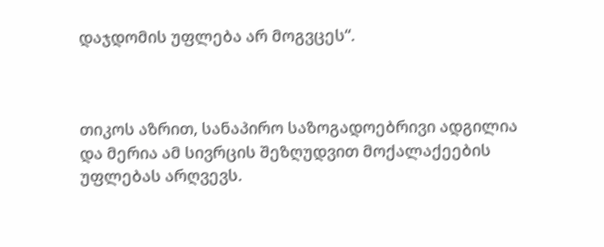დაჯდომის უფლება არ მოგვცეს“.



თიკოს აზრით, სანაპირო საზოგადოებრივი ადგილია და მერია ამ სივრცის შეზღუდვით მოქალაქეების უფლებას არღვევს.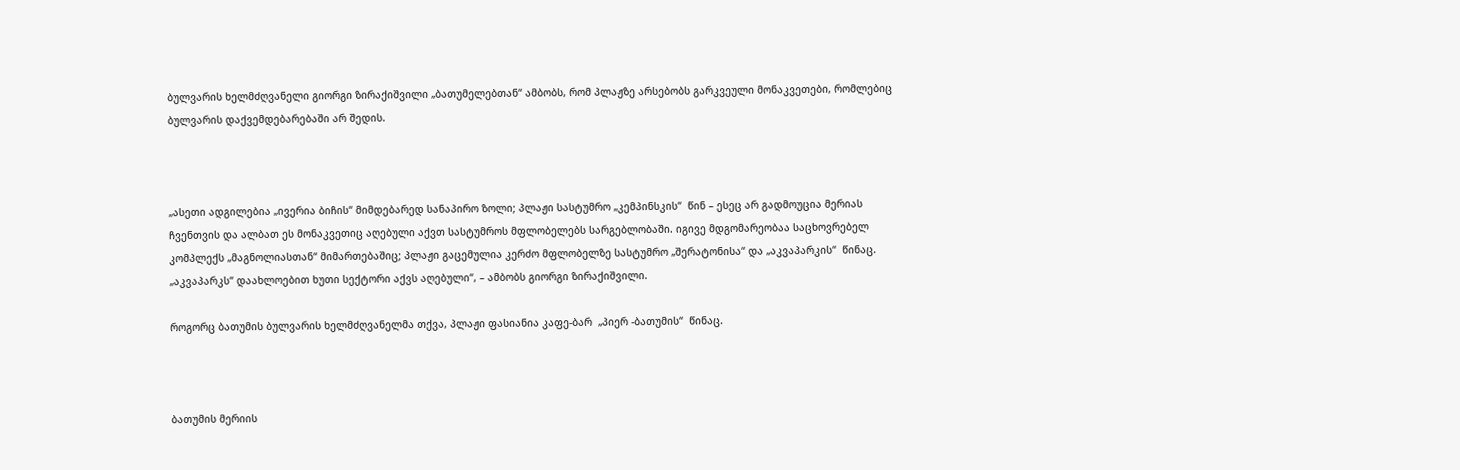ბულვარის ხელმძღვანელი გიორგი ზირაქიშვილი „ბათუმელებთან“ ამბობს, რომ პლაჟზე არსებობს გარკვეული მონაკვეთები, რომლებიც ბულვარის დაქვემდებარებაში არ შედის.



„ასეთი ადგილებია „ივერია ბიჩის“ მიმდებარედ სანაპირო ზოლი; პლაჟი სასტუმრო „კემპინსკის“  წინ – ესეც არ გადმოუცია მერიას ჩვენთვის და ალბათ ეს მონაკვეთიც აღებული აქვთ სასტუმროს მფლობელებს სარგებლობაში. იგივე მდგომარეობაა საცხოვრებელ კომპლექს „მაგნოლიასთან“ მიმართებაშიც; პლაჟი გაცემულია კერძო მფლობელზე სასტუმრო „შერატონისა“ და „აკვაპარკის“  წინაც. „აკვაპარკს“ დაახლოებით ხუთი სექტორი აქვს აღებული“, – ამბობს გიორგი ზირაქიშვილი.

როგორც ბათუმის ბულვარის ხელმძღვანელმა თქვა, პლაჟი ფასიანია კაფე-ბარ  „პიერ -ბათუმის“  წინაც.



ბათუმის მერიის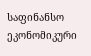საფინანსო ეკონომიკური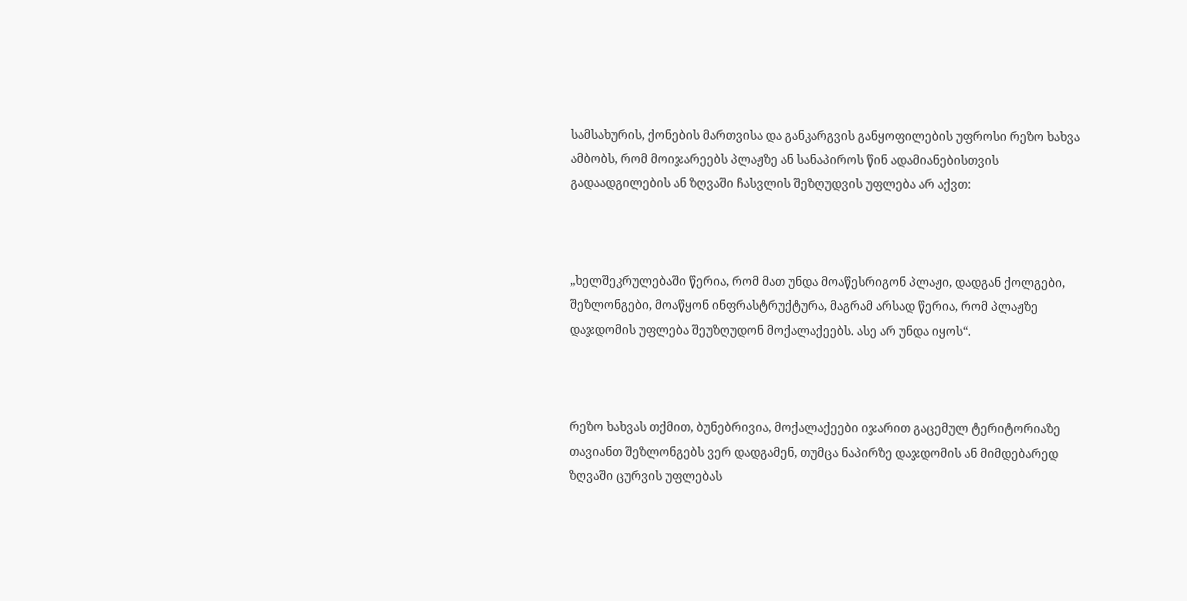სამსახურის, ქონების მართვისა და განკარგვის განყოფილების უფროსი რეზო ხახვა ამბობს, რომ მოიჯარეებს პლაჟზე ან სანაპიროს წინ ადამიანებისთვის გადაადგილების ან ზღვაში ჩასვლის შეზღუდვის უფლება არ აქვთ:



„ხელშეკრულებაში წერია, რომ მათ უნდა მოაწესრიგონ პლაჟი, დადგან ქოლგები, შეზლონგები, მოაწყონ ინფრასტრუქტურა, მაგრამ არსად წერია, რომ პლაჟზე დაჯდომის უფლება შეუზღუდონ მოქალაქეებს. ასე არ უნდა იყოს“.



რეზო ხახვას თქმით, ბუნებრივია, მოქალაქეები იჯარით გაცემულ ტერიტორიაზე თავიანთ შეზლონგებს ვერ დადგამენ, თუმცა ნაპირზე დაჯდომის ან მიმდებარედ ზღვაში ცურვის უფლებას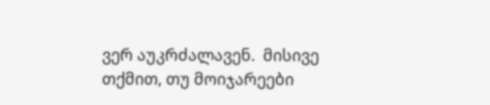ვერ აუკრძალავენ.  მისივე თქმით, თუ მოიჯარეები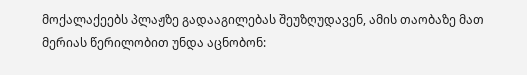მოქალაქეებს პლაჟზე გადააგილებას შეუზღუდავენ, ამის თაობაზე მათ მერიას წერილობით უნდა აცნობონ: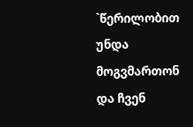`წერილობით უნდა მოგვმართონ და ჩვენ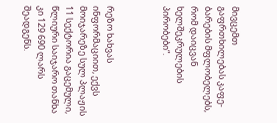მივცემთ გაფრთხილებას კაფე-ბარების მფლობელებს, რომ დაიცვან ხელშეკრულების პირობები“.



რეზო ხახვას ინფორმაციით, ექვს მოიჯარეზე სულ პლაჟის 11 სექტორია გაცემული, წლიური საიჯარო თანხა კი 129 690 ლარს შეადგენს.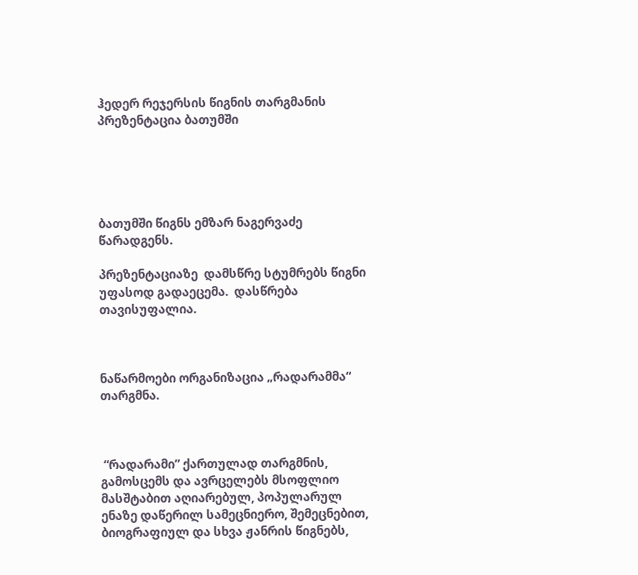ჰედერ რეჯერსის წიგნის თარგმანის პრეზენტაცია ბათუმში





ბათუმში წიგნს ემზარ ნაგერვაძე წარადგენს.

პრეზენტაციაზე  დამსწრე სტუმრებს წიგნი უფასოდ გადაეცემა.  დასწრება თავისუფალია.



ნაწარმოები ორგანიზაცია „რადარამმა“ თარგმნა.



 “რადარამი” ქართულად თარგმნის, გამოსცემს და ავრცელებს მსოფლიო მასშტაბით აღიარებულ, პოპულარულ ენაზე დაწერილ სამეცნიერო, შემეცნებით, ბიოგრაფიულ და სხვა ჟანრის წიგნებს,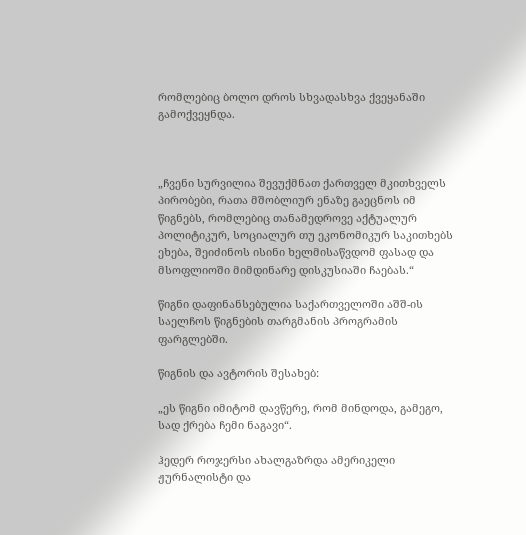რომლებიც ბოლო დროს სხვადასხვა ქვეყანაში გამოქვეყნდა.



„ჩვენი სურვილია შევუქმნათ ქართველ მკითხველს პირობები, რათა მშობლიურ ენაზე გაეცნოს იმ წიგნებს, რომლებიც თანამედროვე აქტუალურ პოლიტიკურ, სოციალურ თუ ეკონომიკურ საკითხებს ეხება, შეიძინოს ისინი ხელმისაწვდომ ფასად და მსოფლიოში მიმდინარე დისკუსიაში ჩაებას.“

წიგნი დაფინანსებულია საქართველოში აშშ-ის საელჩოს წიგნების თარგმანის პროგრამის ფარგლებში.

წიგნის და ავტორის შესახებ:

„ეს წიგნი იმიტომ დავწერე, რომ მინდოდა, გამეგო, სად ქრება ჩემი ნაგავი“.

ჰედერ როჯერსი ახალგაზრდა ამერიკელი ჟურნალისტი და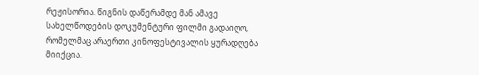რეჟისორია. წიგნის დაწერამდე მან ამავე სახელწოდების დოკუმენტური ფილმი გადაიღო, რომელმაც არაერთი კინოფესტივალის ყურადღება მიიქცია.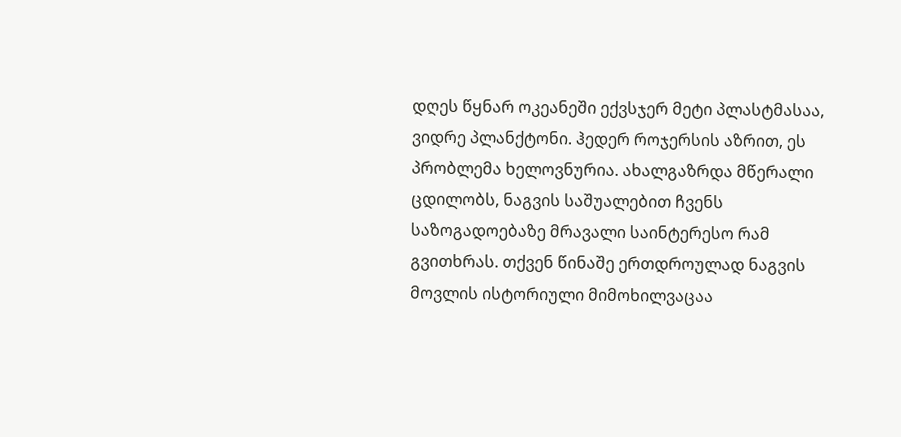დღეს წყნარ ოკეანეში ექვსჯერ მეტი პლასტმასაა, ვიდრე პლანქტონი. ჰედერ როჯერსის აზრით, ეს პრობლემა ხელოვნურია. ახალგაზრდა მწერალი ცდილობს, ნაგვის საშუალებით ჩვენს საზოგადოებაზე მრავალი საინტერესო რამ გვითხრას. თქვენ წინაშე ერთდროულად ნაგვის მოვლის ისტორიული მიმოხილვაცაა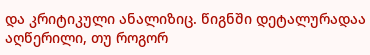და კრიტიკული ანალიზიც. წიგნში დეტალურადაა აღწერილი, თუ როგორ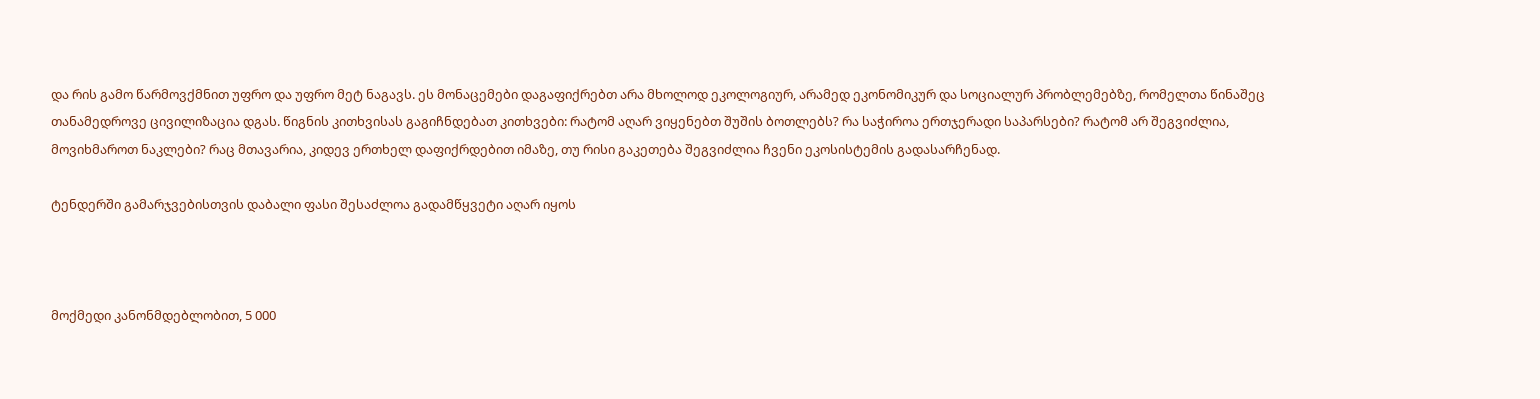და რის გამო წარმოვქმნით უფრო და უფრო მეტ ნაგავს. ეს მონაცემები დაგაფიქრებთ არა მხოლოდ ეკოლოგიურ, არამედ ეკონომიკურ და სოციალურ პრობლემებზე, რომელთა წინაშეც თანამედროვე ცივილიზაცია დგას. წიგნის კითხვისას გაგიჩნდებათ კითხვები: რატომ აღარ ვიყენებთ შუშის ბოთლებს? რა საჭიროა ერთჯერადი საპარსები? რატომ არ შეგვიძლია, მოვიხმაროთ ნაკლები? რაც მთავარია, კიდევ ერთხელ დაფიქრდებით იმაზე, თუ რისი გაკეთება შეგვიძლია ჩვენი ეკოსისტემის გადასარჩენად.

ტენდერში გამარჯვებისთვის დაბალი ფასი შესაძლოა გადამწყვეტი აღარ იყოს



მოქმედი კანონმდებლობით, 5 000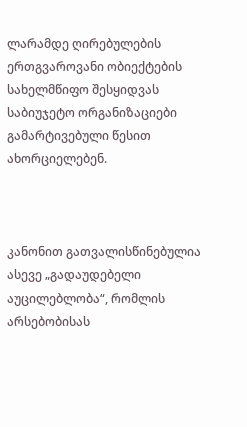ლარამდე ღირებულების ერთგვაროვანი ობიექტების სახელმწიფო შესყიდვას საბიუჯეტო ორგანიზაციები გამარტივებული წესით ახორციელებენ.



კანონით გათვალისწინებულია ასევე „გადაუდებელი აუცილებლობა“, რომლის არსებობისას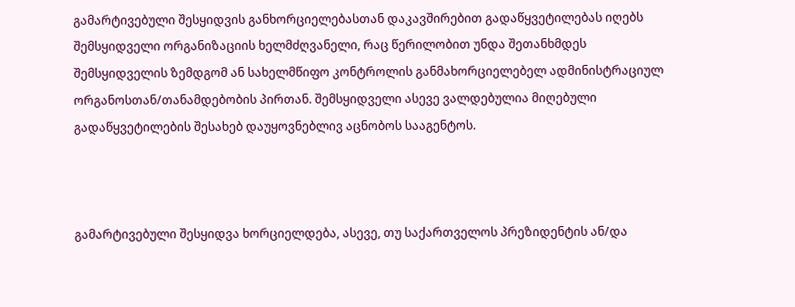გამარტივებული შესყიდვის განხორციელებასთან დაკავშირებით გადაწყვეტილებას იღებს შემსყიდველი ორგანიზაციის ხელმძღვანელი, რაც წერილობით უნდა შეთანხმდეს შემსყიდველის ზემდგომ ან სახელმწიფო კონტროლის განმახორციელებელ ადმინისტრაციულ ორგანოსთან/თანამდებობის პირთან. შემსყიდველი ასევე ვალდებულია მიღებული გადაწყვეტილების შესახებ დაუყოვნებლივ აცნობოს სააგენტოს.



გამარტივებული შესყიდვა ხორციელდება, ასევე, თუ საქართველოს პრეზიდენტის ან/და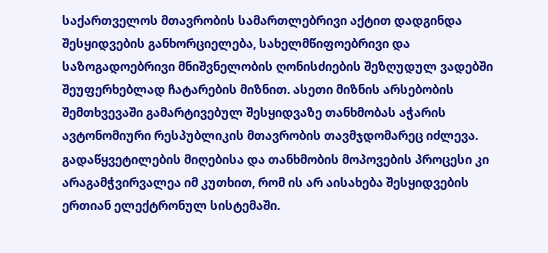საქართველოს მთავრობის სამართლებრივი აქტით დადგინდა შესყიდვების განხორციელება, სახელმწიფოებრივი და საზოგადოებრივი მნიშვნელობის ღონისძიების შეზღუდულ ვადებში შეუფერხებლად ჩატარების მიზნით. ასეთი მიზნის არსებობის  შემთხვევაში გამარტივებულ შესყიდვაზე თანხმობას აჭარის ავტონომიური რესპუბლიკის მთავრობის თავმჯდომარეც იძლევა. გადაწყვეტილების მიღებისა და თანხმობის მოპოვების პროცესი კი არაგამჭვირვალეა იმ კუთხით, რომ ის არ აისახება შესყიდვების ერთიან ელექტრონულ სისტემაში.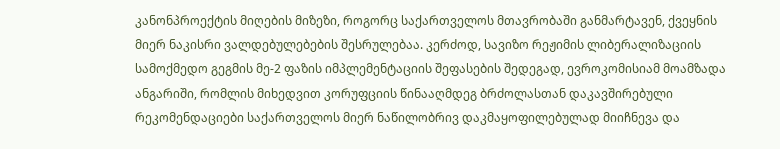კანონპროექტის მიღების მიზეზი, როგორც საქართველოს მთავრობაში განმარტავენ, ქვეყნის მიერ ნაკისრი ვალდებულებების შესრულებაა. კერძოდ, სავიზო რეჟიმის ლიბერალიზაციის სამოქმედო გეგმის მე-2 ფაზის იმპლემენტაციის შეფასების შედეგად, ევროკომისიამ მოამზადა ანგარიში, რომლის მიხედვით კორუფციის წინააღმდეგ ბრძოლასთან დაკავშირებული რეკომენდაციები საქართველოს მიერ ნაწილობრივ დაკმაყოფილებულად მიიჩნევა და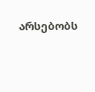არსებობს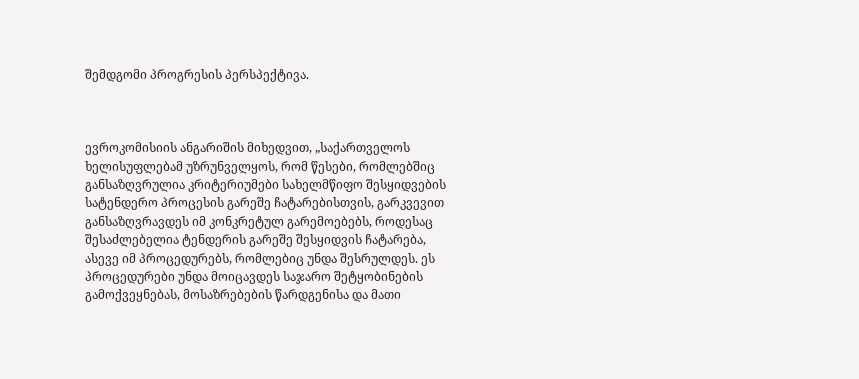შემდგომი პროგრესის პერსპექტივა.



ევროკომისიის ანგარიშის მიხედვით, „საქართველოს ხელისუფლებამ უზრუნველყოს, რომ წესები, რომლებშიც განსაზღვრულია კრიტერიუმები სახელმწიფო შესყიდვების სატენდერო პროცესის გარეშე ჩატარებისთვის, გარკვევით განსაზღვრავდეს იმ კონკრეტულ გარემოებებს, როდესაც შესაძლებელია ტენდერის გარეშე შესყიდვის ჩატარება, ასევე იმ პროცედურებს, რომლებიც უნდა შესრულდეს. ეს პროცედურები უნდა მოიცავდეს საჯარო შეტყობინების გამოქვეყნებას, მოსაზრებების წარდგენისა და მათი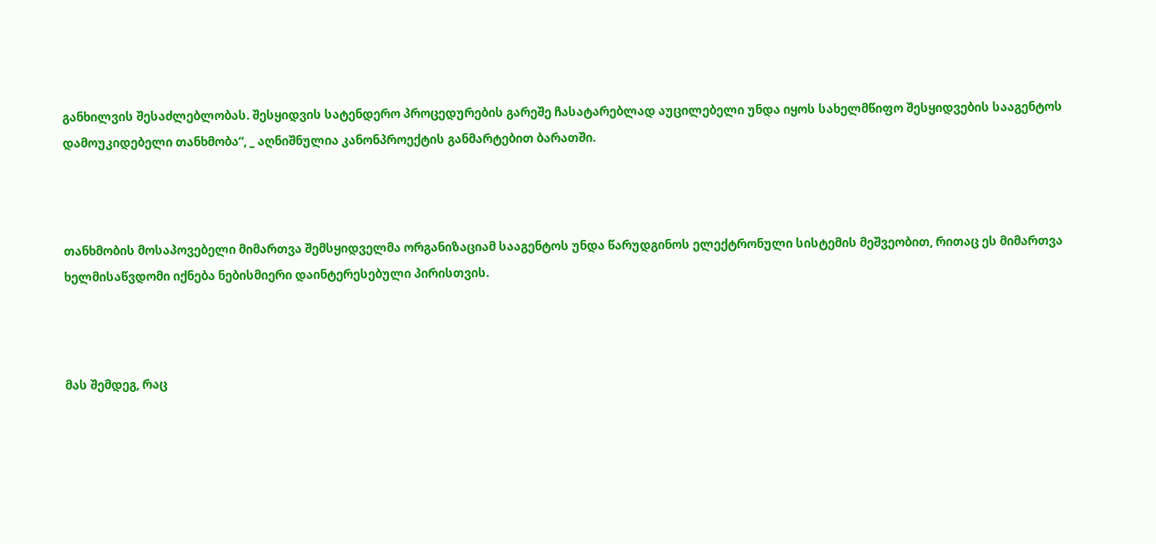განხილვის შესაძლებლობას. შესყიდვის სატენდერო პროცედურების გარეშე ჩასატარებლად აუცილებელი უნდა იყოს სახელმწიფო შესყიდვების სააგენტოს დამოუკიდებელი თანხმობა“, _ აღნიშნულია კანონპროექტის განმარტებით ბარათში.



თანხმობის მოსაპოვებელი მიმართვა შემსყიდველმა ორგანიზაციამ სააგენტოს უნდა წარუდგინოს ელექტრონული სისტემის მეშვეობით, რითაც ეს მიმართვა ხელმისაწვდომი იქნება ნებისმიერი დაინტერესებული პირისთვის.



მას შემდეგ, რაც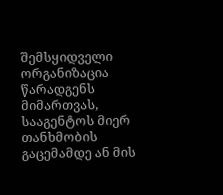შემსყიდველი ორგანიზაცია წარადგენს მიმართვას, სააგენტოს მიერ თანხმობის გაცემამდე ან მის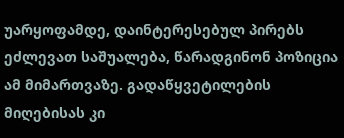უარყოფამდე, დაინტერესებულ პირებს ეძლევათ საშუალება, წარადგინონ პოზიცია ამ მიმართვაზე. გადაწყვეტილების მიღებისას კი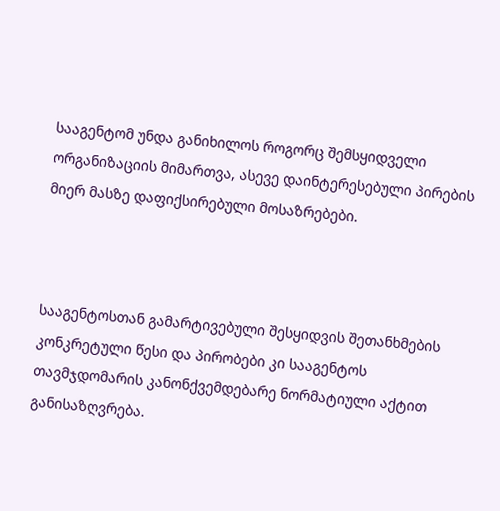სააგენტომ უნდა განიხილოს როგორც შემსყიდველი ორგანიზაციის მიმართვა, ასევე დაინტერესებული პირების მიერ მასზე დაფიქსირებული მოსაზრებები.



სააგენტოსთან გამარტივებული შესყიდვის შეთანხმების კონკრეტული წესი და პირობები კი სააგენტოს თავმჯდომარის კანონქვემდებარე ნორმატიული აქტით განისაზღვრება.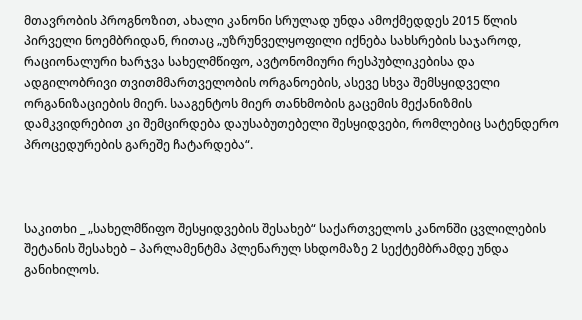მთავრობის პროგნოზით, ახალი კანონი სრულად უნდა ამოქმედდეს 2015 წლის პირველი ნოემბრიდან, რითაც „უზრუნველყოფილი იქნება სახსრების საჯაროდ, რაციონალური ხარჯვა სახელმწიფო, ავტონომიური რესპუბლიკებისა და ადგილობრივი თვითმმართველობის ორგანოების, ასევე სხვა შემსყიდველი ორგანიზაციების მიერ. სააგენტოს მიერ თანხმობის გაცემის მექანიზმის დამკვიდრებით კი შემცირდება დაუსაბუთებელი შესყიდვები, რომლებიც სატენდერო პროცედურების გარეშე ჩატარდება“.



საკითხი _ „სახელმწიფო შესყიდვების შესახებ“ საქართველოს კანონში ცვლილების შეტანის შესახებ – პარლამენტმა პლენარულ სხდომაზე 2 სექტემბრამდე უნდა განიხილოს.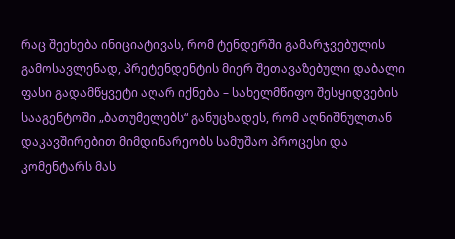რაც შეეხება ინიციატივას, რომ ტენდერში გამარჯვებულის გამოსავლენად, პრეტენდენტის მიერ შეთავაზებული დაბალი ფასი გადამწყვეტი აღარ იქნება – სახელმწიფო შესყიდვების სააგენტოში „ბათუმელებს“ განუცხადეს, რომ აღნიშნულთან დაკავშირებით მიმდინარეობს სამუშაო პროცესი და კომენტარს მას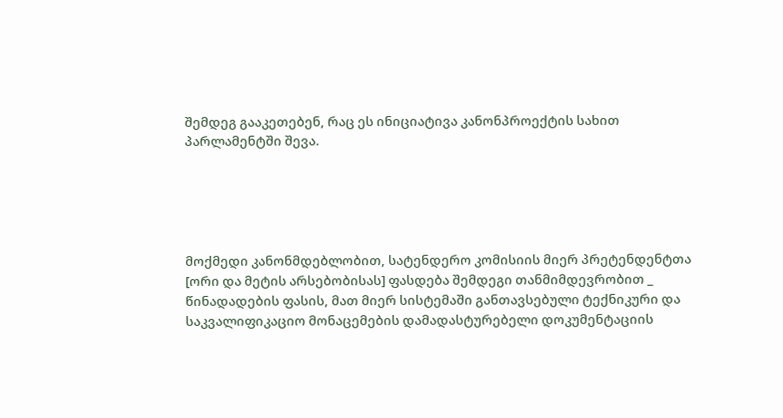შემდეგ გააკეთებენ, რაც ეს ინიციატივა კანონპროექტის სახით პარლამენტში შევა.





მოქმედი კანონმდებლობით, სატენდერო კომისიის მიერ პრეტენდენტთა [ორი და მეტის არსებობისას] ფასდება შემდეგი თანმიმდევრობით _ წინადადების ფასის, მათ მიერ სისტემაში განთავსებული ტექნიკური და საკვალიფიკაციო მონაცემების დამადასტურებელი დოკუმენტაციის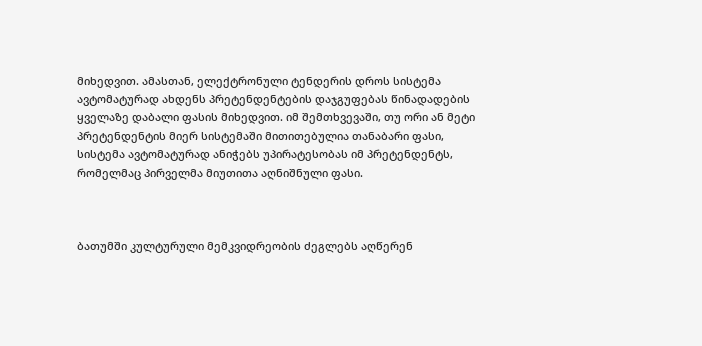მიხედვით. ამასთან, ელექტრონული ტენდერის დროს სისტემა ავტომატურად ახდენს პრეტენდენტების დაჯგუფებას წინადადების ყველაზე დაბალი ფასის მიხედვით. იმ შემთხვევაში, თუ ორი ან მეტი პრეტენდენტის მიერ სისტემაში მითითებულია თანაბარი ფასი, სისტემა ავტომატურად ანიჭებს უპირატესობას იმ პრეტენდენტს, რომელმაც პირველმა მიუთითა აღნიშნული ფასი.



ბათუმში კულტურული მემკვიდრეობის ძეგლებს აღწერენ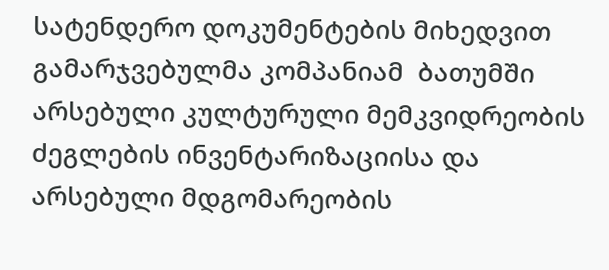სატენდერო დოკუმენტების მიხედვით გამარჯვებულმა კომპანიამ  ბათუმში არსებული კულტურული მემკვიდრეობის ძეგლების ინვენტარიზაციისა და არსებული მდგომარეობის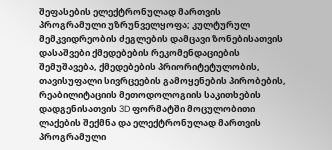შეფასების ელექტრონულად მართვის პროგრამული უზრუნველყოფა; კულტურულ მემკვიდრეობის ძეგლების დამცავი ზონებისათვის დასაშვები ქმედებების რეკომენდაციების შემუშავება, ქმედებების პრიორიტეტულობის, თავისუფალი სივრცეების გამოყენების პირობების, რეაბილიტაციის მეთოდოლოგიის საკითხების დადგენისათვის 3D ფორმატში მოცულობითი ლაქების შექმნა და ელექტრონულად მართვის პროგრამული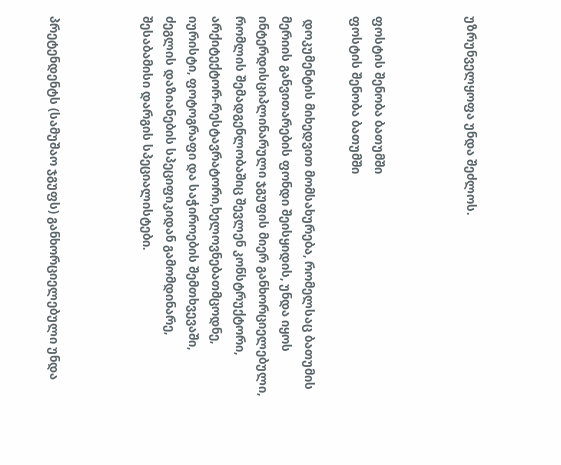უზრუნველყოფა უნდა შეძლოს.



ფოსტის შენობა ბათუმში
ფოსტის შენობა ბათუმში

 დოკუმენტის მიხედვით მომსახურება, რომელსაც ბათუმის მერიის განვითარების ფონდი შეისყიდის, უნდა იყოს ინტერდისციპლინარული ჯგუფის მიერ განხორციელებული, რომლის შემადგენლობაშიც შევლენ კონსტრუქტორი, არქიტექტორ-რესტავრატორი,ხელოვნებათმცოდნე, იურისტი, ფოტოგრაფი და საჭიროების შემთხვევაში, ძეგლის დაზიანების სპეციფიკიდან გამომდინარე, შესაბამისი დარგის სპეციალისტები.



პრეტენდენტს (სამუშაო ჯგუფს) განხორციელებული უნდა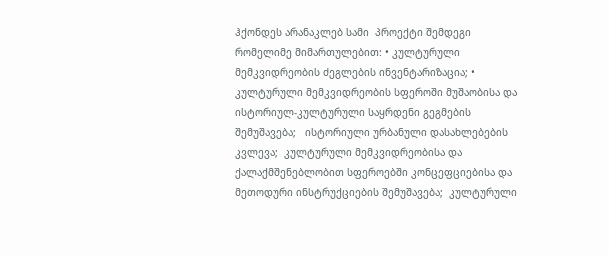ჰქონდეს არანაკლებ სამი  პროექტი შემდეგი რომელიმე მიმართულებით: • კულტურული მემკვიდრეობის ძეგლების ინვენტარიზაცია; • კულტურული მემკვიდრეობის სფეროში მუშაობისა და ისტორიულ-კულტურული საყრდენი გეგმების შემუშავება;   ისტორიული ურბანული დასახლებების კვლევა;  კულტურული მემკვიდრეობისა და ქალაქმშენებლობით სფეროებში კონცეფციებისა და მეთოდური ინსტრუქციების შემუშავება;  კულტურული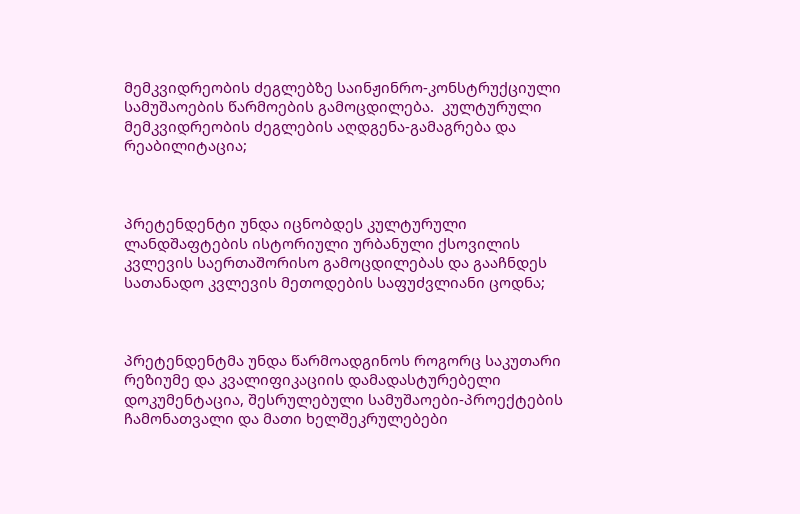მემკვიდრეობის ძეგლებზე საინჟინრო-კონსტრუქციული სამუშაოების წარმოების გამოცდილება.  კულტურული მემკვიდრეობის ძეგლების აღდგენა-გამაგრება და რეაბილიტაცია;



პრეტენდენტი უნდა იცნობდეს კულტურული ლანდშაფტების ისტორიული ურბანული ქსოვილის კვლევის საერთაშორისო გამოცდილებას და გააჩნდეს სათანადო კვლევის მეთოდების საფუძვლიანი ცოდნა;



პრეტენდენტმა უნდა წარმოადგინოს როგორც საკუთარი რეზიუმე და კვალიფიკაციის დამადასტურებელი დოკუმენტაცია, შესრულებული სამუშაოები-პროექტების ჩამონათვალი და მათი ხელშეკრულებები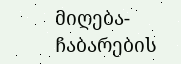მიღება-ჩაბარების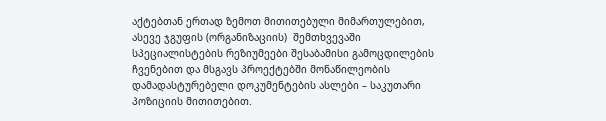აქტებთან ერთად ზემოთ მითითებული მიმართულებით, ასევე ჯგუფის (ორგანიზაციის)  შემთხვევაში სპეციალისტების რეზიუმეები შესაბამისი გამოცდილების ჩვენებით და მსგავს პროექტებში მონაწილეობის დამადასტურებელი დოკუმენტების ასლები – საკუთარი პოზიციის მითითებით.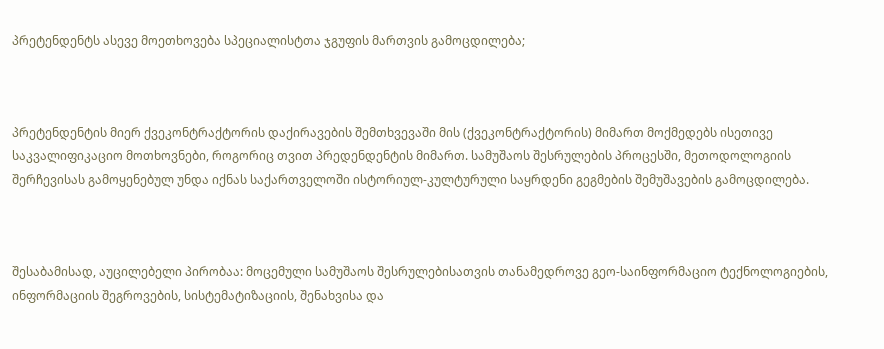პრეტენდენტს ასევე მოეთხოვება სპეციალისტთა ჯგუფის მართვის გამოცდილება;



პრეტენდენტის მიერ ქვეკონტრაქტორის დაქირავების შემთხვევაში მის (ქვეკონტრაქტორის) მიმართ მოქმედებს ისეთივე საკვალიფიკაციო მოთხოვნები, როგორიც თვით პრედენდენტის მიმართ. სამუშაოს შესრულების პროცესში, მეთოდოლოგიის შერჩევისას გამოყენებულ უნდა იქნას საქართველოში ისტორიულ-კულტურული საყრდენი გეგმების შემუშავების გამოცდილება.



შესაბამისად, აუცილებელი პირობაა: მოცემული სამუშაოს შესრულებისათვის თანამედროვე გეო-საინფორმაციო ტექნოლოგიების, ინფორმაციის შეგროვების, სისტემატიზაციის, შენახვისა და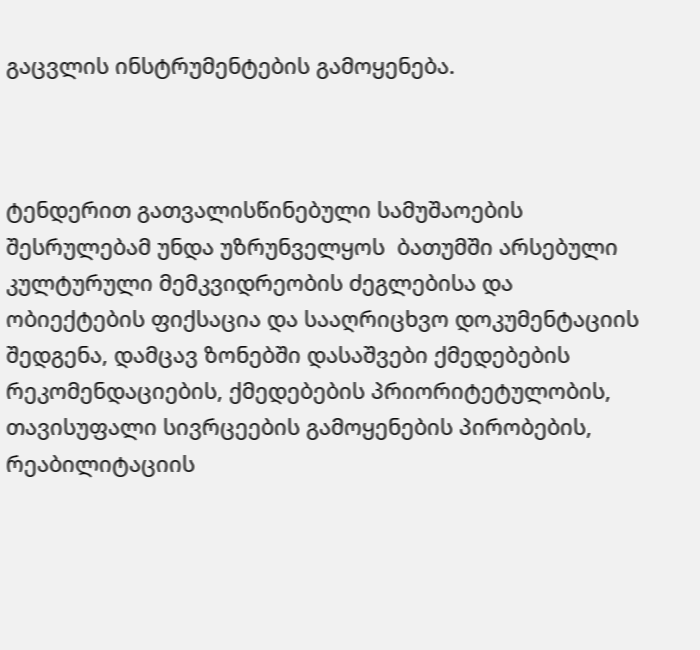გაცვლის ინსტრუმენტების გამოყენება.



ტენდერით გათვალისწინებული სამუშაოების შესრულებამ უნდა უზრუნველყოს  ბათუმში არსებული კულტურული მემკვიდრეობის ძეგლებისა და ობიექტების ფიქსაცია და სააღრიცხვო დოკუმენტაციის შედგენა, დამცავ ზონებში დასაშვები ქმედებების რეკომენდაციების, ქმედებების პრიორიტეტულობის, თავისუფალი სივრცეების გამოყენების პირობების, რეაბილიტაციის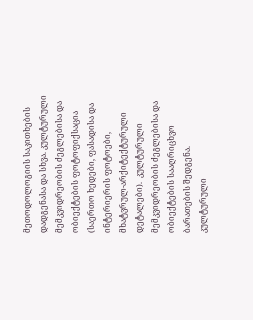მეთოდოლოგიის საკითხების დადგენასა და სხვა. კულტურული მემკვიდრეობის ძეგლებისა და ობიექტების ფოტოფიქსაცია (საერთო ხედები, ფასადისა და ინტერიერის ფოტოები, მხატვრულ-არქიტექტურული დეტალები).  კულტურული მემკვიდრეობის ძეგლებისა და ობიექტების სააღრიცხვო ბარათების შედგენა. კულტურული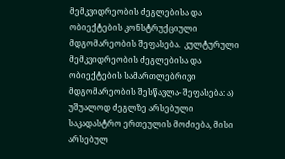მემკვიდრეობის ძეგლებისა და ობიექტების კონსტრუქციული მდგომარეობის შეფასება.  კულტურული მემკვიდრეობის ძეგლებისა და ობიექტების სამართლებრივი მდგომარეობის შესწავლა- შეფასება: ა) უშუალოდ ძეგლზე არსებული საკადასტრო ერთეულის მოძიება, მისი არსებულ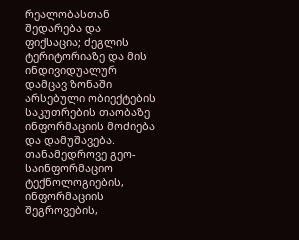რეალობასთან შედარება და ფიქსაცია; ძეგლის ტერიტორიაზე და მის ინდივიდუალურ დამცავ ზონაში არსებული ობიექტების საკუთრების თაობაზე ინფორმაციის მოძიება და დამუშავება.  თანამედროვე გეო-საინფორმაციო ტექნოლოგიების, ინფორმაციის შეგროვების,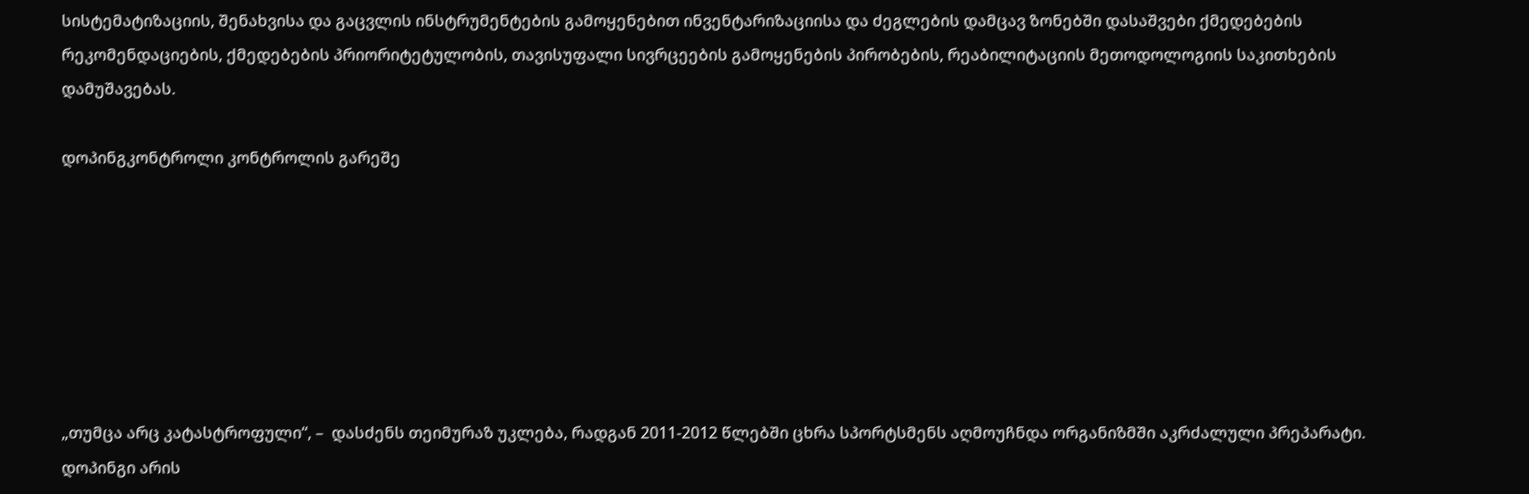სისტემატიზაციის, შენახვისა და გაცვლის ინსტრუმენტების გამოყენებით ინვენტარიზაციისა და ძეგლების დამცავ ზონებში დასაშვები ქმედებების რეკომენდაციების, ქმედებების პრიორიტეტულობის, თავისუფალი სივრცეების გამოყენების პირობების, რეაბილიტაციის მეთოდოლოგიის საკითხების დამუშავებას.

დოპინგკონტროლი კონტროლის გარეშე







„თუმცა არც კატასტროფული“, –  დასძენს თეიმურაზ უკლება, რადგან 2011-2012 წლებში ცხრა სპორტსმენს აღმოუჩნდა ორგანიზმში აკრძალული პრეპარატი. დოპინგი არის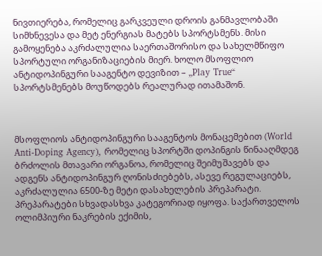ნივთიერება, რომელიც გარკვეული დროის განმავლობაში სიმხნევესა და მეტ ენერგიას მატებს სპორტსმენს. მისი გამოყენება აკრძალულია საერთაშორისო და სახელმწიფო სპორტული ორგანიზაციების მიერ. ხოლო მსოფლიო ანტიდოპინგური სააგენტო დევიზით – „Play True“ სპორტსმენებს მოუწოდებს რეალურად ითამაშონ.



მსოფლიოს ანტიდოპინგური სააგენტოს მონაცემებით (World Anti-Doping Agency), რომელიც სპორტში დოპინგის წინააღმდეგ ბრძოლის მთავარი ორგანოა, რომელიც შეიმუშავებს და ადგენს ანტიდოპინგურ ღონისძიებებს, ასევე რეგულაციებს, აკრძალულია 6500-ზე მეტი დასახელების პრეპარატი. პრეპარატები სხვადასხვა კატეგორიად იყოფა. საქართველოს ოლიმპიური ნაკრების ექიმის,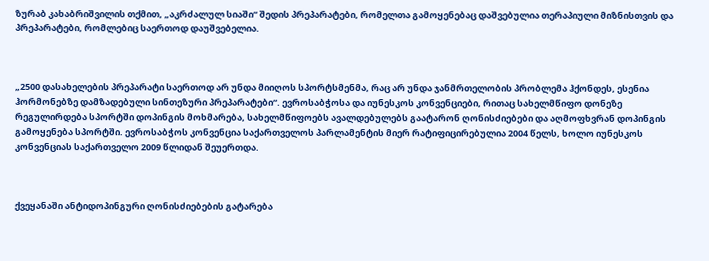ზურაბ კახაბრიშვილის თქმით, „აკრძალულ სიაში“ შედის პრეპარატები, რომელთა გამოყენებაც დაშვებულია თერაპიული მიზნისთვის და პრეპარატები, რომლებიც საერთოდ დაუშვებელია.



„2500 დასახელების პრეპარატი საერთოდ არ უნდა მიიღოს სპორტსმენმა, რაც არ უნდა ჯანმრთელობის პრობლემა ჰქონდეს, ესენია ჰორმონებზე დამზადებული სინთეზური პრეპარატები“. ევროსაბჭოსა და იუნესკოს კონვენციები, რითაც სახელმწიფო დონეზე რეგულირდება სპორტში დოპინგის მოხმარება, სახელმწიფოებს ავალდებულებს გაატარონ ღონისძიებები და აღმოფხვრან დოპინგის გამოყენება სპორტში. ევროსაბჭოს კონვენცია საქართველოს პარლამენტის მიერ რატიფიცირებულია 2004 წელს, ხოლო იუნესკოს კონვენციას საქართველო 2009 წლიდან შეუერთდა.



ქვეყანაში ანტიდოპინგური ღონისძიებების გატარება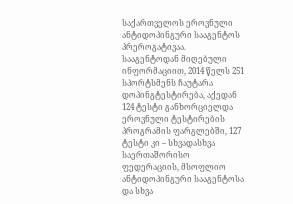საქართველოს ეროვნული ანტიდოპინგური სააგენტოს პრეროგატივაა. სააგენტოდან მიღებული ინფორმაციით, 2014 წელს 251 სპორტსმენს ჩაუტარა დოპინგტესტირება, აქედან 124 ტესტი განხორციელდა ეროვნული ტესტირების პროგრამის ფარგლებში, 127 ტესტი კი – სხვადასხვა საერთაშორისო ფედერაციის, მსოფლიო ანტიდოპინგური სააგენტოსა და სხვა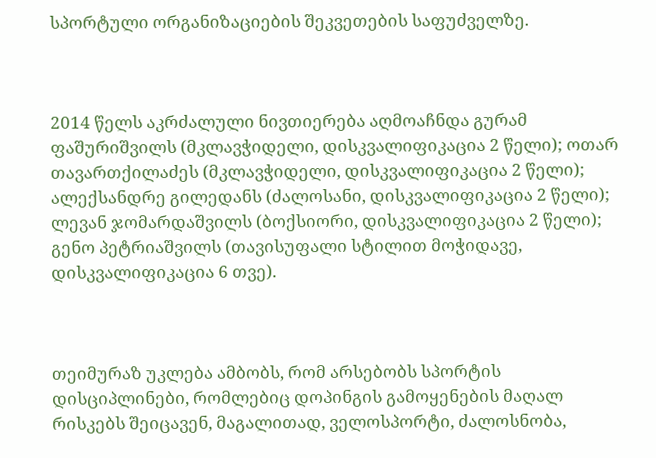სპორტული ორგანიზაციების შეკვეთების საფუძველზე.



2014 წელს აკრძალული ნივთიერება აღმოაჩნდა გურამ ფაშურიშვილს (მკლავჭიდელი, დისკვალიფიკაცია 2 წელი); ოთარ თავართქილაძეს (მკლავჭიდელი, დისკვალიფიკაცია 2 წელი); ალექსანდრე გილედანს (ძალოსანი, დისკვალიფიკაცია 2 წელი); ლევან ჯომარდაშვილს (ბოქსიორი, დისკვალიფიკაცია 2 წელი); გენო პეტრიაშვილს (თავისუფალი სტილით მოჭიდავე, დისკვალიფიკაცია 6 თვე).



თეიმურაზ უკლება ამბობს, რომ არსებობს სპორტის დისციპლინები, რომლებიც დოპინგის გამოყენების მაღალ რისკებს შეიცავენ, მაგალითად, ველოსპორტი, ძალოსნობა,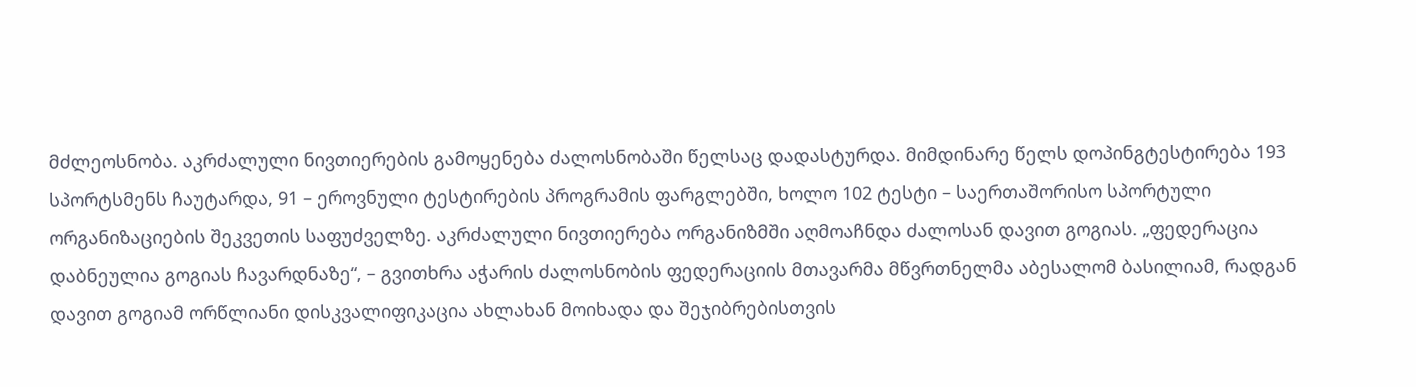მძლეოსნობა. აკრძალული ნივთიერების გამოყენება ძალოსნობაში წელსაც დადასტურდა. მიმდინარე წელს დოპინგტესტირება 193 სპორტსმენს ჩაუტარდა, 91 – ეროვნული ტესტირების პროგრამის ფარგლებში, ხოლო 102 ტესტი – საერთაშორისო სპორტული ორგანიზაციების შეკვეთის საფუძველზე. აკრძალული ნივთიერება ორგანიზმში აღმოაჩნდა ძალოსან დავით გოგიას. „ფედერაცია დაბნეულია გოგიას ჩავარდნაზე“, – გვითხრა აჭარის ძალოსნობის ფედერაციის მთავარმა მწვრთნელმა აბესალომ ბასილიამ, რადგან დავით გოგიამ ორწლიანი დისკვალიფიკაცია ახლახან მოიხადა და შეჯიბრებისთვის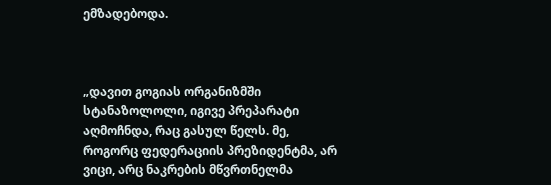ემზადებოდა.



„დავით გოგიას ორგანიზმში სტანაზოლოლი, იგივე პრეპარატი აღმოჩნდა, რაც გასულ წელს. მე, როგორც ფედერაციის პრეზიდენტმა, არ ვიცი, არც ნაკრების მწვრთნელმა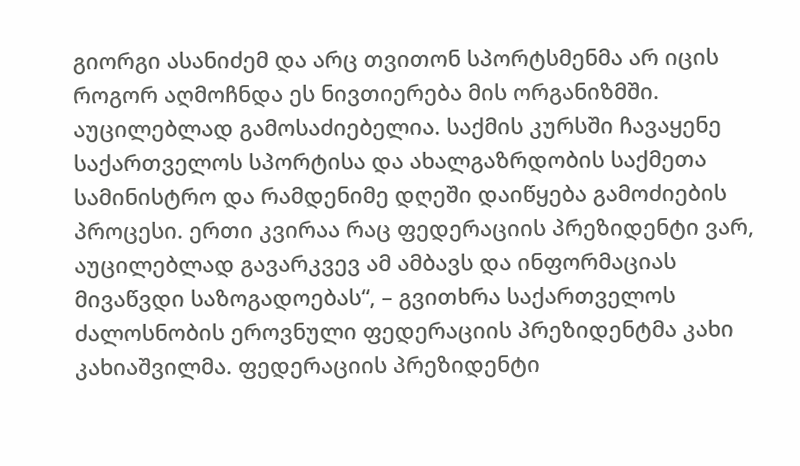გიორგი ასანიძემ და არც თვითონ სპორტსმენმა არ იცის როგორ აღმოჩნდა ეს ნივთიერება მის ორგანიზმში. აუცილებლად გამოსაძიებელია. საქმის კურსში ჩავაყენე საქართველოს სპორტისა და ახალგაზრდობის საქმეთა სამინისტრო და რამდენიმე დღეში დაიწყება გამოძიების პროცესი. ერთი კვირაა რაც ფედერაციის პრეზიდენტი ვარ, აუცილებლად გავარკვევ ამ ამბავს და ინფორმაციას მივაწვდი საზოგადოებას“, – გვითხრა საქართველოს ძალოსნობის ეროვნული ფედერაციის პრეზიდენტმა კახი კახიაშვილმა. ფედერაციის პრეზიდენტი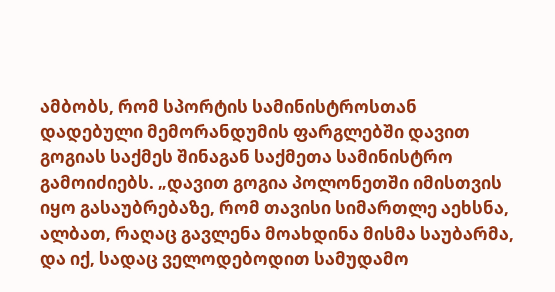ამბობს, რომ სპორტის სამინისტროსთან დადებული მემორანდუმის ფარგლებში დავით გოგიას საქმეს შინაგან საქმეთა სამინისტრო გამოიძიებს. „დავით გოგია პოლონეთში იმისთვის იყო გასაუბრებაზე, რომ თავისი სიმართლე აეხსნა, ალბათ, რაღაც გავლენა მოახდინა მისმა საუბარმა, და იქ, სადაც ველოდებოდით სამუდამო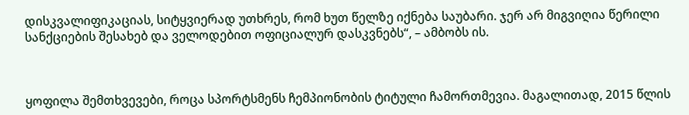დისკვალიფიკაციას, სიტყვიერად უთხრეს, რომ ხუთ წელზე იქნება საუბარი. ჯერ არ მიგვიღია წერილი სანქციების შესახებ და ველოდებით ოფიციალურ დასკვნებს“, – ამბობს ის.



ყოფილა შემთხვევები, როცა სპორტსმენს ჩემპიონობის ტიტული ჩამორთმევია. მაგალითად, 2015 წლის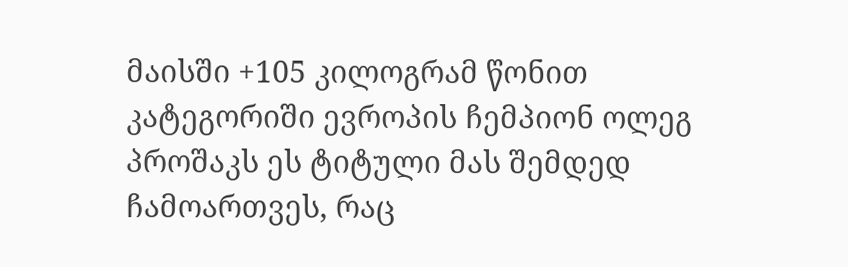მაისში +105 კილოგრამ წონით კატეგორიში ევროპის ჩემპიონ ოლეგ პროშაკს ეს ტიტული მას შემდედ ჩამოართვეს, რაც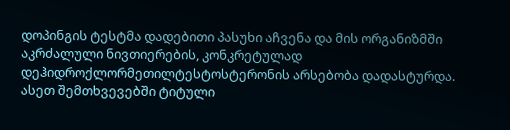დოპინგის ტესტმა დადებითი პასუხი აჩვენა და მის ორგანიზმში აკრძალული ნივთიერების, კონკრეტულად დეჰიდროქლორმეთილტესტოსტერონის არსებობა დადასტურდა. ასეთ შემთხვევებში ტიტული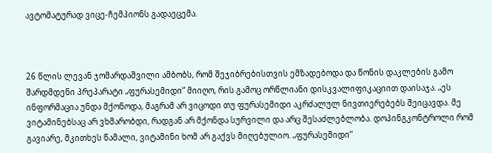ავტომატურად ვიცე-ჩემპიონს გადაეცემა.



26 წლის ლევან ჯომარდაშვილი ამბობს, რომ შეჯიბრებისთვის ემზადებოდა და წონის დაკლების გამო შარდმდენი პრეპარატი „ფურასემიდი“ მიიღო, რის გამოც ორწლიანი დისკვალიფიკაციით დაისაჯა. „ეს ინფორმაცია უნდა მქონოდა, მაგრამ არ ვიცოდი თუ ფურასემიდი აკრძალულ ნივთიერებებს შეიცავდა. მე ვიტამინებსაც არ ვხმარობდი, რადგან არ მქონდა სურვილი და არც შესაძლებლობა. დოპინგკონტროლი რომ გავიარე, მკითხეს წამალი, ვიტამინი ხომ არ გაქვს მიღებულიო. „ფურასემიდი“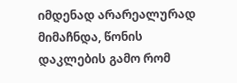იმდენად არარეალურად მიმაჩნდა, წონის დაკლების გამო რომ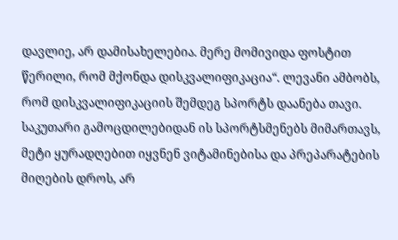დავლიე, არ დამისახელებია. მერე მომივიდა ფოსტით წერილი, რომ მქონდა დისკვალიფიკაცია“. ლევანი ამბობს, რომ დისკვალიფიკაციის შემდეგ სპორტს დაანება თავი. საკუთარი გამოცდილებიდან ის სპორტსმენებს მიმართავს, მეტი ყურადღებით იყვნენ ვიტამინებისა და პრეპარატების მიღების დროს, არ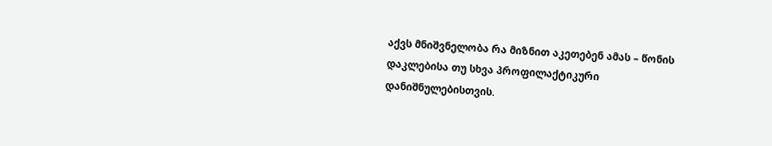აქვს მნიშვნელობა რა მიზნით აკეთებენ ამას – წონის დაკლებისა თუ სხვა პროფილაქტიკური დანიშნულებისთვის.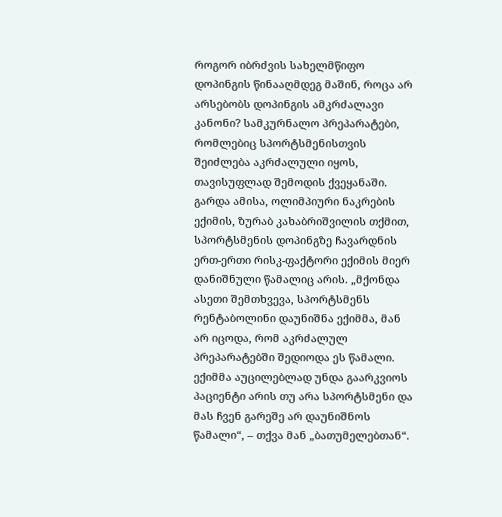როგორ იბრძვის სახელმწიფო დოპინგის წინააღმდეგ მაშინ, როცა არ არსებობს დოპინგის ამკრძალავი კანონი? სამკურნალო პრეპარატები, რომლებიც სპორტსმენისთვის შეიძლება აკრძალული იყოს, თავისუფლად შემოდის ქვეყანაში. გარდა ამისა, ოლიმპიური ნაკრების ექიმის, ზურაბ კახაბრიშვილის თქმით, სპორტსმენის დოპინგზე ჩავარდნის ერთ-ერთი რისკ-ფაქტორი ექიმის მიერ დანიშნული წამალიც არის. „მქონდა ასეთი შემთხვევა, სპორტსმენს რენტაბოლინი დაუნიშნა ექიმმა, მან არ იცოდა, რომ აკრძალულ პრეპარატებში შედიოდა ეს წამალი. ექიმმა აუცილებლად უნდა გაარკვიოს პაციენტი არის თუ არა სპორტსმენი და მას ჩვენ გარეშე არ დაუნიშნოს წამალი“, – თქვა მან „ბათუმელებთან“.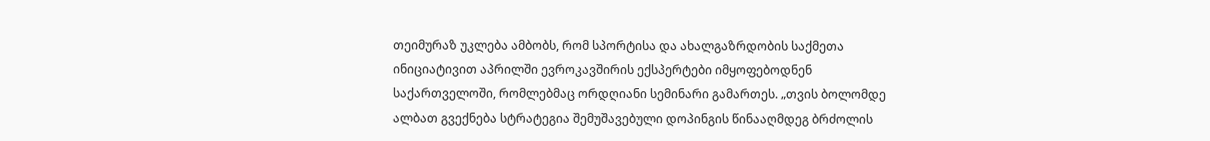თეიმურაზ უკლება ამბობს, რომ სპორტისა და ახალგაზრდობის საქმეთა ინიციატივით აპრილში ევროკავშირის ექსპერტები იმყოფებოდნენ საქართველოში, რომლებმაც ორდღიანი სემინარი გამართეს. „თვის ბოლომდე ალბათ გვექნება სტრატეგია შემუშავებული დოპინგის წინააღმდეგ ბრძოლის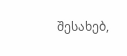შესახებ,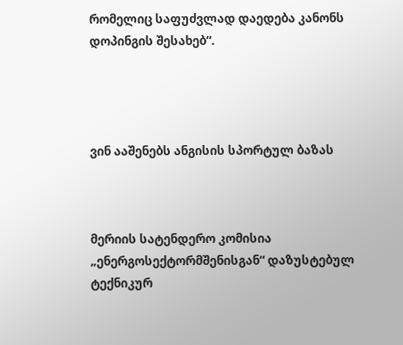რომელიც საფუძვლად დაედება კანონს დოპინგის შესახებ“.




ვინ ააშენებს ანგისის სპორტულ ბაზას



მერიის სატენდერო კომისია „ენერგოსექტორმშენისგან“ დაზუსტებულ ტექნიკურ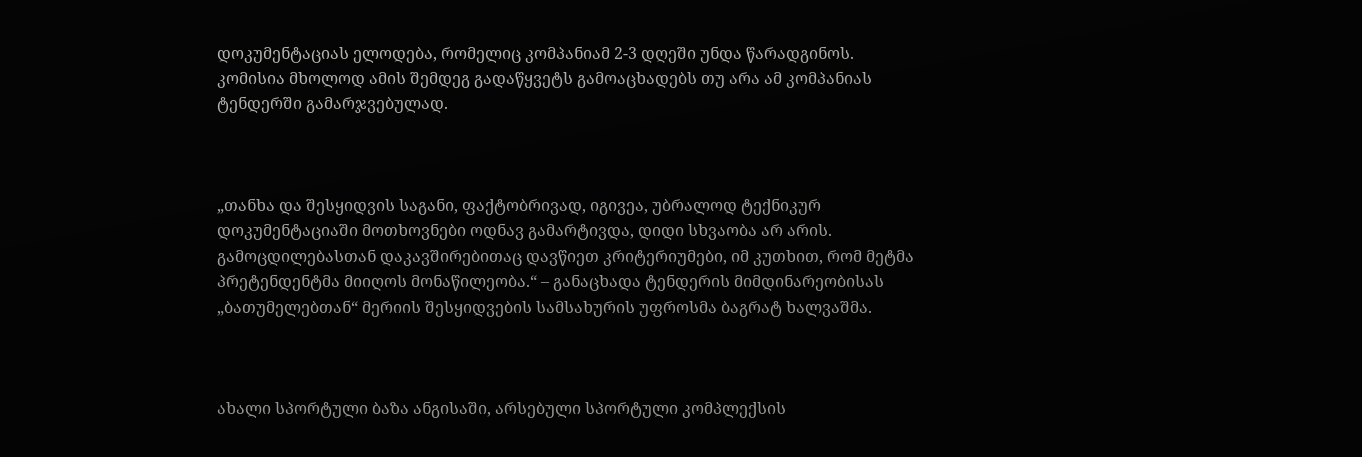დოკუმენტაციას ელოდება, რომელიც კომპანიამ 2-3 დღეში უნდა წარადგინოს. კომისია მხოლოდ ამის შემდეგ გადაწყვეტს გამოაცხადებს თუ არა ამ კომპანიას ტენდერში გამარჯვებულად.



„თანხა და შესყიდვის საგანი, ფაქტობრივად, იგივეა, უბრალოდ ტექნიკურ დოკუმენტაციაში მოთხოვნები ოდნავ გამარტივდა, დიდი სხვაობა არ არის. გამოცდილებასთან დაკავშირებითაც დავწიეთ კრიტერიუმები, იმ კუთხით, რომ მეტმა პრეტენდენტმა მიიღოს მონაწილეობა.“ – განაცხადა ტენდერის მიმდინარეობისას „ბათუმელებთან“ მერიის შესყიდვების სამსახურის უფროსმა ბაგრატ ხალვაშმა.



ახალი სპორტული ბაზა ანგისაში, არსებული სპორტული კომპლექსის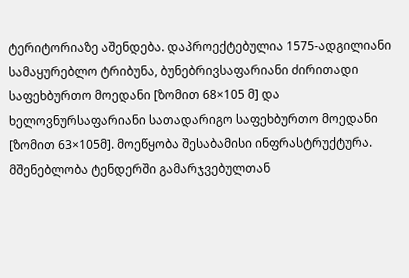ტერიტორიაზე აშენდება. დაპროექტებულია 1575-ადგილიანი სამაყურებლო ტრიბუნა, ბუნებრივსაფარიანი ძირითადი საფეხბურთო მოედანი [ზომით 68×105 მ] და ხელოვნურსაფარიანი სათადარიგო საფეხბურთო მოედანი [ზომით 63×105მ]. მოეწყობა შესაბამისი ინფრასტრუქტურა. მშენებლობა ტენდერში გამარჯვებულთან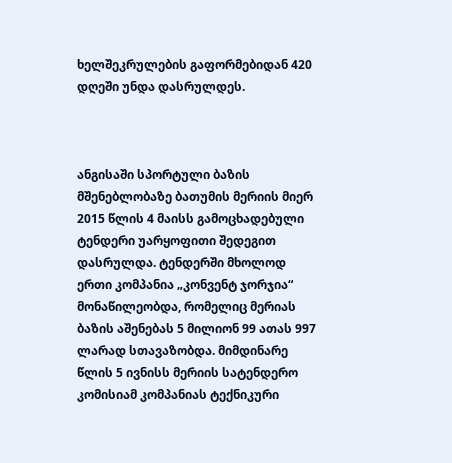ხელშეკრულების გაფორმებიდან 420 დღეში უნდა დასრულდეს.



ანგისაში სპორტული ბაზის მშენებლობაზე ბათუმის მერიის მიერ 2015 წლის 4 მაისს გამოცხადებული ტენდერი უარყოფითი შედეგით დასრულდა. ტენდერში მხოლოდ ერთი კომპანია „კონვენტ ჯორჯია“ მონაწილეობდა, რომელიც მერიას ბაზის აშენებას 5 მილიონ 99 ათას 997 ლარად სთავაზობდა. მიმდინარე წლის 5 ივნისს მერიის სატენდერო კომისიამ კომპანიას ტექნიკური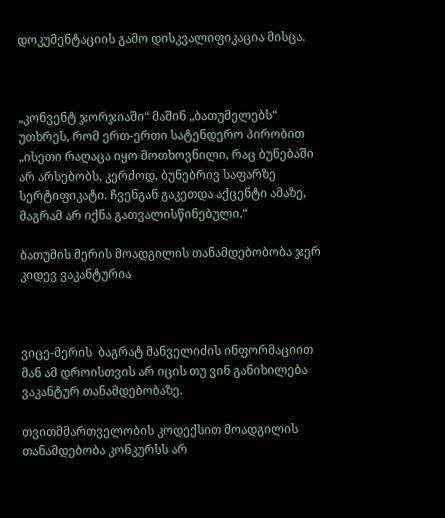დოკუმენტაციის გამო დისკვალიფიკაცია მისცა.



„კონვენტ ჯორჯიაში“ მაშინ „ბათუმელებს“ უთხრეს, რომ ერთ-ერთი სატენდერო პირობით „ისეთი რაღაცა იყო მოთხოვნილი, რაც ბუნებაში არ არსებობს, კერძოდ, ბუნებრივ საფარზე სერტიფიკატი. ჩვენგან გაკეთდა აქცენტი ამაზე, მაგრამ არ იქნა გათვალისწინებული.“

ბათუმის მერის მოადგილის თანამდებობობა ჯერ კიდევ ვაკანტურია



ვიცე-მერის  ბაგრატ მანველიძის ინფორმაციით მან ამ დროისთვის არ იცის თუ ვინ განიხილება  ვაკანტურ თანამდებობაზე.

თვითმმართველობის კოდექსით მოადგილის თანამდებობა კონკურსს არ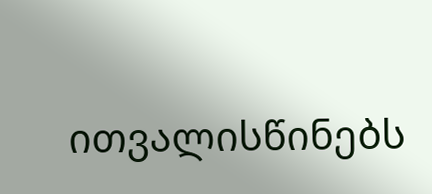ითვალისწინებს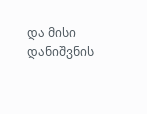და მისი დანიშვნის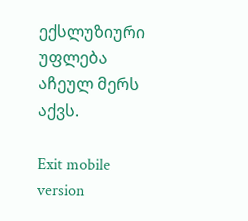ექსლუზიური უფლება აჩეულ მერს აქვს.

Exit mobile version